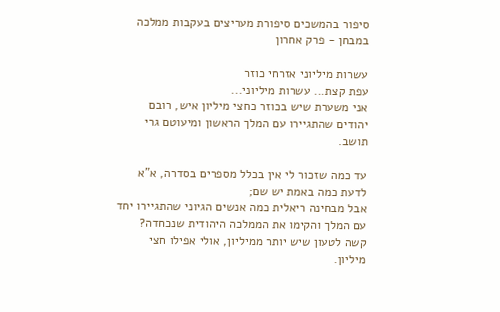סיפור בהמשכים סיפורת מעריצים בעקבות ממלכה במבחן - פרק אחרון

עשרות מיליוני אזרחי כוזר
עפת קצת... עשרות מיליוני...
אני משערת שיש בכוזר כחצי מיליון איש, רובם יהודים שהתגיירו עם המלך הראשון ומיעוטם גרי תושב.

עד כמה שזכור לי אין בכלל מספרים בסדרה, א"א לדעת כמה באמת יש שם;
אבל מבחינה ריאלית כמה אנשים הגיוני שהתגיירו יחד עם המלך והקימו את הממלכה היהודית שנכחדה?
קשה לטעון שיש יותר ממיליון, אולי אפילו חצי מיליון.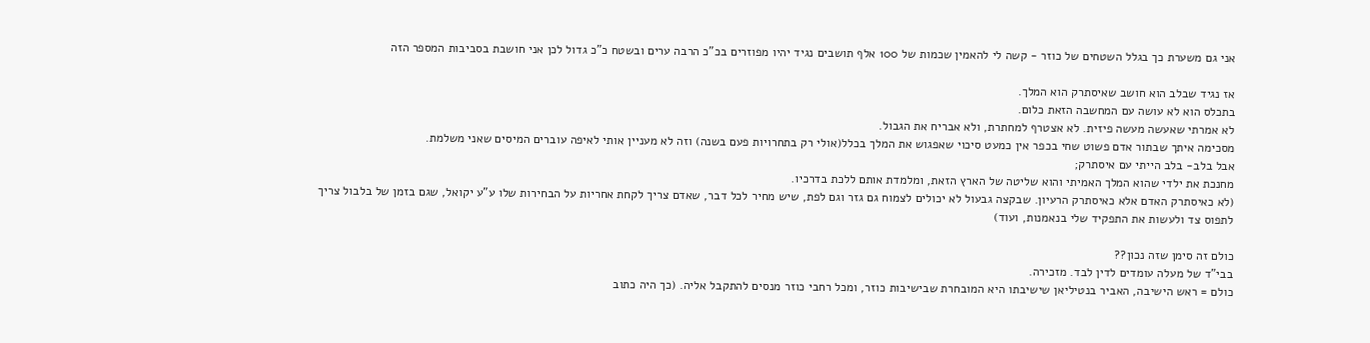אני גם משערת כך בגלל השטחים של כוזר - קשה לי להאמין שכמות של 100 אלף תושבים נגיד יהיו מפוזרים בכ"כ הרבה ערים ובשטח כ"כ גדול לכן אני חושבת בסביבות המספר הזה

אז נגיד שבלב הוא חושב שאיסתרק הוא המלך.
בתכלס הוא לא עושה עם המחשבה הזאת כלום.
לא אמרתי שאעשה מעשה פיזית. לא אצטרף למחתרת, ולא אבריח את הגבול.
מסכימה איתך שבתור אדם פשוט שחי בכפר אין כמעט סיכוי שאפגוש את המלך בכלל(אולי רק בתחרויות פעם בשנה) וזה לא מעניין אותי לאיפה עוברים המיסים שאני משלמת.
אבל בלב- בלב הייתי עם איסתרק;
מחנכת את ילדי שהוא המלך האמיתי והוא שליטה של הארץ הזאת, ומלמדת אותם ללכת בדרכיו.
(לא כאיסתרק האדם אלא כאיסתרק הרעיון. שבקצה גבעול לא יכולים לצמוח גם גזר וגם לפת, שיש מחיר לכל דבר, שאדם צריך לקחת אחריות על הבחירות שלו ע"ע יקואל, שגם בזמן של בלבול צריך לתפוס צד ולעשות את התפקיד שלי בנאמנות, ועוד)

כולם זה סימן שזה נכון??
בבי"ד של מעלה עומדים לדין לבד. מזכירה.
כולם = ראש הישיבה, האביר בנטיליאן שישיבתו היא המובחרת שבישיבות כוזר, ומכל רחבי כוזר מנסים להתקבל אליה. (כך היה כתוב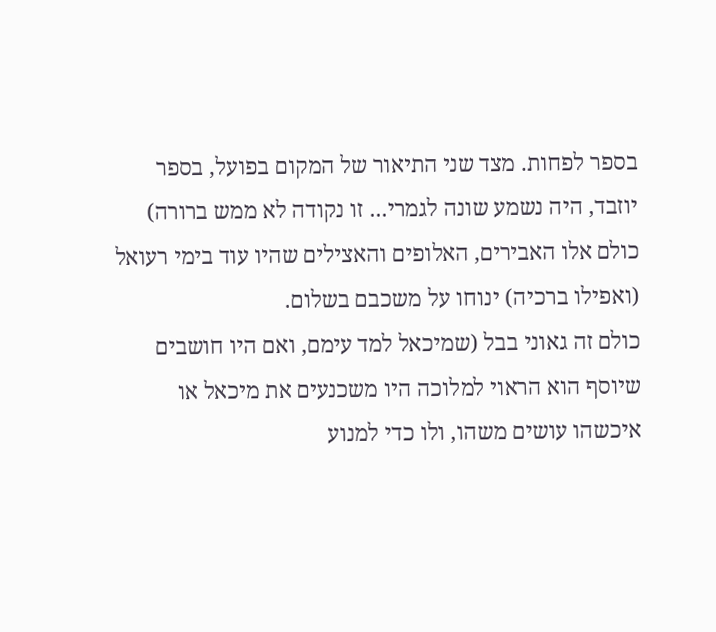בספר לפחות. מצד שני התיאור של המקום בפועל, בספר יוזבד, היה נשמע שונה לגמרי... זו נקודה לא ממש ברורה)
כולם אלו האבירים, האלופים והאצילים שהיו עוד בימי רעואל (ואפילו ברכיה) ינוחו על משכבם בשלום.
כולם זה גאוני בבל (שמיכאל למד עימם, ואם היו חושבים שיוסף הוא הראוי למלוכה היו משכנעים את מיכאל או איכשהו עושים משהו, ולו כדי למנוע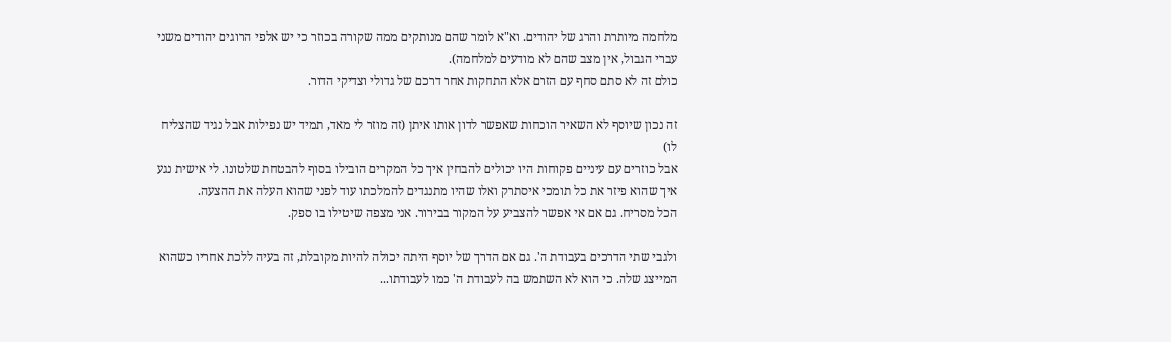מלחמה מיותרת והרג של יהודים. וא"א לומר שהם מנותקים ממה שקורה בכוזר כי יש אלפי הרוגים יהודים משני עברי הגבול, אין מצב שהם לא מודעים למלחמה).
כולם זה לא סתם סחף עם הזרם אלא התחקות אחר דרכם של גדולי וצדיקי הדור.

זה נכון שיוסף לא השאיר הוכחות שאפשר לדון אותו איתן (זה מוזר לי מאד, תמיד יש נפילות אבל נגיד שהצליח לו)
אבל כוזרים עם עיניים פקוחות היו יכולים להבחין איך כל המקרים הובילו בסוף להבטחת שלטונו. לי אישית נגע איך שהוא פיזר את כל תומכי איסתרק ואלו שהיו מתנגדים להמלכתו עוד לפני שהוא העלה את ההצעה.
הכל מסריח. גם אם אי אפשר להצביע על המקור בבירור. אני מצפה שיטילו בו ספק.

ולגבי שתי הדרכים בעבודת ה'. גם אם הדרך של יוסף היתה יכולה להיות מקובלת, זה בעיה ללכת אחריו כשהוא המייצג שלה. כי הוא לא השתמש בה לעבודת ה' כמו לעבודתו...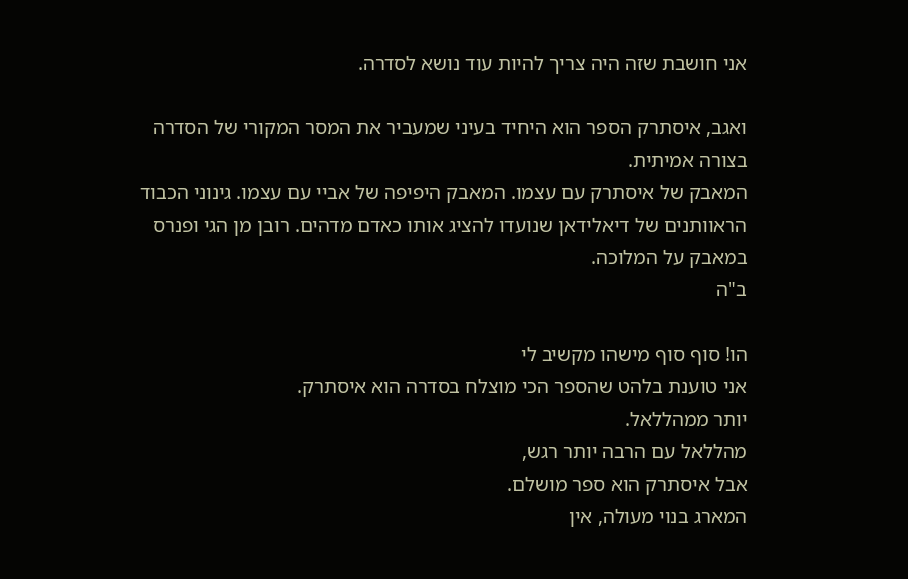אני חושבת שזה היה צריך להיות עוד נושא לסדרה.

ואגב, איסתרק הספר הוא היחיד בעיני שמעביר את המסר המקורי של הסדרה בצורה אמיתית.
המאבק של איסתרק עם עצמו. המאבק היפיפה של אביי עם עצמו. גינוני הכבוד הראוותנים של דיאלידאן שנועדו להציג אותו כאדם מדהים. רובן מן הגי ופנרס במאבק על המלוכה.
ב"ה

הו! סוף סוף מישהו מקשיב לי
אני טוענת בלהט שהספר הכי מוצלח בסדרה הוא איסתרק.
יותר ממהללאל.
מהללאל עם הרבה יותר רגש,
אבל איסתרק הוא ספר מושלם.
המארג בנוי מעולה, אין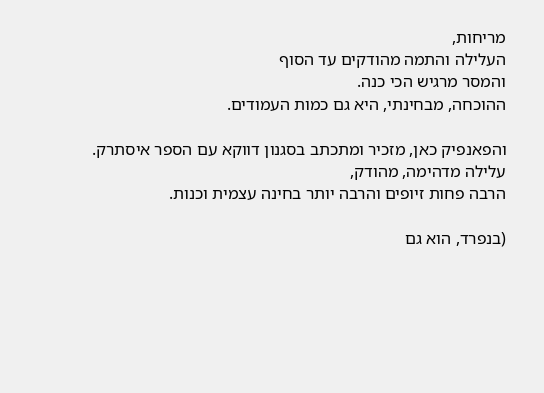מריחות,
העלילה והתמה מהודקים עד הסוף
והמסר מרגיש הכי כנה.
ההוכחה, מבחינתי, היא גם כמות העמודים.

והפאנפיק כאן, מזכיר ומתכתב בסגנון דווקא עם הספר איסתרק.
עלילה מדהימה, מהודק,
הרבה פחות זיופים והרבה יותר בחינה עצמית וכנות.

(בנפרד, הוא גם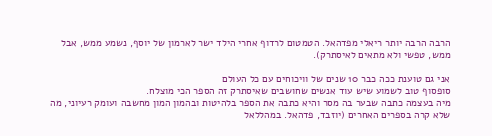הרבה הרבה יותר ריאלי מפדהאל. הטמטום לרדוף אחרי הילד ישר לארמון של יוסף, נשמע ממש, אבל ממש, טפשי ולא מתאים לאיסתרק).

אני גם טוענת ככה כבר 10 שנים של וויכוחים עם כל העולם
סופסוף טוב לשמוע שיש עוד אנשים שחושבים שאיסתרק זה הספר הכי מוצלח.
מיה בעצמה כתבה שבער בה מסר והיא כתבה את הספר בלהיטות ובהמון המון מחשבה ועומק רעיוני, מה שלא קרה בספרים האחרים (יוזבד, פדהאל. במהללאל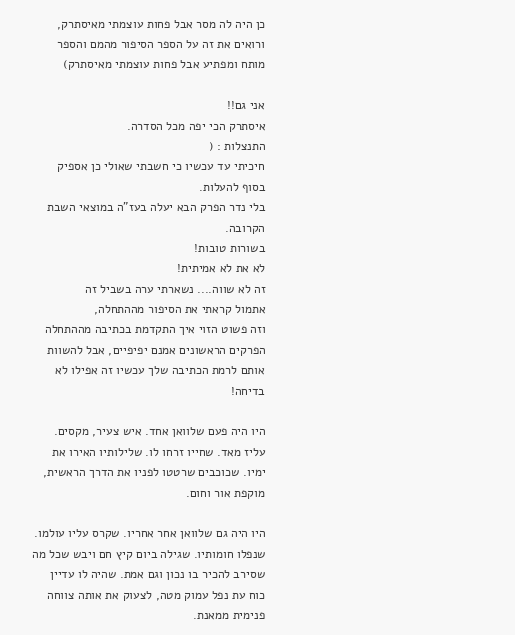כן היה לה מסר אבל פחות עוצמתי מאיסתרק, ורואים את זה על הספר הסיפור מהמם והספר מותח ומפתיע אבל פחות עוצמתי מאיסתרק)

אני גם!!
איסתרק הכי יפה מכל הסדרה.
התנצלות : (
חיכיתי עד עכשיו כי חשבתי שאולי כן אספיק בסוף להעלות.
בלי נדר הפרק הבא יעלה בעז"ה במוצאי השבת הקרובה.
בשורות טובות!
לא את לא אמיתית!
זה לא שווה.... נשארתי ערה בשביל זה
אתמול קראתי את הסיפור מההתחלה,
וזה פשוט הזוי איך התקדמת בכתיבה מההתחלה
הפרקים הראשונים אמנם יפיפיים, אבל להשוות אותם לרמת הכתיבה שלך עכשיו זה אפילו לא בדיחה!

היו היה פעם שלוואן אחד. איש צעיר, מקסים. עליז מאד. שחייו זרחו לו. שלילותיו האירו את ימיו. שכוכבים שרטטו לפניו את הדרך הראשית, מוקפת אור וחום.

היו היה גם שלוואן אחר אחריו. שקרס עליו עולמו. שנפלו חומותיו. שגילה ביום קיץ חם ויבש שכל מה שסירב להכיר בו נכון וגם אמת. שהיה לו עדיין כוח עת נפל עמוק מטה, לצעוק את אותה צווחה פנימית ממאנת.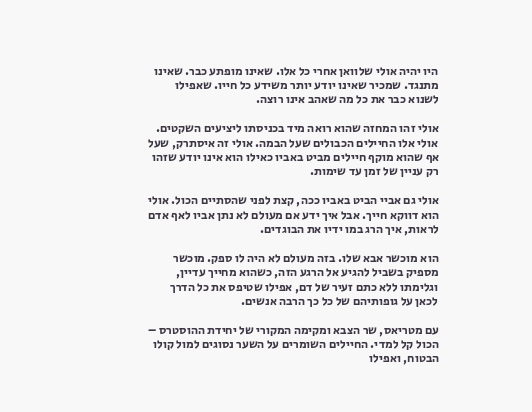היו יהיה אולי שלוואן אחרי כל אלו. שאינו מופתע כבר. שאינו מתנגד. שמכיר שאינו יודע יותר משידע כל חייו. שאפילו לשנוא כבר את כל מה שאהב אינו רוצה.

אולי זהו המחזה שהוא רואה מיד בכניסתו ליציעים השקטים. אולי אלו החיילים הכבולים שעל הבמה. אולי זה איסתרק, שעל אף שהוא מוקף חיילים מביט באביו כאילו הוא אינו יודע שזהו רק עניין של זמן עד שימות.

אולי גם אביי הביט באביו ככה, קצת לפני שהסתיים הכול. אולי הוא דווקא חייך. אבל איך ידע אם מעולם לא נתן אביו לאף אדם לראות, איך הרג במו ידיו את הבוגדים.

הוא מוכשר אבא שלו. בזה מעולם לא היה לו ספק. מוכשר מספיק בשביל להגיע אל הרגע הזה, כשהוא מחייך עדיין, וגלימתו ללא כתם זעיר של דם, אפילו שטיפס את כל הדרך לכאן על גופותיהם של כל כך הרבה אנשים.

עם מטריאס, שר הצבא ומקימה המקורי של יחידת ההוסטרס – הכול קל למדי. החיילים השומרים על השער נסוגים למול קולו הבטוח, ואפילו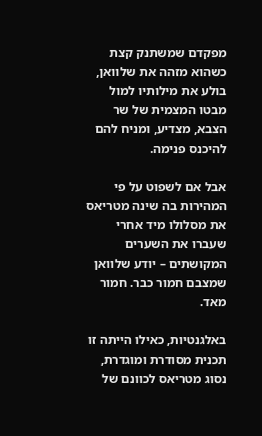מפקדם שמשתנק קצת כשהוא מזהה את שלוואן, בולע את מילותיו למול מבטו המצמית של שר הצבא, מצדיע, ומניח להם להיכנס פנימה.

אבל אם לשפוט על פי המהירות בה שינה מטריאס את מסלולו מיד אחרי שעברו את השערים המקושתים – יודע שלוואן שמצבם חמור כבר. חמור מאד.

באלגנטיות, כאילו הייתה זו תכנית מסודרת ומוגדרת, נסוג מטריאס לכוונם של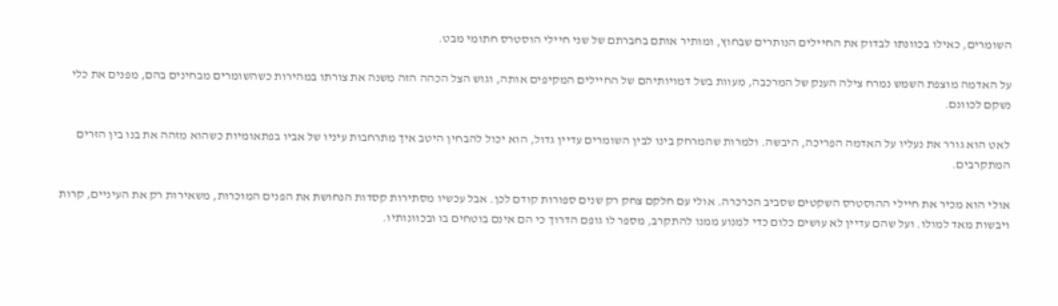השומרים, כאילו בכוונתו לבדוק את החיילים הנותרים שבחוץ, ומותיר אותם בחברתם של שני חיילי הוסטרס חתומי מבט.

על האדמה מוצפת השמש נמרח צילה הענק של המרכבה, מעוות בשל דמויותיהם של החיילים המקיפים אותה, וגוש הצל הכהה הזה משנה את צורתו במהירות כשהשומרים מבחינים בהם, מפנים את כלי נשקם לכוונם.

לאט הוא גורר את נעליו על האדמה הפריכה, היבשה. ולמרות שהמרחק בינו לבין השומרים עדיין גדול, הוא יכול להבחין היטב איך מתרחבות עיניו של אביו בפתאומיות כשהוא מזהה את בנו בין הזרים המתקרבים.

אולי הוא מכיר את חיילי ההוסטרס השקטים שסביב הכרכרה. אולי עם חלקם צחק רק שנים ספורות קודם לכן. אבל עכשיו מסתירות קסדות הנחושת את הפנים המוכרות, משאירות רק את העיניים, קרות ויבשות מאד למולו. ועל שהם עדיין לא עושים כלום כדי למנוע ממנו להתקרב, מספר לו גופם הדרוך כי הם אינם בוטחים בו ובכוונותיו.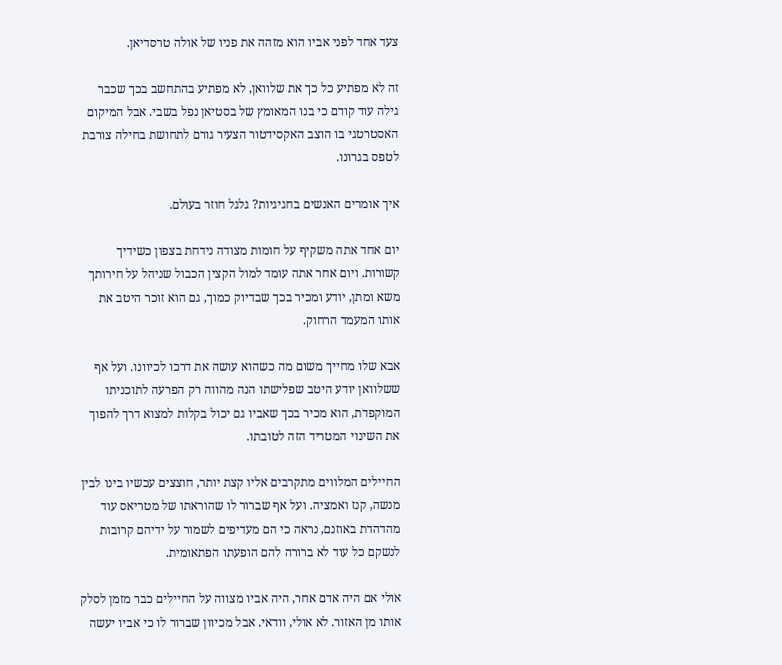צעד אחד לפני אביו הוא מזהה את פניו של אולה טרסדיאן.

זה לא מפתיע כל כך את שלוואן, לא מפתיע בהתחשב בכך שכבר גילה עוד קודם כי בנו המאומץ של בסטיאן נפל בשבי. אבל המיקום האסטרטגי בו הוצב האקסידטור הצעיר גורם לתחושת בחילה צורבת לטפס בגרונו.

איך אומרים האנשים בחגיגיות? גלגל חוזר בעולם.

יום אחד אתה משקיף על חומות מצודה נידחת בצפון כשידיך קשורות. ויום אחר אתה עומד למול הקצין הכבול שניהל על חירותך משא ומתן, יודע ומכיר בכך שבדיוק כמוך, גם הוא זוכר היטב את אותו המעמד הרחוק.

אבא שלו מחייך משום מה כשהוא עושה את דרכו לכיוונו. ועל אף ששלוואן יודע היטב שפלישתו הנה מהווה רק הפרעה לתוכניתו המוקפדת, הוא מכיר בכך שאביו גם יכול בקלות למצוא דרך להפוך את השינוי המטריד הזה לטובתו.

החיילים המלווים מתקרבים אליו קצת יותר, חוצצים עכשיו בינו לבין מנשה, קנז ואמציה. ועל אף שברור לו שהוראתו של מטריאס עוד מהדהדת באוזנם, נראה כי הם מעדיפים לשמור על ידיהם קרובות לנשקם כל עוד לא ברורה להם הופעתו הפתאומית.

אולי אם היה אדם אחר, היה אביו מצווה על החיילים כבר מזמן לסלק אותו מן האזור. לא אולי, וודאי. אבל מכיוון שברור לו כי אביו יעשה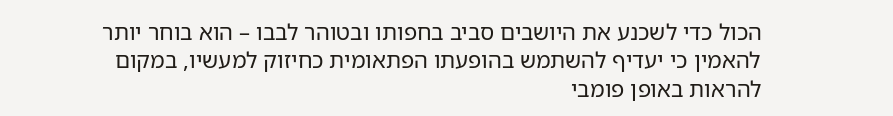הכול כדי לשכנע את היושבים סביב בחפותו ובטוהר לבבו – הוא בוחר יותר להאמין כי יעדיף להשתמש בהופעתו הפתאומית כחיזוק למעשיו, במקום להראות באופן פומבי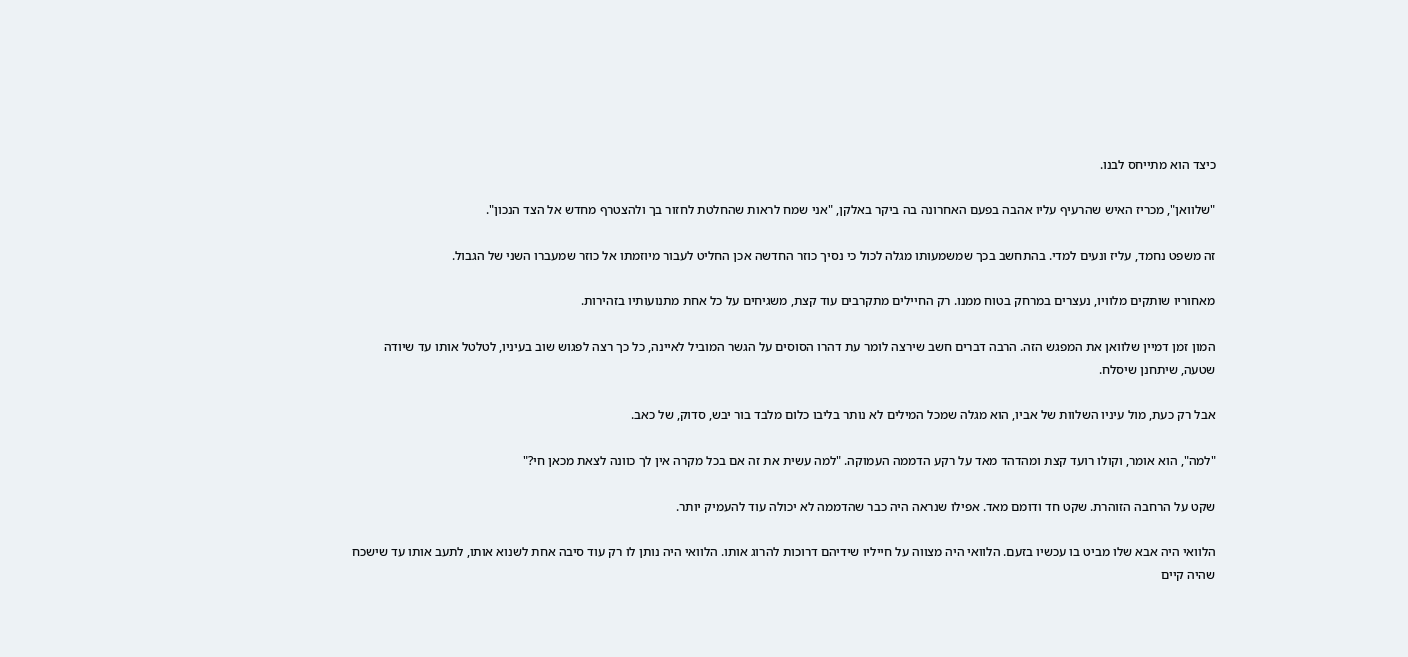כיצד הוא מתייחס לבנו.

"שלוואן", מכריז האיש שהרעיף עליו אהבה בפעם האחרונה בה ביקר באלקן, "אני שמח לראות שהחלטת לחזור בך ולהצטרף מחדש אל הצד הנכון".

זה משפט נחמד, עליז ונעים למדי. בהתחשב בכך שמשמעותו מגלה לכול כי נסיך כוזר החדשה אכן החליט לעבור מיוזמתו אל כוזר שמעברו השני של הגבול.

מאחוריו שותקים מלוויו, נעצרים במרחק בטוח ממנו. רק החיילים מתקרבים עוד קצת, משגיחים על כל אחת מתנועותיו בזהירות.

המון זמן דמיין שלוואן את המפגש הזה. הרבה דברים חשב שירצה לומר עת דהרו הסוסים על הגשר המוביל לאיינה, כל כך רצה לפגוש שוב בעיניו, לטלטל אותו עד שיודה שטעה, שיתחנן שיסלח.

אבל רק כעת, מול עיניו השלוות של אביו, הוא מגלה שמכל המילים לא נותר בליבו כלום מלבד בור יבש, סדוק, של כאב.

"למה", הוא אומר, וקולו רועד קצת ומהדהד מאד על רקע הדממה העמוקה. "למה עשית את זה אם בכל מקרה אין לך כוונה לצאת מכאן חי?"

שקט על הרחבה הזוהרת. שקט חד ודומם מאד. אפילו שנראה היה כבר שהדממה לא יכולה עוד להעמיק יותר.

הלוואי היה אבא שלו מביט בו עכשיו בזעם. הלוואי היה מצווה על חייליו שידיהם דרוכות להרוג אותו. הלוואי היה נותן לו רק עוד סיבה אחת לשנוא אותו, לתעב אותו עד שישכח שהיה קיים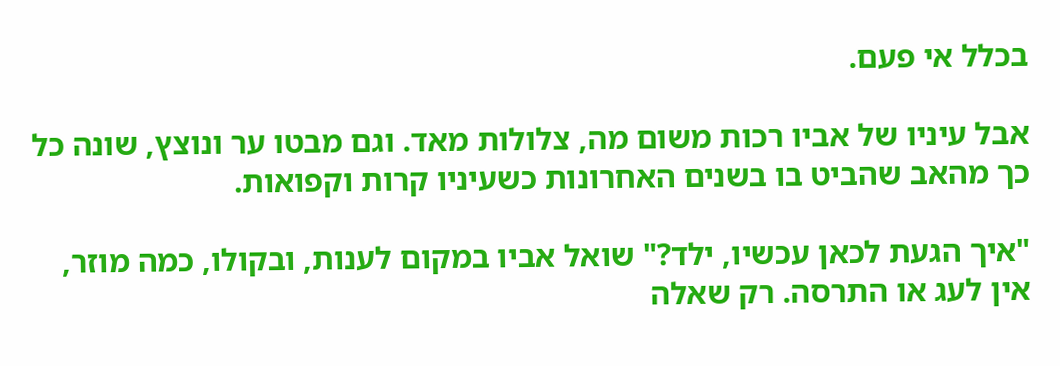בכלל אי פעם.

אבל עיניו של אביו רכות משום מה, צלולות מאד. וגם מבטו ער ונוצץ, שונה כל כך מהאב שהביט בו בשנים האחרונות כשעיניו קרות וקפואות.

"איך הגעת לכאן עכשיו, ילד?" שואל אביו במקום לענות, ובקולו, כמה מוזר, אין לעג או התרסה. רק שאלה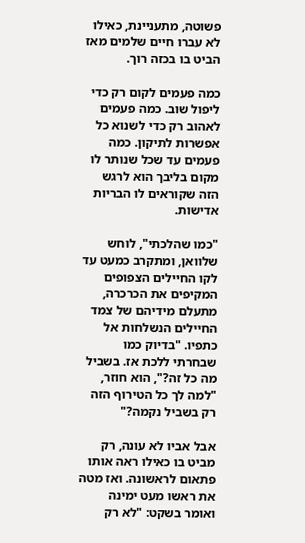פשוטה, מתעניינת, כאילו לא עברו חיים שלמים מאז הביט בו בכזה רוך.

כמה פעמים לקום רק כדי ליפול שוב. כמה פעמים לאהוב רק כדי לשנוא כל אפשרות לתיקון. כמה פעמים עד שכל שנותר לו מקום בליבך הוא לרגש הזה שקוראים לו הבריות אדישות.

"כמו שהלכתי", לוחש שלוואן, ומתקרב כמעט עד לקו החיילים הצפופים המקיפים את הכרכרה, מתעלם מידיהם של צמד החיילים הנשלחות אל כתפיו. "בדיוק כמו שבחרתי ללכת אז. בשביל מה כל זה?", הוא חוזר, "למה לך כל הטירוף הזה רק בשביל נקמה?"

אבל אביו לא עונה, רק מביט בו כאילו ראה אותו פתאום לראשונה. ואז מטה את ראשו מעט ימינה ואומר בשקט: "לא רק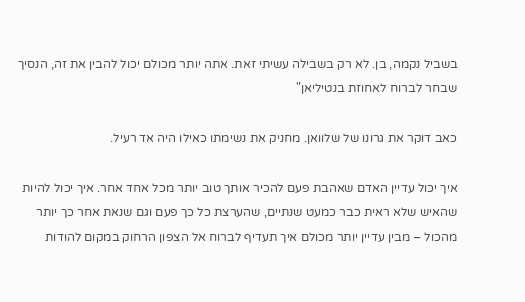בשביל נקמה, בן. לא רק בשבילה עשיתי זאת. אתה יותר מכולם יכול להבין את זה, הנסיך שבחר לברוח לאחוזת בנטיליאן"

כאב דוקר את גרונו של שלוואן. מחניק את נשימתו כאילו היה אד רעיל.

איך יכול עדיין האדם שאהבת פעם להכיר אותך טוב יותר מכל אחד אחר. איך יכול להיות שהאיש שלא ראית כבר כמעט שנתיים, שהערצת כל כך פעם וגם שנאת אחר כך יותר מהכול – מבין עדיין יותר מכולם איך תעדיף לברוח אל הצפון הרחוק במקום להודות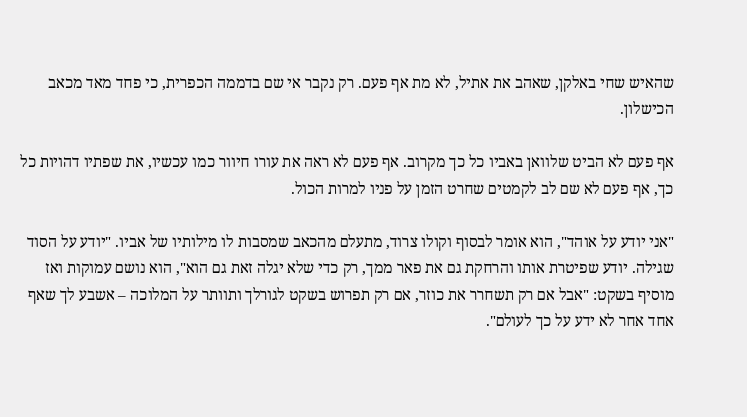שהאיש שחי באלקן, שאהב את אתיל, לא מת אף פעם. רק נקבר אי שם בדממה הכפרית, כי פחד מאד מכאב הכישלון.

אף פעם לא הביט שלוואן באביו כל כך מקרוב. אף פעם לא ראה את עורו חיוור כמו עכשיו, את שפתיו דהויות כל כך, אף פעם לא שם לב לקמטים שחרט הזמן על פניו למרות הכול.

"אני יודע על אוהד", הוא אומר לבסוף וקולו צרוד, מתעלם מהכאב שמסבות לו מילותיו של אביו. "יודע על הסוד שגילה. יודע שפיטרת אותו והרחקת גם את פאר ממך, רק כדי שלא יגלה זאת גם הוא", הוא נושם עמוקות ואז מוסיף בשקט: "אבל אם רק תשחרר את כוזר, אם רק תפרוש בשקט לגורלך ותוותר על המלוכה – אשבע לך שאף אחד אחר לא ידע על כך לעולם".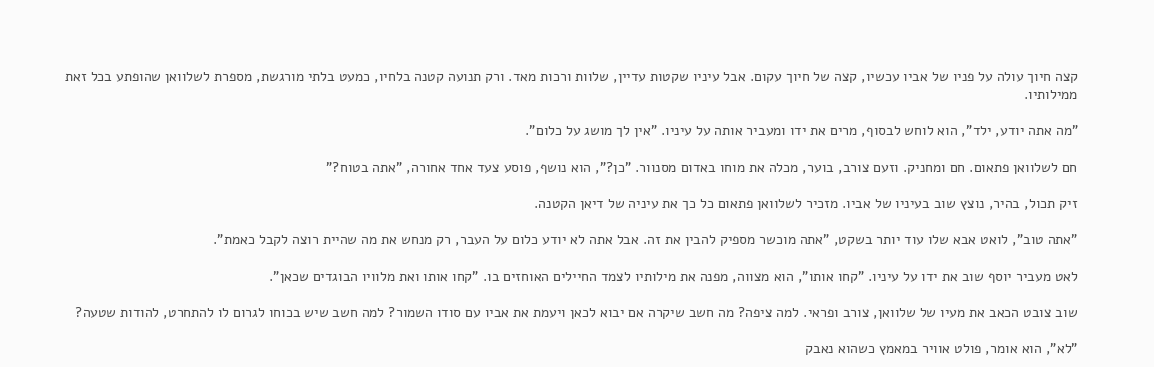קצה חיוך עולה על פניו של אביו עכשיו, קצה של חיוך עקום. אבל עיניו שקטות עדיין, שלוות ורכות מאד. ורק תנועה קטנה בלחיו, כמעט בלתי מורגשת, מספרת לשלוואן שהופתע בכל זאת ממילותיו.

"מה אתה יודע, ילד", הוא לוחש לבסוף, מרים את ידו ומעביר אותה על עיניו. "אין לך מושג על כלום".

חם לשלוואן פתאום. חם ומחניק. וזעם צורב, בוער, מכלה את מוחו באדום מסנוור. "כן?", הוא נושף, פוסע צעד אחד אחורה, "אתה בטוח?"

זיק תכול, בהיר, נוצץ שוב בעיניו של אביו. מזכיר לשלוואן פתאום כל כך את עיניה של דיאן הקטנה.

"אתה טוב", לואט אבא שלו עוד יותר בשקט, "אתה מוכשר מספיק להבין את זה. אבל אתה לא יודע כלום על העבר, רק מנחש את מה שהיית רוצה לקבל כאמת".

לאט מעביר יוסף שוב את ידו על עיניו. "קחו אותו", הוא מצווה, מפנה את מילותיו לצמד החיילים האוחזים בו. "קחו אותו ואת מלוויו הבוגדים שכאן".

שוב צובט הכאב את מעיו של שלוואן, צורב ופראי. למה ציפה? מה חשב שיקרה אם יבוא לכאן ויעמת את אביו עם סודו השמור? למה חשב שיש בכוחו לגרום לו להתחרט, להודות שטעה?

"לא", הוא אומר, פולט אוויר במאמץ כשהוא נאבק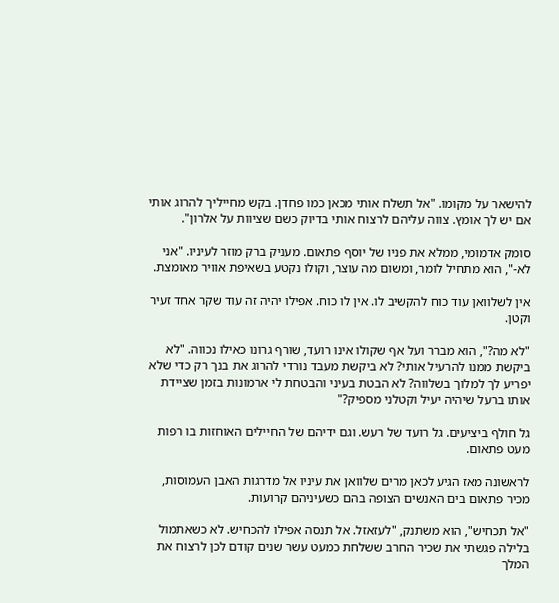להישאר על מקומו. "אל תשלח אותי מכאן כמו פחדן. בקש מחייליך להרוג אותי אם יש לך אומץ. צווה עליהם לרצוח אותי בדיוק כשם שציוות על אלרון".

סומק אדמומי, ממלא את פניו של יוסף פתאום. מעניק ברק מוזר לעיניו. "אני לא-", הוא מתחיל לומר, ומשום מה עוצר, וקולו נקטע בשאיפת אוויר מאומצת.

אין לשלוואן עוד כוח להקשיב לו. אין לו כוח. אפילו יהיה זה עוד שקר אחד זעיר וקטן.

"לא מה?", הוא מברר ועל אף שקולו אינו רועד, שורף גרונו כאילו נכווה. "לא ביקשת ממנו להרעיל אותי? לא ביקשת מעבד נורדי להרוג את בנך רק כדי שלא יפריע לך למלוך בשלווה? לא הבטת בעיני והבטחת לי ארמונות בזמן שציידת אותו ברעל שיהיה יעיל וקטלני מספיק?"

גל חולף ביציעים. גל רועד של רעש. וגם ידיהם של החיילים האוחזות בו רפות מעט פתאום.

לראשונה מאז הגיע לכאן מרים שלוואן את עיניו אל מדרגות האבן העמוסות, מכיר פתאום בים האנשים הצופה בהם כשעיניהם קרועות.

"אל תכחיש", הוא משתנק, "לעזאזל. אל תנסה אפילו להכחיש. לא כשאתמול בלילה פגשתי את שכיר החרב ששלחת כמעט עשר שנים קודם לכן לרצוח את המלך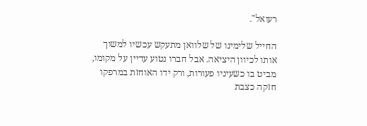רעואל".

החייל שלימינו של שלוואן מתעקש עכשיו למשוך אותו לכיוון היציאה. אבל חברו נטוע עדיין על מקומו, מביט בו כשעיניו פעורות, ורק ידו האוחזת במרפקו חזקה כצבת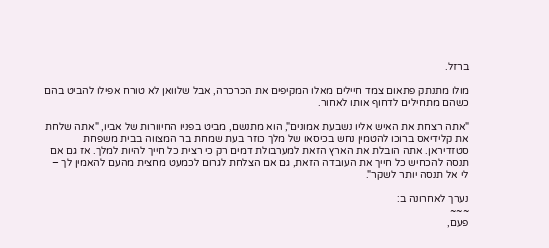ברזל.

מולו מתנתק פתאום צמד חיילים מאלו המקיפים את הכרכרה, אבל שלוואן לא טורח אפילו להביט בהם כשהם מתחילים לדחוף אותו לאחור.

"אתה רצחת את האיש אליו נשבעת אמונים", הוא מתנשם, מביט בפניו החיוורות של אביו, "אתה שלחת את קלידיאס ברוכו להטמין נחש בכיסאו של מלך כוזר בעת שמחת בר המצווה בבית משפחת סטזדיראן. אתה הובלת את הארץ הזאת למערבולת דמים רק כי רצית כל חייך להיות למלך. אז גם אם תנסה להכחיש כל חייך את העובדה הזאת, גם אם הצלחת לגרום לכמעט מחצית מהעם להאמין לך – לי אל תנסה יותר לשקר".

נערך לאחרונה ב:
~~~
פעם,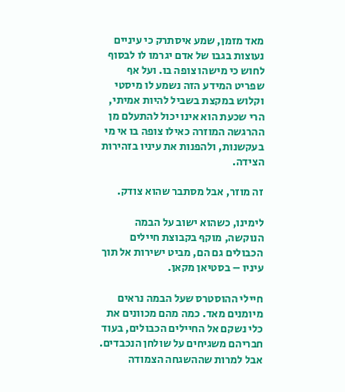מאד מזמן, שמע איסתרק כי עיניים נעוצות בגבו של אדם יגרמו לו לבסוף לחוש כי מישהו צופה בו. ועל אף שפריט המידע הזה נשמע לו מיסטי וקלוש במקצת בשביל להיות אמיתי, הרי שכעת הוא אינו יכול להתעלם מן ההרגשה המוזרה כאילו צופה בו אי מי בעקשנות, ולהפנות את עיניו בזהירות הצידה.

זה מוזר, אבל מסתבר שהוא צודק.

לימינו, כשהוא ישוב על הבמה הנוקשה, מוקף בקבוצת חיילים הכבולים גם הם, מביט ישירות אל תוך עיניו – בסטיאן מקאן.

חיילי ההוסטרס שעל הבמה נראים מיומנים מאד. כמה מהם מכוונים את כלי נשקם אל החיילים הכבולים, בעוד חבריהם משגיחים על שולחן הנכבדים. אבל למרות שההשגחה הצמודה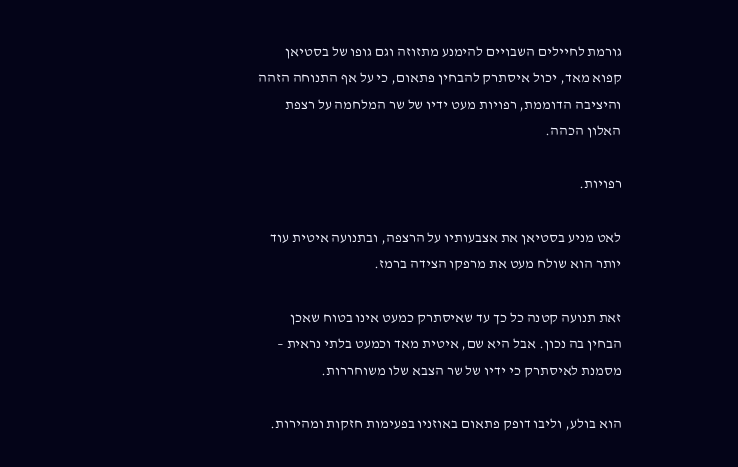גורמת לחיילים השבויים להימנע מתזוזה וגם גופו של בסטיאן קפוא מאד, יכול איסתרק להבחין פתאום, כי על אף התנוחה הזהה והיציבה הדוממת, רפויות מעט ידיו של שר המלחמה על רצפת האלון הכהה.

רפויות.

לאט מניע בסטיאן את אצבעותיו על הרצפה, ובתנועה איטית עוד יותר הוא שולח מעט את מרפקו הצידה ברמז.

זאת תנועה קטנה כל כך עד שאיסתרק כמעט אינו בטוח שאכן הבחין בה נכון. אבל היא שם, איטית מאד וכמעט בלתי נראית – מסמנת לאיסתרק כי ידיו של שר הצבא שלו משוחררות.

הוא בולע, וליבו דופק פתאום באוזניו בפעימות חזקות ומהירות.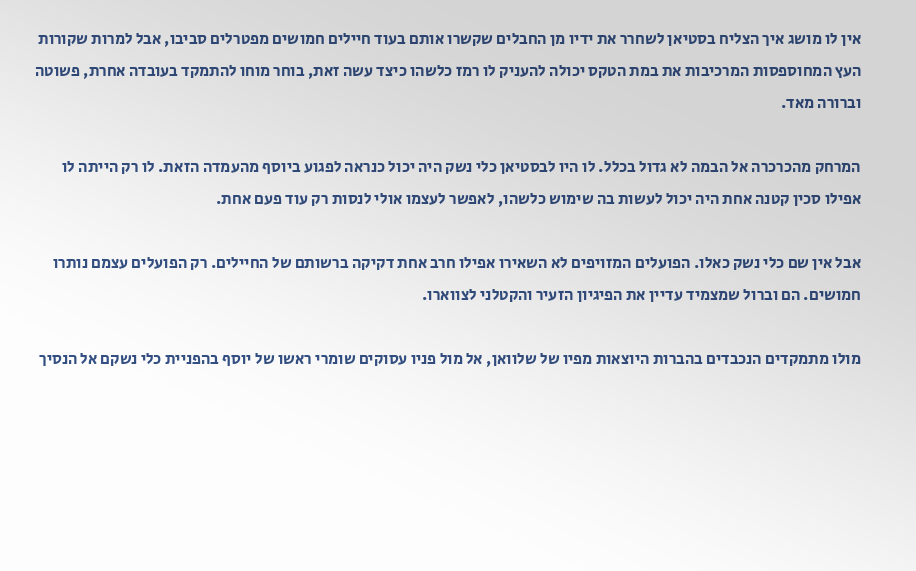אין לו מושג איך הצליח בסטיאן לשחרר את ידיו מן החבלים שקשרו אותם בעוד חיילים חמושים מפטרלים סביבו, אבל למרות שקורות העץ המחוספסות המרכיבות את במת הטקס יכולה להעניק לו רמז כלשהו כיצד עשה זאת, בוחר מוחו להתמקד בעובדה אחרת, פשוטה וברורה מאד.

המרחק מהכרכרה אל הבמה לא גדול בכלל. לו היו לבסטיאן כלי נשק היה יכול כנראה לפגוע ביוסף מהעמדה הזאת. לו רק הייתה לו אפילו סכין קטנה אחת היה יכול לעשות בה שימוש כלשהו, לאפשר לעצמו אולי לנסות רק עוד פעם אחת.

אבל אין שם כלי נשק כאלו. הפועלים המזויפים לא השאירו אפילו חרב אחת דקיקה ברשותם של החיילים. רק הפועלים עצמם נותרו חמושים. הם וברול שמצמיד עדיין את הפיגיון הזעיר והקטלני לצווארו.

מולו מתמקדים הנכבדים בהברות היוצאות מפיו של שלוואן, אל מול פניו עסוקים שומרי ראשו של יוסף בהפניית כלי נשקם אל הנסיך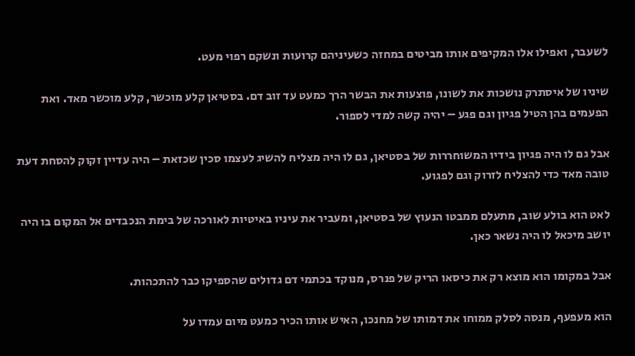לשעבר, ואפילו אלו המקיפים אותו מביטים במחזה כשעיניהם קרועות ונשקם רפוי מעט.

שיניו של איסתרק נושכות את לשונו, פוצעות את הבשר הרך כמעט עד זוב דם. בסטיאן קלע מוכשר, קלע מוכשר מאד. ואת הפעמים בהן הטיל פגיון וגם פגע – יהיה קשה למדי לספור.

אבל גם לו היה פגיון בידיו המשוחררות של בסטיאן, גם לו היה מצליח להשיג לעצמו סכין שכזאת – היה עדיין זקוק להסחת דעת טובה מאד כדי להצליח לזרוק וגם לפגוע.

לאט הוא בולע שוב, מתעלם ממבטו הנעוץ של בסטיאן, ומעביר את עיניו באיטיות לאורכה של בימת הנכבדים אל המקום בו היה יושב מיכאל לו היה נשאר כאן.

אבל במקומו הוא מוצא רק את כיסאו הריק של פנרס, מנוקד בכתמי דם גדולים שהספיקו כבר להתכהות.

הוא מעפעף, מנסה לסלק ממוחו את דמותו של מחנכו, האיש אותו הכיר כמעט מיום עמדו על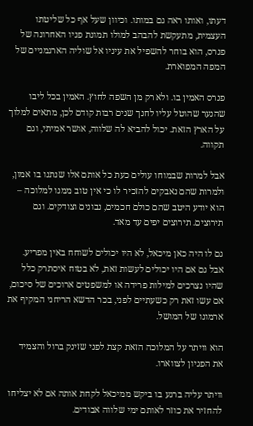דעתו, ואותו ראה גם במותו. וכיוון שעל אף כל שליטתו העצמית, מתעקשת להבהב למולו תמונת פניו האחרונה של פנרס, הוא בוחר להשפיל את עיניו אל שוליה הארגמניים של המפה המפוארת.

פנרס האמין בו. ולא רק מן השפה לחוץ. האמין בכל ליבו שהנער שהוטל עליו לחנך שנים רבות קודם לכן, מתאים למלוך על הארץ הזאת. יכול להביא לה שלווה, אושר אמיתי, וגם תקווה.

אבל למרות שבמוחו עולים כעת כל אותם אלו שנתנו בו אמון, ולמרות שהם נאבקים להזכיר לו כי אין טוב ממנו למלוכה – הוא יודע היטב שהם כולם חכמים, נבונים וצודקים. וגם תירוצים. תירוצים יפים עד מאד.

גם לו היה כאן מיכאל, לא היו יכולים לשוחח באין מפריע. אבל גם אם היו יכולים לעשות זאת, לא בטוח איסתרק כלל שהיו נצרכים למילות פרידה או למשפטים ארוכים של סיכום, אם עשו זאת רק כשעתיים לפני, בכר הדשא הריחני המקיף את ארמונו של המושל.

הוא וויתר על המלוכה הזאת קצת לפני שזינק ברול והצמיד את הפגיון לצווארו.

וויתר עליה ברגע בו ביקש ממיכאל לקחת אותה אם לא יצליחו להחזיר את כוזר לאותם ימי שלווה אבודים.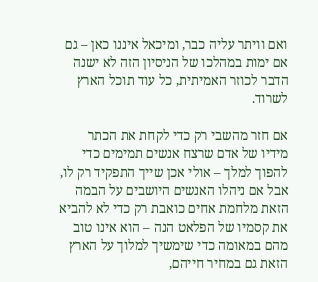ואם וויתר עליה כבר, ומיכאל איננו כאן – גם אם ימות במהלכו של הניסיון הזה לא ישנה הדבר לכוזר האמיתית, כל עוד תוכל הארץ לשרוד.

אם חזר מהשבי רק כדי לקחת את הכתר מידיו של אדם שרצח אנשים תמימים כדי להפוך למלך – אולי אכן שייך התפקיד רק לו, אבל אם ניהלו האנשים היושבים על הבמה הזאת מלחמת אחים כואבת רק כדי לא להביא את קסמיו של הפלאט הנה – הוא אינו טוב מהם במאומה כדי שימשיך למלוך על הארץ הזאת גם במחיר חייהם,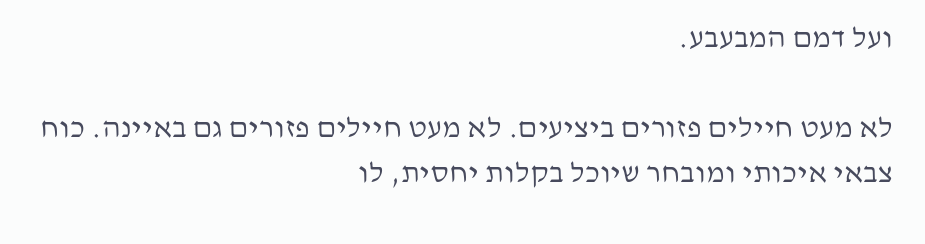ועל דמם המבעבע.

לא מעט חיילים פזורים ביציעים. לא מעט חיילים פזורים גם באיינה. כוח צבאי איכותי ומובחר שיוכל בקלות יחסית, לו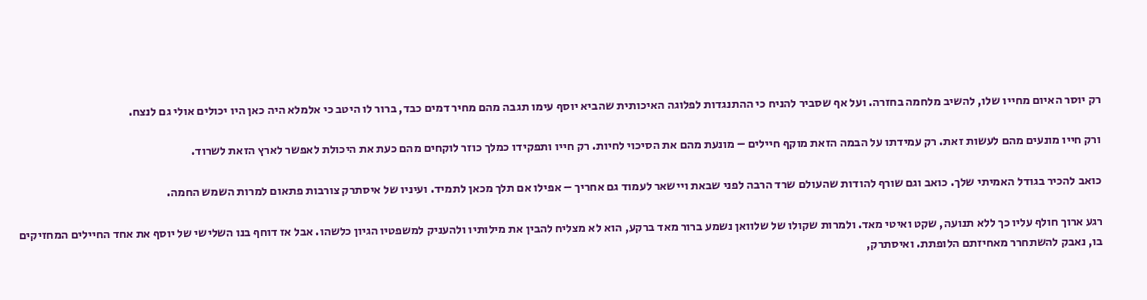רק יוסר האיום מחייו שלו, להשיב מלחמה בחזרה. ועל אף שסביר להניח כי ההתנגדות לפלוגה האיכותית שהביא יוסף עימו תגבה מהם מחיר דמים כבד, ברור לו היטב כי אלמלא היה כאן היו יכולים אולי גם לנצח.

ורק חייו מונעים מהם לעשות זאת. רק עמידתו על הבמה הזאת מוקף חיילים – מונעת מהם את הסיכוי לחיות. רק חייו ותפקידו כמלך כוזר לוקחים מהם כעת את היכולת לאפשר לארץ הזאת לשרוד.

כואב להכיר בגודל האמיתי שלך. כואב וגם שורף להודות שהעולם שרד הרבה לפני שבאת ויישאר לעמוד גם אחריך – אפילו אם תלך מכאן לתמיד. ועיניו של איסתרק צורבות פתאום למרות השמש החמה.

רגע ארוך חולף עליו כך ללא תנועה, שקט ואיטי מאד. ולמרות שקולו של שלוואן נשמע ברור מאד ברקע, הוא לא מצליח להבין את מילותיו ולהעניק למשפטיו הגיון כלשהו. אבל אז דוחף בנו השלישי של יוסף את אחד החיילים המחזיקים בו, נאבק להשתחרר מאחיזתם הלופתת. ואיסתרק,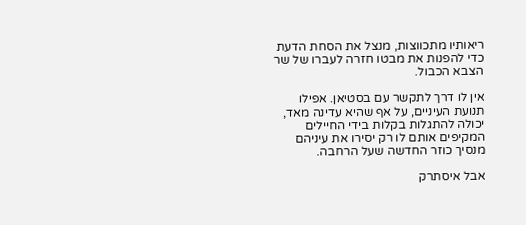ריאותיו מתכווצות, מנצל את הסחת הדעת כדי להפנות את מבטו חזרה לעברו של שר הצבא הכבול.

אין לו דרך לתקשר עם בסטיאן. אפילו תנועת העיניים, על אף שהיא עדינה מאד, יכולה להתגלות בקלות בידי החיילים המקיפים אותם לו רק יסירו את עיניהם מנסיך כוזר החדשה שעל הרחבה.

אבל איסתרק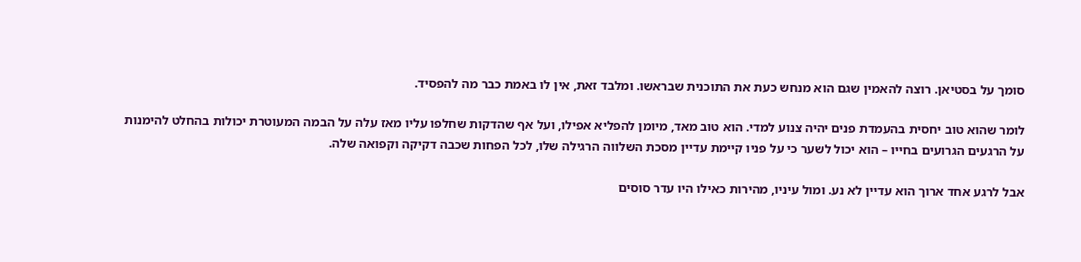סומך על בסטיאן. רוצה להאמין שגם הוא מנחש כעת את התוכנית שבראשו. ומלבד זאת, אין לו באמת כבר מה להפסיד.

לומר שהוא טוב יחסית בהעמדת פנים יהיה צנוע למדי. הוא טוב מאד, מיומן להפליא אפילו, ועל אף שהדקות שחלפו עליו מאז עלה על הבמה המעוטרת יכולות בהחלט להימנות על הרגעים הגרועים בחייו – הוא יכול לשער כי על פניו קיימת עדיין מסכת השלווה הרגילה שלו, לכל הפחות שכבה דקיקה וקפואה שלה.

אבל לרגע אחד ארוך הוא עדיין לא נע. ומול עיניו, מהירות כאילו היו עדר סוסים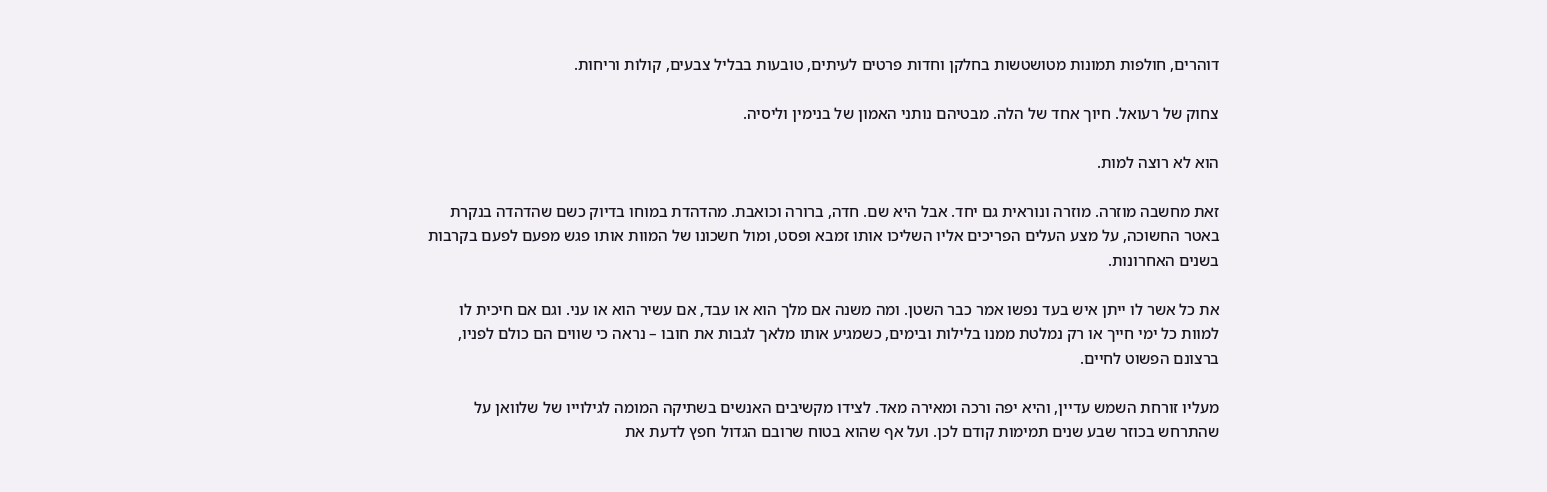דוהרים, חולפות תמונות מטושטשות בחלקן וחדות פרטים לעיתים, טובעות בבליל צבעים, קולות וריחות.

צחוק של רעואל. חיוך אחד של הלה. מבטיהם נותני האמון של בנימין וליסיה.

הוא לא רוצה למות.

זאת מחשבה מוזרה. מוזרה ונוראית גם יחד. אבל היא שם. חדה, ברורה וכואבת. מהדהדת במוחו בדיוק כשם שהדהדה בנקרת באטר החשוכה, על מצע העלים הפריכים אליו השליכו אותו זמבא ופסט, ומול חשכונו של המוות אותו פגש מפעם לפעם בקרבות בשנים האחרונות.

את כל אשר לו ייתן איש בעד נפשו אמר כבר השטן. ומה משנה אם מלך הוא או עבד, אם עשיר הוא או עני. וגם אם חיכית לו למוות כל ימי חייך או רק נמלטת ממנו בלילות ובימים, כשמגיע אותו מלאך לגבות את חובו – נראה כי שווים הם כולם לפניו, ברצונם הפשוט לחיים.

מעליו זורחת השמש עדיין, והיא יפה ורכה ומאירה מאד. לצידו מקשיבים האנשים בשתיקה המומה לגילוייו של שלוואן על שהתרחש בכוזר שבע שנים תמימות קודם לכן. ועל אף שהוא בטוח שרובם הגדול חפץ לדעת את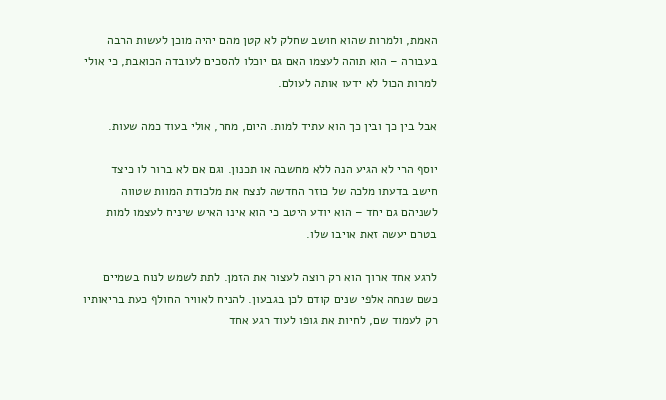האמת, ולמרות שהוא חושב שחלק לא קטן מהם יהיה מוכן לעשות הרבה בעבורה – הוא תוהה לעצמו האם גם יוכלו להסכים לעובדה הכואבת, כי אולי למרות הכול לא ידעו אותה לעולם.

אבל בין כך ובין כך הוא עתיד למות. היום, מחר, אולי בעוד כמה שעות.

יוסף הרי לא הגיע הנה ללא מחשבה או תכנון. וגם אם לא ברור לו כיצד חישב בדעתו מלכה של כוזר החדשה לנצח את מלכודת המוות שטווה לשניהם גם יחד – הוא יודע היטב כי הוא אינו האיש שיניח לעצמו למות בטרם יעשה זאת אויבו שלו.

לרגע אחד ארוך הוא רק רוצה לעצור את הזמן. לתת לשמש לנוח בשמיים כשם שנחה אלפי שנים קודם לכן בגבעון. להניח לאוויר החולף כעת בריאותיו רק לעמוד שם, לחיות את גופו לעוד רגע אחד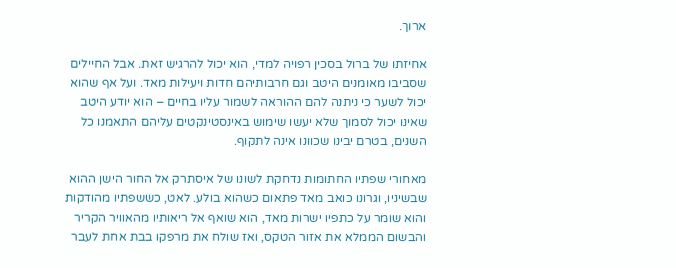ארוך.

אחיזתו של ברול בסכין רפויה למדי, הוא יכול להרגיש זאת. אבל החיילים שסביבו מאומנים היטב וגם חרבותיהם חדות ויעילות מאד. ועל אף שהוא יכול לשער כי ניתנה להם ההוראה לשמור עליו בחיים – הוא יודע היטב שאינו יכול לסמוך שלא יעשו שימוש באינסטינקטים עליהם התאמנו כל השנים, בטרם יבינו שכוונו אינה לתקוף.

מאחורי שפתיו החתומות נדחקת לשונו של איסתרק אל החור הישן ההוא שבשיניו, וגרונו כואב מאד פתאום כשהוא בולע. לאט, כששפתיו מהודקות והוא שומר על כתפיו ישרות מאד, הוא שואף אל ריאותיו מהאוויר הקריר והבשום הממלא את אזור הטקס, ואז שולח את מרפקו בבת אחת לעבר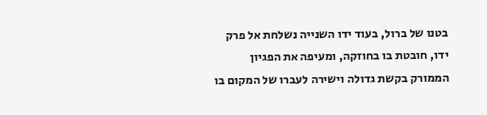בטנו של ברול, בעוד ידו השנייה נשלחת אל פרק ידו, חובטת בו בחוזקה, ומעיפה את הפגיון הממורק בקשת גדולה וישירה לעברו של המקום בו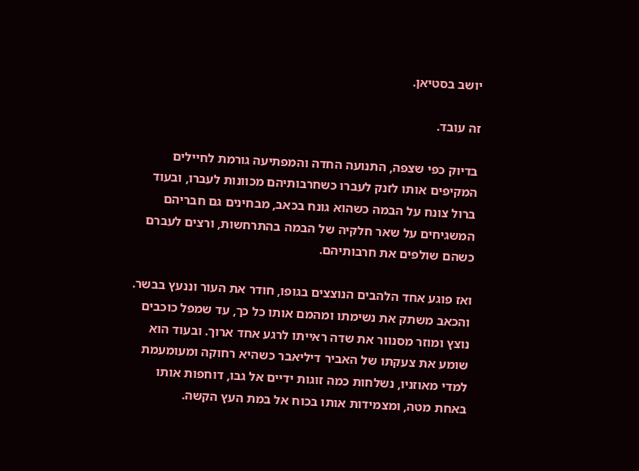יושב בסטיאן.

זה עובד.

בדיוק כפי שצפה, התנועה החדה והמפתיעה גורמת לחיילים המקיפים אותו לזנק לעברו כשחרבותיהם מכוונות לעברו, ובעוד ברול צונח על הבמה כשהוא גונח בכאב, מבחינים גם חבריהם המשגיחים על שאר חלקיה של הבמה בהתרחשות, ורצים לעברם כשהם שולפים את חרבותיהם.

ואז פוגע אחד הלהבים הנוצצים בגופו, חודר את העור וננעץ בבשר. והכאב משתק את נשימתו ומהמם אותו כל כך, עד שמפל כוכבים נוצץ ומוזר מסנוור את שדה ראייתו לרגע אחד ארוך. ובעוד הוא שומע את צעקתו של האביר דיליאבר כשהיא רחוקה ומעומעמת למדי מאוזניו, נשלחות כמה זוגות ידיים אל גבו, דוחפות אותו באחת מטה, ומצמידות אותו בכוח אל במת העץ הקשה.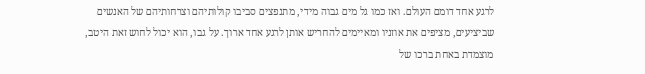לרגע אחד דומם העולם. ואז כמו גל מים גבוה מידי, מתנפצים סביבו קולותיהם וצרחותיהם של האנשים שביציעים, מציפים את אוזניו ומאיימים להחריש אותן לרגע אחד ארוך. על גבו, הוא יכול לחוש זאת היטב, מוצמדת באחת ברכו של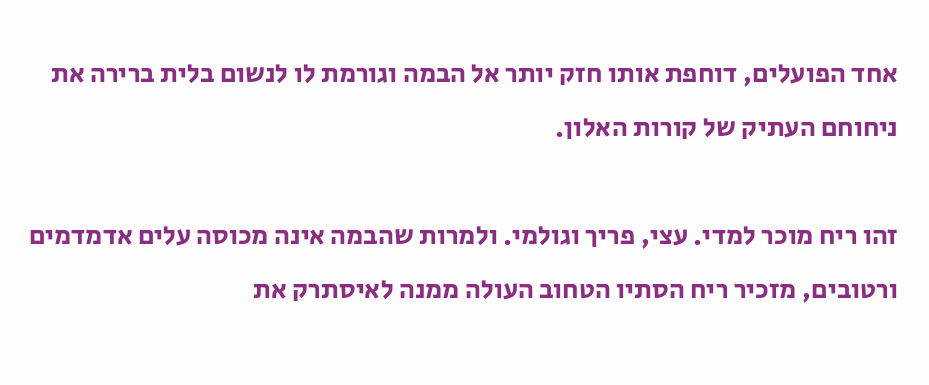אחד הפועלים, דוחפת אותו חזק יותר אל הבמה וגורמת לו לנשום בלית ברירה את ניחוחם העתיק של קורות האלון.

זהו ריח מוכר למדי. עצי, פריך וגולמי. ולמרות שהבמה אינה מכוסה עלים אדמדמים ורטובים, מזכיר ריח הסתיו הטחוב העולה ממנה לאיסתרק את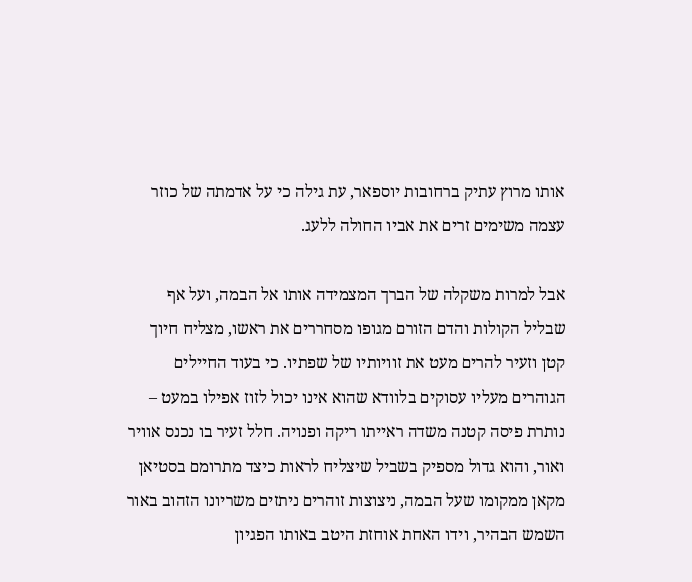אותו מרוץ עתיק ברחובות יוספאר, עת גילה כי על אדמתה של כוזר עצמה משימים זרים את אביו החולה ללעג.

אבל למרות משקלה של הברך המצמידה אותו אל הבמה, ועל אף שבליל הקולות והדם הזורם מגופו מסחררים את ראשו, מצליח חיוך קטן וזעיר להרים מעט את זוויותיו של שפתיו. כי בעוד החיילים הגוהרים מעליו עסוקים בלוודא שהוא אינו יכול לזוז אפילו במעט – נותרת פיסה קטנה משדה ראייתו ריקה ופנויה. חלל זעיר בו נכנס אוויר ואור, והוא גדול מספיק בשביל שיצליח לראות כיצד מתרומם בסטיאן מקאן ממקומו שעל הבמה, ניצוצות זוהרים ניתזים משריונו הזהוב באור השמש הבהיר, וידו האחת אוחזת היטב באותו הפגיון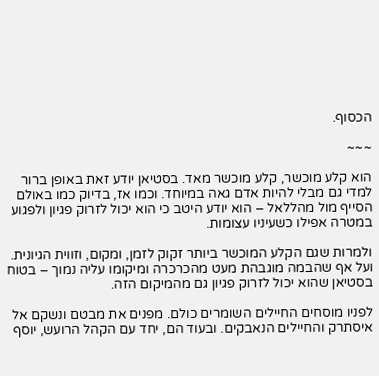הכסוף.

~~~

הוא קלע מוכשר, קלע מוכשר מאד. בסטיאן יודע זאת באופן ברור למדי גם מבלי להיות אדם גאה במיוחד. וכמו אז, בדיוק כמו באולם הסייף מול מהללאל – הוא יודע היטב כי הוא יכול לזרוק פגיון ולפגוע במטרה אפילו כשעיניו עצומות.

ולמרות שגם הקלע המוכשר ביותר זקוק לזמן, ומקום, וזווית הגיונית. ועל אף שהבמה מוגבהת מעט מהכרכרה ומיקומו עליה נמוך – בטוח בסטיאן שהוא יכול לזרוק פגיון גם מהמיקום הזה.

לפניו מוסחים החיילים השומרים כולם. מפנים את מבטם ונשקם אל איסתרק והחיילים הנאבקים. ובעוד הם, יחד עם הקהל הרועש, יוסף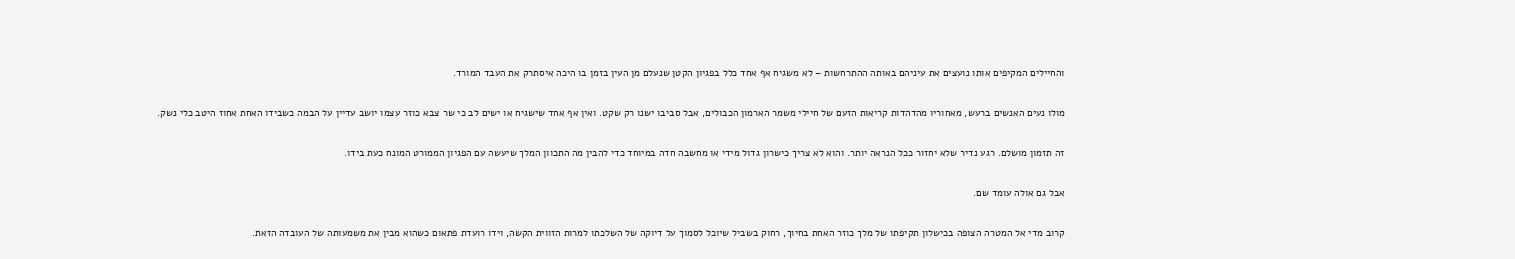והחיילים המקיפים אותו נועצים את עיניהם באותה ההתרחשות – לא משגיח אף אחד כלל בפגיון הקטן שנעלם מן העין בזמן בו היכה איסתרק את העבד המורד.

מולו נעים האנשים ברעש, מאחוריו מהדהדות קריאות הזעם של חיילי משמר הארמון הכבולים, אבל סביבו ישנו רק שקט. ואין אף אחד שישגיח או ישים לב כי שר צבא כוזר עצמו יושב עדיין על הבמה כשבידו האחת אחוז היטב כלי נשק.

זה תזמון מושלם. רגע נדיר שלא יחזור ככל הנראה יותר. והוא לא צריך כישרון גדול מידי או מחשבה חדה במיוחד כדי להבין מה התכוון המלך שיעשה עם הפגיון הממורט המונח כעת בידו.

אבל גם אולה עומד שם.

קרוב מדי אל המטרה הצופה בכישלון תקיפתו של מלך כוזר האחת בחיוך, רחוק בשביל שיוכל לסמוך על דיוקה של השלכתו למרות הזווית הקשה, וידו רועדת פתאום כשהוא מבין את משמעותה של העובדה הזאת.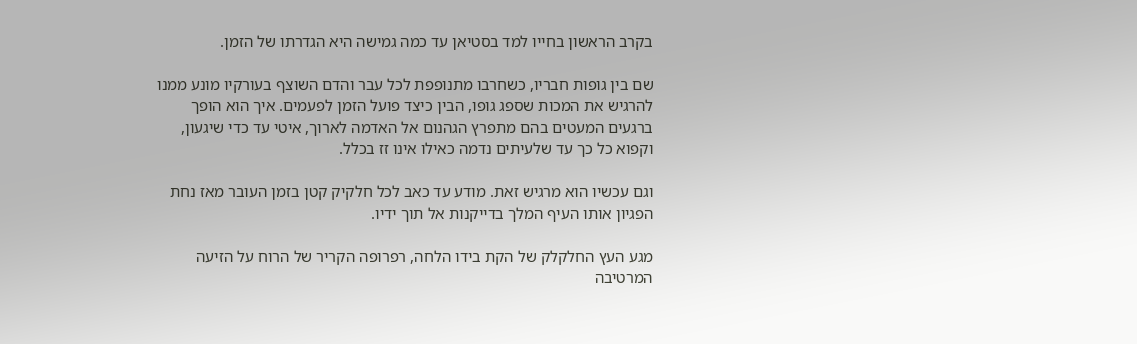בקרב הראשון בחייו למד בסטיאן עד כמה גמישה היא הגדרתו של הזמן.

שם בין גופות חבריו, כשחרבו מתנופפת לכל עבר והדם השוצף בעורקיו מונע ממנו להרגיש את המכות שספג גופו, הבין כיצד פועל הזמן לפעמים. איך הוא הופך ברגעים המעטים בהם מתפרץ הגהנום אל האדמה לארוך, איטי עד כדי שיגעון, וקפוא כל כך עד שלעיתים נדמה כאילו אינו זז בכלל.

וגם עכשיו הוא מרגיש זאת. מודע עד כאב לכל חלקיק קטן בזמן העובר מאז נחת הפגיון אותו העיף המלך בדייקנות אל תוך ידיו.

מגע העץ החלקלק של הקת בידו הלחה, רפרופה הקריר של הרוח על הזיעה המרטיבה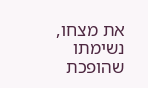את מצחו, נשימתו שהופכת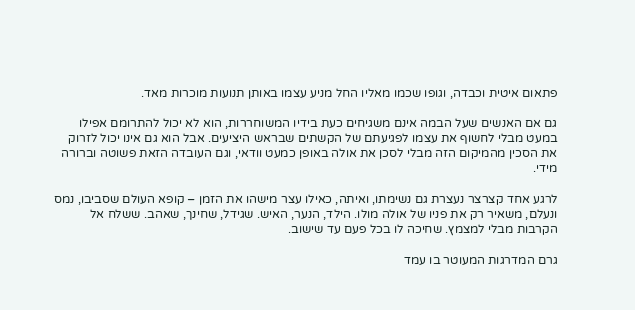פתאום איטית וכבדה, וגופו שכמו מאליו החל מניע עצמו באותן תנועות מוכרות מאד.

גם אם האנשים שעל הבמה אינם משגיחים כעת בידיו המשוחררות, הוא לא יכול להתרומם אפילו במעט מבלי לחשוף את עצמו לפגיעתם של הקשתים שבראש היציעים. אבל הוא גם אינו יכול לזרוק את הסכין מהמיקום הזה מבלי לסכן את אולה באופן כמעט וודאי, וגם העובדה הזאת פשוטה וברורה מידי.

לרגע אחד קצרצר נעצרת גם נשימתו, ואיתה, כאילו עצר מישהו את הזמן – קופא העולם שסביבו, נמס ונעלם, משאיר רק את פניו של אולה מולו. הילד, הנער, האיש. שגידל, שחינך, שאהב. ששלח אל הקרבות מבלי למצמץ. שחיכה לו בכל פעם עד שישוב.

גרם המדרגות המעוטר בו עמד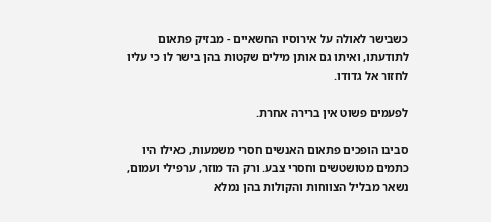כשבישר לאולה על אירוסיו החשאיים - מבזיק פתאום לתודעתו, ואיתו גם אותן מילים שקטות בהן בישר לו כי עליו לחזור אל גדודו.

לפעמים פשוט אין ברירה אחרת.

סביבו הופכים פתאום האנשים חסרי משמעות, כאילו היו כתמים מטושטשים וחסרי צבע. ורק הד מוזר, ערפילי ועמום, נשאר מבליל הצווחות והקולות בהן נמלא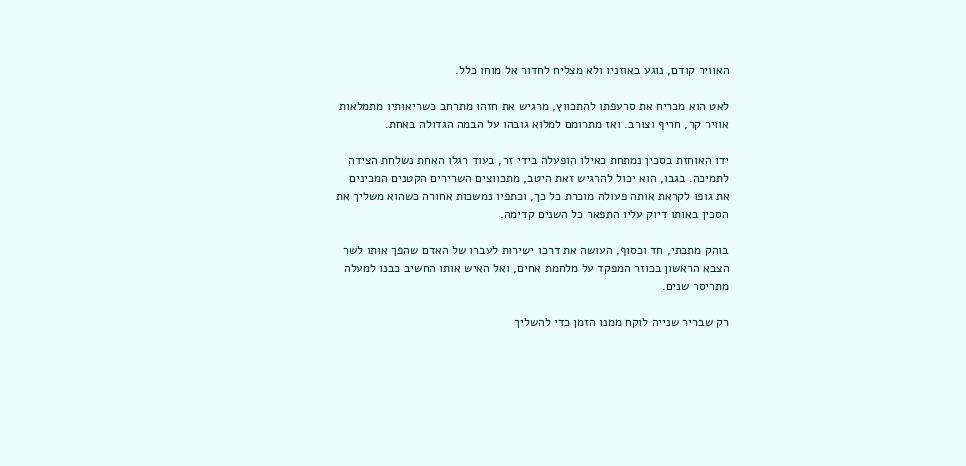האוויר קודם, נוגע באוזניו ולא מצליח לחדור אל מוחו כלל.

לאט הוא מכריח את סרעפתו להתכווץ, מרגיש את חזהו מתרחב כשריאותיו מתמלאות אוויר קר, חריף וצורב. ואז מתרומם למלוא גובהו על הבמה הגדולה באחת.

ידו האוחזת בסכין נמתחת כאילו הופעלה בידי זר, בעוד רגלו האחת נשלחת הצידה לתמיכה. בגבו, הוא יכול להרגיש זאת היטב, מתכווצים השרירים הקטנים המכינים את גופו לקראת אותה פעולה מוכרת כל כך, וכתפיו נמשכות אחורה כשהוא משליך את הסכין באותו דיוק עליו התפאר כל השנים קדימה.

בוהק מתכתי, חד וכסוף, העושה את דרכו ישירות לעברו של האדם שהפך אותו לשר הצבא הראשון בכוזר המפקד על מלחמת אחים, ואל האיש אותו החשיב כבנו למעלה מתריסר שנים.

רק שבריר שנייה לוקח ממנו הזמן כדי להשליך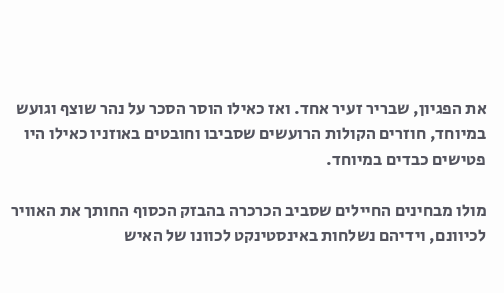את הפגיון, שבריר זעיר אחד. ואז כאילו הוסר הסכר על נהר שוצף וגועש במיוחד, חוזרים הקולות הרועשים שסביבו וחובטים באוזניו כאילו היו פטישים כבדים במיוחד.

מולו מבחינים החיילים שסביב הכרכרה בהבזק הכסוף החותך את האוויר לכיוונם, וידיהם נשלחות באינסטינקט לכוונו של האיש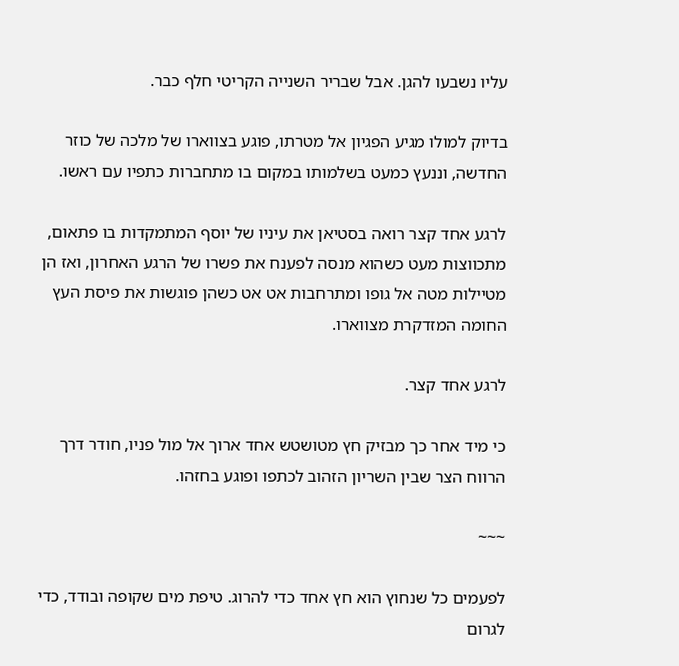עליו נשבעו להגן. אבל שבריר השנייה הקריטי חלף כבר.

בדיוק למולו מגיע הפגיון אל מטרתו, פוגע בצווארו של מלכה של כוזר החדשה, וננעץ כמעט בשלמותו במקום בו מתחברות כתפיו עם ראשו.

לרגע אחד קצר רואה בסטיאן את עיניו של יוסף המתמקדות בו פתאום, מתכווצות מעט כשהוא מנסה לפענח את פשרו של הרגע האחרון, ואז הן מטיילות מטה אל גופו ומתרחבות אט אט כשהן פוגשות את פיסת העץ החומה המזדקרת מצווארו.

לרגע אחד קצר.

כי מיד אחר כך מבזיק חץ מטושטש אחד ארוך אל מול פניו, חודר דרך הרווח הצר שבין השריון הזהוב לכתפו ופוגע בחזהו.

~~~

לפעמים כל שנחוץ הוא חץ אחד כדי להרוג. טיפת מים שקופה ובודד, כדי לגרום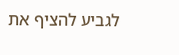לגביע להציף את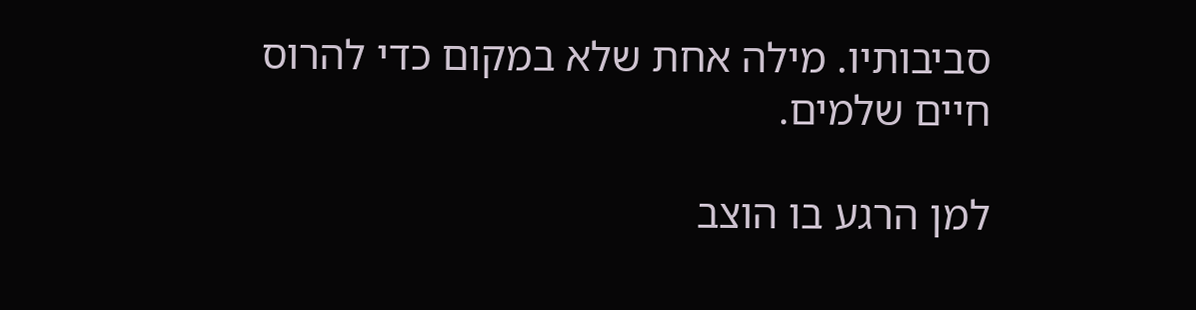סביבותיו. מילה אחת שלא במקום כדי להרוס חיים שלמים.

למן הרגע בו הוצב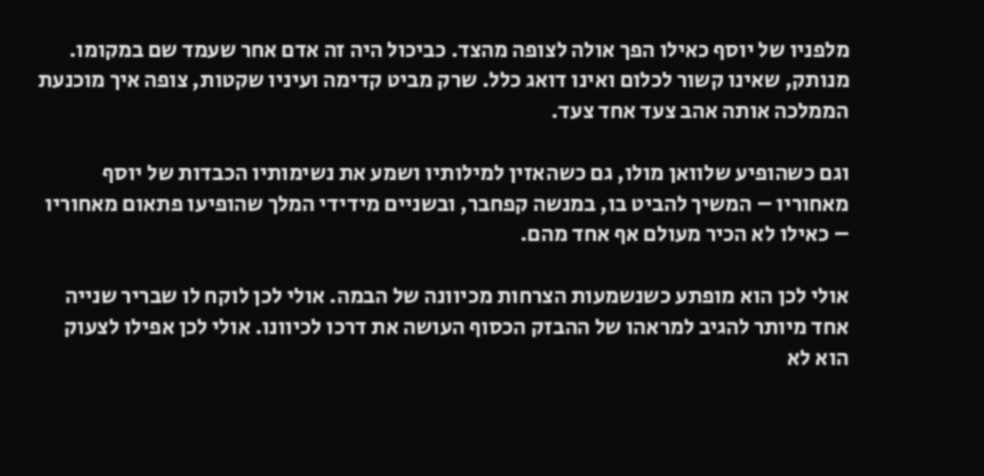מלפניו של יוסף כאילו הפך אולה לצופה מהצד. כביכול היה זה אדם אחר שעמד שם במקומו. מנותק, שאינו קשור לכלום ואינו דואג כלל. שרק מביט קדימה ועיניו שקטות, צופה איך מוכנעת הממלכה אותה אהב צעד אחד צעד.

וגם כשהופיע שלוואן מולו, גם כשהאזין למילותיו ושמע את נשימותיו הכבדות של יוסף מאחוריו – המשיך להביט בו, במנשה קפחבר, ובשניים מידידי המלך שהופיעו פתאום מאחוריו – כאילו לא הכיר מעולם אף אחד מהם.

אולי לכן הוא מופתע כשנשמעות הצרחות מכיוונה של הבמה. אולי לכן לוקח לו שבריר שנייה אחד מיותר להגיב למראהו של ההבזק הכסוף העושה את דרכו לכיוונו. אולי לכן אפילו לצעוק הוא לא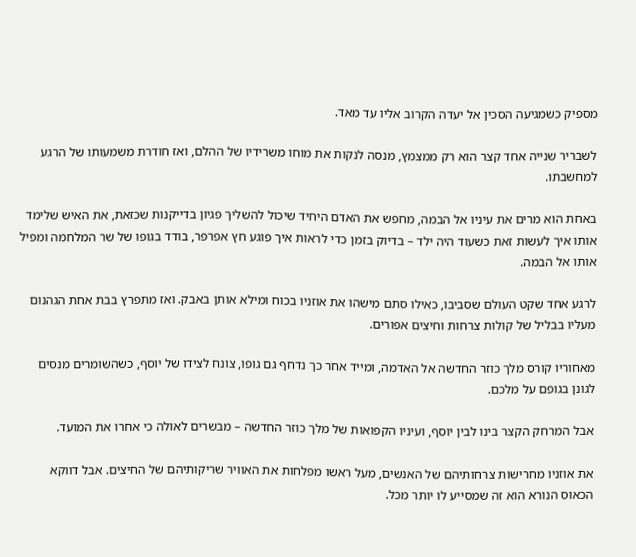מספיק כשמגיעה הסכין אל יעדה הקרוב אליו עד מאד.

לשבריר שנייה אחד קצר הוא רק ממצמץ, מנסה לנקות את מוחו משרידיו של ההלם, ואז חודרת משמעותו של הרגע למחשבתו.

באחת הוא מרים את עיניו אל הבמה, מחפש את האדם היחיד שיכול להשליך פגיון בדייקנות שכזאת, את האיש שלימד אותו איך לעשות זאת כשעוד היה ילד – בדיוק בזמן כדי לראות איך פוגע חץ אפרפר, בודד בגופו של שר המלחמה ומפיל אותו אל הבמה.

לרגע אחד שקט העולם שסביבו, כאילו סתם מישהו את אוזניו בכוח ומילא אותן באבק. ואז מתפרץ בבת אחת הגהנום מעליו בבליל של קולות צרחות וחיצים אפורים.

מאחוריו קורס מלך כוזר החדשה אל האדמה, ומייד אחר כך נדחף גם גופו, צונח לצידו של יוסף, כשהשומרים מנסים לגונן בגופם על מלכם.

אבל המרחק הקצר בינו לבין יוסף, ועיניו הקפואות של מלך כוזר החדשה – מבשרים לאולה כי אחרו את המועד.

את אוזניו מחרישות צרחותיהם של האנשים, מעל ראשו מפלחות את האוויר שריקותיהם של החיצים. אבל דווקא הכאוס הנורא הוא זה שמסייע לו יותר מכל.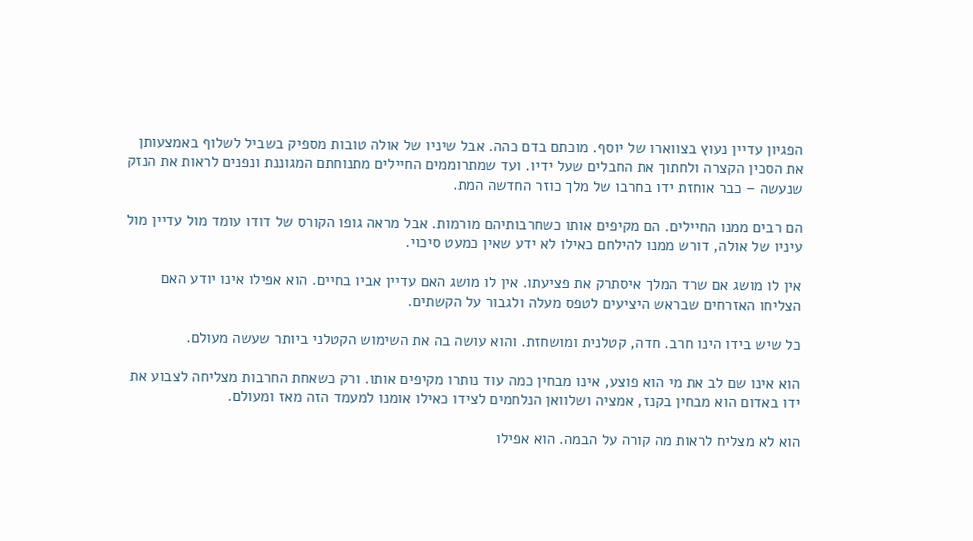הפגיון עדיין נעוץ בצווארו של יוסף. מוכתם בדם כהה. אבל שיניו של אולה טובות מספיק בשביל לשלוף באמצעותן את הסכין הקצרה ולחתוך את החבלים שעל ידיו. ועד שמתרוממים החיילים מתנוחתם המגוננת ונפנים לראות את הנזק שנעשה – כבר אוחזת ידו בחרבו של מלך כוזר החדשה המת.

הם רבים ממנו החיילים. הם מקיפים אותו כשחרבותיהם מורמות. אבל מראה גופו הקורס של דודו עומד מול עדיין מול עיניו של אולה, דורש ממנו להילחם כאילו לא ידע שאין כמעט סיכוי.

אין לו מושג אם שרד המלך איסתרק את פציעתו. אין לו מושג האם עדיין אביו בחיים. הוא אפילו אינו יודע האם הצליחו האזרחים שבראש היציעים לטפס מעלה ולגבור על הקשתים.

כל שיש בידו הינו חרב. חדה, קטלנית ומושחזת. והוא עושה בה את השימוש הקטלני ביותר שעשה מעולם.

הוא אינו שם לב את מי הוא פוצע, אינו מבחין כמה עוד נותרו מקיפים אותו. ורק כשאחת החרבות מצליחה לצבוע את ידו באדום הוא מבחין בקנז, אמציה ושלוואן הנלחמים לצידו כאילו אומנו למעמד הזה מאז ומעולם.

הוא לא מצליח לראות מה קורה על הבמה. הוא אפילו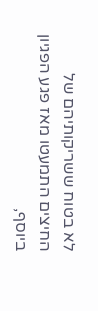לא בטוח ששריקותיהם של החיצים התמעטו מאז פגע הפגיון ביוסף,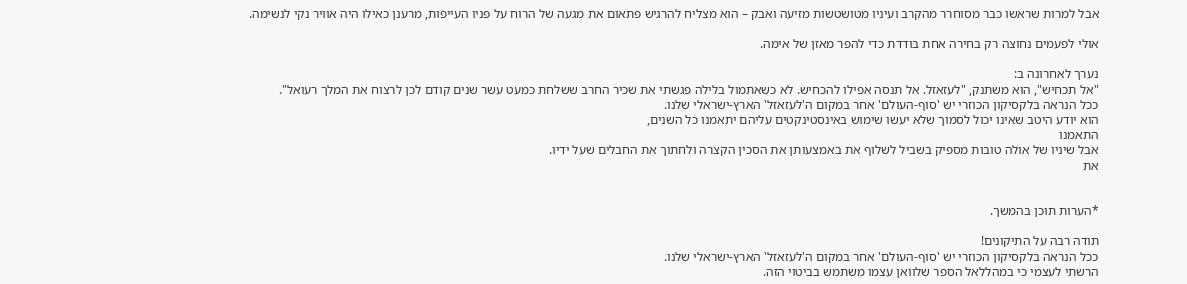אבל למרות שראשו כבר מסוחרר מהקרב ועיניו מטושטשות מזיעה ואבק – הוא מצליח להרגיש פתאום את מגעה של הרוח על פניו העייפות, מרענן כאילו היה אוויר נקי לנשימה.

אולי לפעמים נחוצה רק בחירה אחת בודדת כדי להפר מאזן של אימה.

נערך לאחרונה ב:
"אל תכחיש", הוא משתנק, "לעזאזל. אל תנסה אפילו להכחיש. לא כשאתמול בלילה פגשתי את שכיר החרב ששלחת כמעט עשר שנים קודם לכן לרצוח את המלך רעואל".
ככל הנראה בלקסיקון הכוזרי יש 'סוף-העולם' אחר במקום ה'לעזאזל' הארץ-ישראלי שלנו.
הוא יודע היטב שאינו יכול לסמוך שלא יעשו שימוש באינסטינקטים עליהם יתאמנו כל השנים,
התאמנו
אבל שיניו של אולה טובות מספיק בשביל לשלוף את באמצעותן את הסכין הקצרה ולחתוך את החבלים שעל ידיו.
את


*הערות תוכן בהמשך.

תודה רבה על התיקונים!
ככל הנראה בלקסיקון הכוזרי יש 'סוף-העולם' אחר במקום ה'לעזאזל' הארץ-ישראלי שלנו.
הרשתי לעצמי כי במהללאל הספר שלוואן עצמו משתמש בביטוי הזה.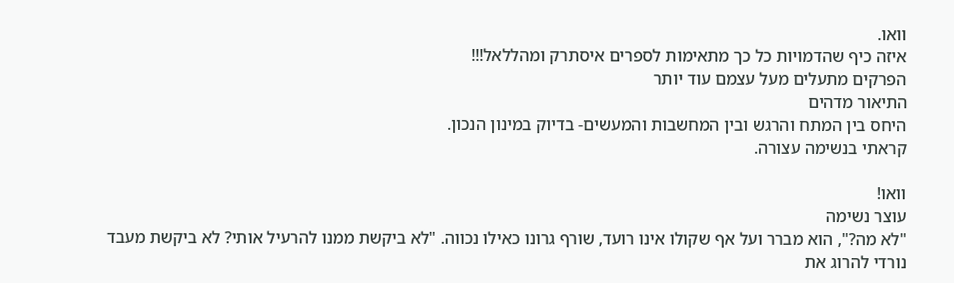וואו.
איזה כיף שהדמויות כל כך מתאימות לספרים איסתרק ומהללאל!!!
הפרקים מתעלים מעל עצמם עוד יותר
התיאור מדהים
היחס בין המתח והרגש ובין המחשבות והמעשים- בדיוק במינון הנכון.
קראתי בנשימה עצורה.

וואו!
עוצר נשימה
"לא מה?", הוא מברר ועל אף שקולו אינו רועד, שורף גרונו כאילו נכווה. "לא ביקשת ממנו להרעיל אותי? לא ביקשת מעבד נורדי להרוג את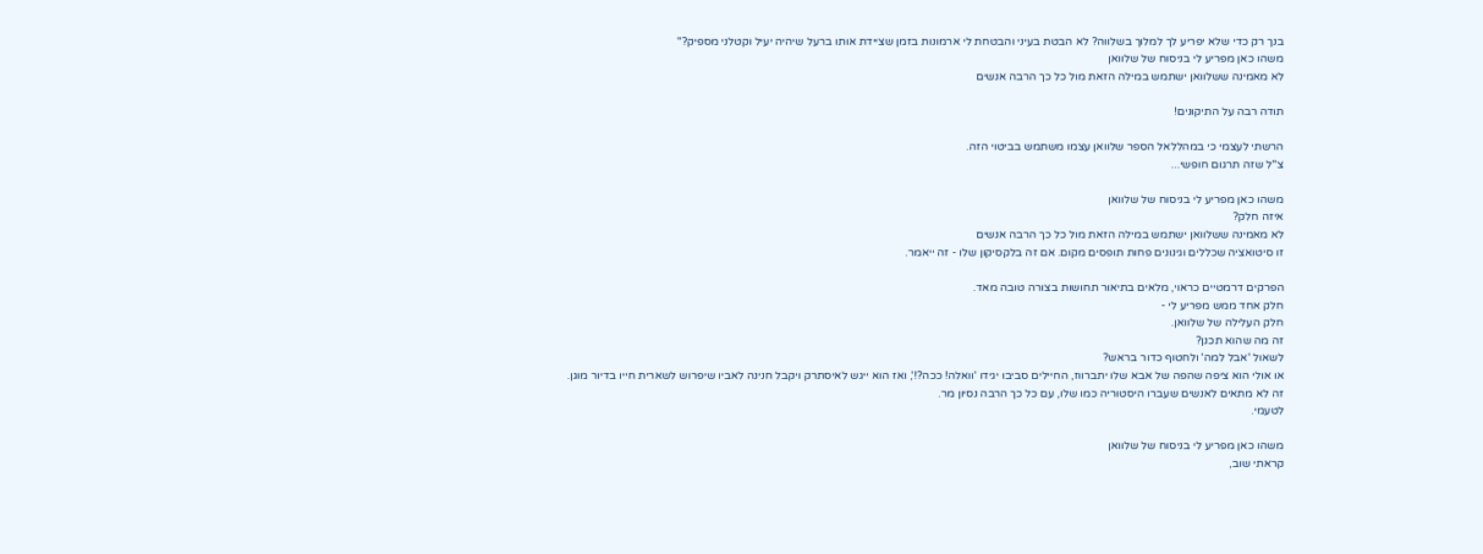בנך רק כדי שלא יפריע לך למלוך בשלווה? לא הבטת בעיני והבטחת לי ארמונות בזמן שציידת אותו ברעל שיהיה יעיל וקטלני מספיק?"
משהו כאן מפריע לי בניסוח של שלוואן
לא מאמינה ששלוואן ישתמש במילה הזאת מול כל כך הרבה אנשים

תודה רבה על התיקונים!

הרשתי לעצמי כי במהללאל הספר שלוואן עצמו משתמש בביטוי הזה.
צ"ל שזה תרגום חופשי...

משהו כאן מפריע לי בניסוח של שלוואן
איזה חלק?
לא מאמינה ששלוואן ישתמש במילה הזאת מול כל כך הרבה אנשים
זו סיטואציה שכללים וגינונים פחות תופסים מקום. אם זה בלקסיקון שלו - זה ייאמר.

הפרקים דרמטיים כראוי, מלאים בתיאור תחושות בצורה טובה מאד.
חלק אחד ממש מפריע לי -
חלק העלילה של שלוואן.
זה מה שהוא תכנן?
לשאול 'אבל למה' ולחטוף כדור בראש?
או אולי הוא ציפה שהפה של אבא שלו יתברווז, החיילים סביבו יגידו 'וואלה! ככה?!', ואז הוא ייגש לאיסתרק ויקבל חנינה לאביו שיפרוש לשארית חייו בדיור מוגן.
זה לא מתאים לאנשים שעברו היסטוריה כמו שלו, עם כל כך הרבה נסיון מר.
לטעמי.

משהו כאן מפריע לי בניסוח של שלוואן
קראתי שוב,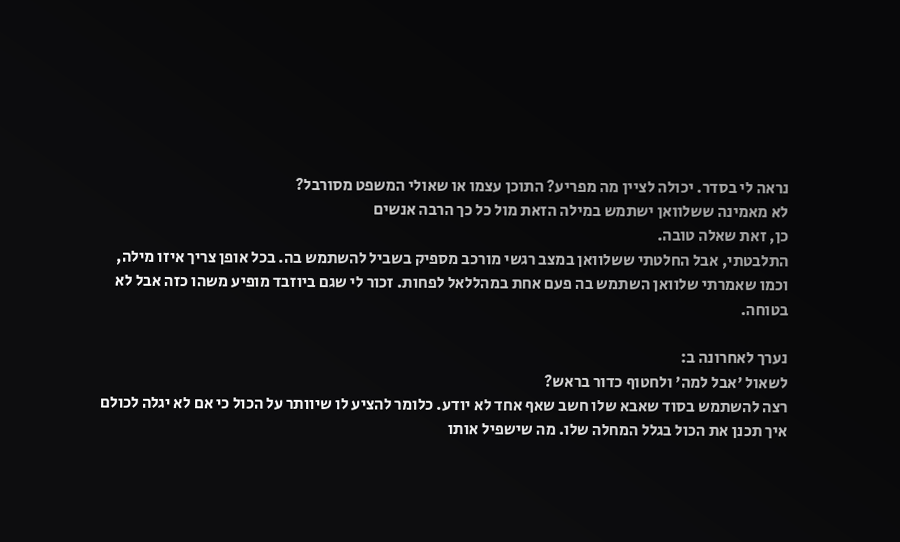נראה לי בסדר. יכולה לציין מה מפריע? התוכן עצמו או שאולי המשפט מסורבל?
לא מאמינה ששלוואן ישתמש במילה הזאת מול כל כך הרבה אנשים
כן, זאת שאלה טובה.
התלבטתי, אבל החלטתי ששלוואן במצב רגשי מורכב מספיק בשביל להשתמש בה. בכל אופן צריך איזו מילה, וכמו שאמרתי שלוואן השתמש בה פעם אחת במהללאל לפחות. זכור לי שגם ביוזבד מופיע משהו כזה אבל לא בטוחה.

נערך לאחרונה ב:
לשאול 'אבל למה' ולחטוף כדור בראש?
רצה להשתמש בסוד שאבא שלו חשב שאף אחד לא יודע. כלומר להציע לו שיוותר על הכול כי אם לא יגלה לכולם איך תכנן את הכול בגלל המחלה שלו. מה שישפיל אותו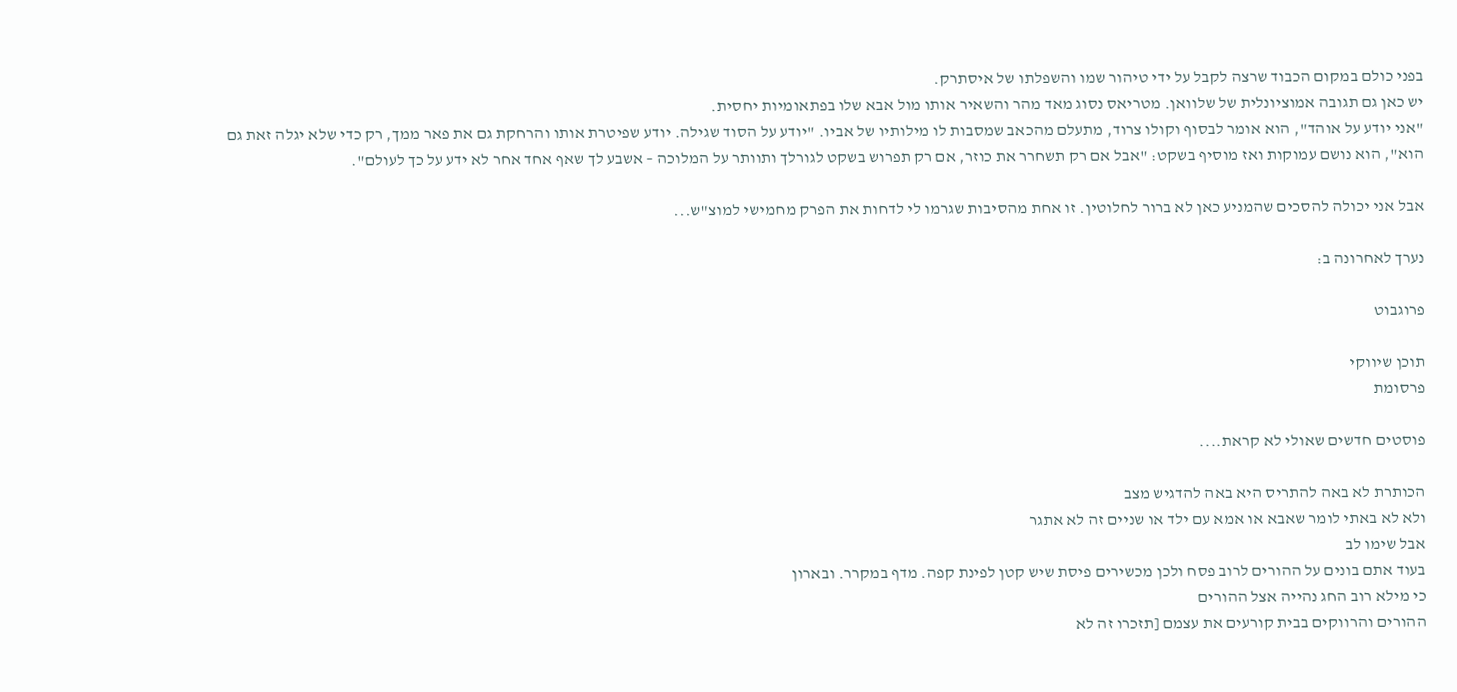בפני כולם במקום הכבוד שרצה לקבל על ידי טיהור שמו והשפלתו של איסתרק.
יש כאן גם תגובה אמוציונלית של שלוואן. מטריאס נסוג מאד מהר והשאיר אותו מול אבא שלו בפתאומיות יחסית.
"אני יודע על אוהד", הוא אומר לבסוף וקולו צרוד, מתעלם מהכאב שמסבות לו מילותיו של אביו. "יודע על הסוד שגילה. יודע שפיטרת אותו והרחקת גם את פאר ממך, רק כדי שלא יגלה זאת גם הוא", הוא נושם עמוקות ואז מוסיף בשקט: "אבל אם רק תשחרר את כוזר, אם רק תפרוש בשקט לגורלך ותוותר על המלוכה – אשבע לך שאף אחד אחר לא ידע על כך לעולם".

אבל אני יכולה להסכים שהמניע כאן לא ברור לחלוטין. זו אחת מהסיבות שגרמו לי לדחות את הפרק מחמישי למוצ"ש...

נערך לאחרונה ב:

פרוגבוט

תוכן שיווקי
פרסומת

פוסטים חדשים שאולי לא קראת....

הכותרת לא באה להתריס היא באה להדגיש מצב
ולא לא באתי לומר שאבא או אמא עם ילד או שניים זה לא אתגר
אבל שימו לב
בעוד אתם בונים על ההורים לרוב פסח ולכן מכשירים פיסת שיש קטן לפינת קפה. מדף במקרר. ובארון
כי מילא רוב החג נהייה אצל ההורים
ההורים והרווקים בבית קורעים את עצמם [תזכרו זה לא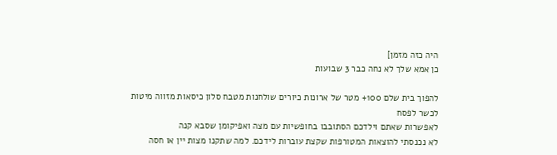היה כזה מזמן]
כן אמא שלך לא נחה כבר 3 שבועות

להפוך בית שלם 100+ מטר של ארונות כיורים שולחנות מטבח סלון כיסאות מזווה מיטות
לכשר לפסח
לאפשרות שאתם וילדכם הסתובבו בחופשיות עם מצה ואפיקומן שסבא קנה
לא נכנסתי להוצאות המטורפות שקצת עוברות לידכם. למה שתקנו מצות יין או חסה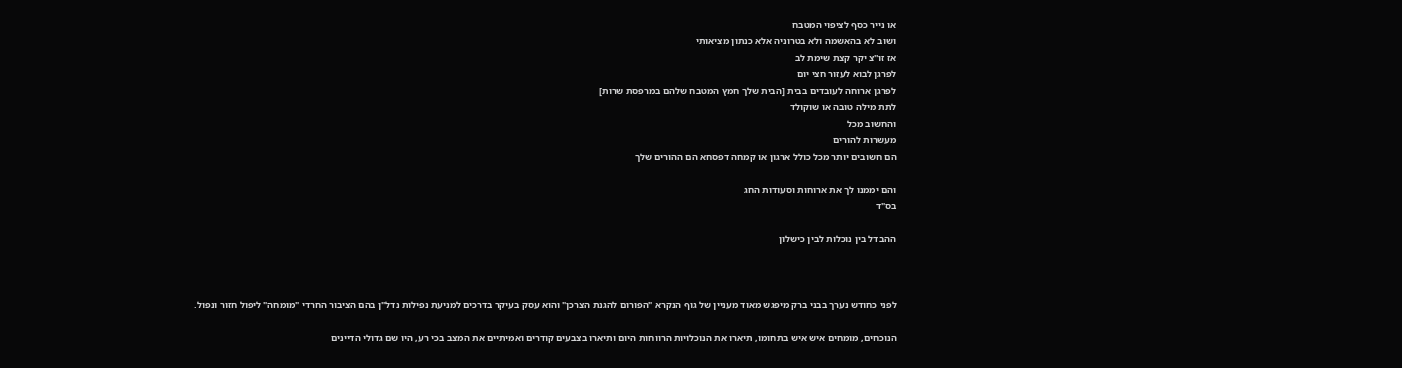או נייר כסף לציפוי המטבח
ושוב לא בהאשמה ולא בטרוניה אלא כנתון מציאותי
אז זו''צ יקר קצת שימת לב
לפרגן לבוא לעזור חצי יום
לפרגן ארוחה לעובדים בבית [הבית שלך חמץ המטבח שלהם במרפסת שרות]
לתת מילה טובה או שוקולד
והחשוב מכל
מעשרות להורים
הם חשובים יותר מכל כולל ארגון או קמחה דפסחא הם ההורים שלך

והם יממנו לך את ארוחות וסעודות החג
בס"ד

ההבדל בין נוכלות לבין כישלון



לפני כחודש נערך בבני ברק מיפגש מאוד מעניין של גוף הנקרא "הפורום להגנת הצרכן" והוא עסק בעיקר בדרכים למניעת נפילות נדל"ן בהם הציבור החרדי "מומחה" ליפול חזור ונפול.

הנוכחים, מומחים איש איש בתחומו, תיארו את הנוכלויות הרווחות היום ותיארו בצבעים קודרים ואמיתיים את המצב בכי רע, היו שם גדולי הדיינים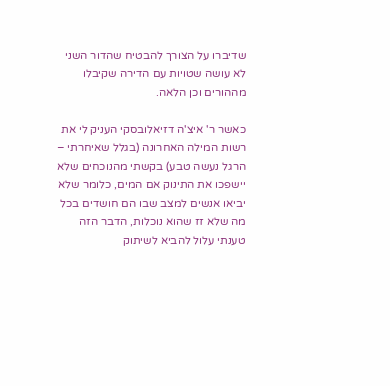שדיברו על הצורך להבטיח שהדור השני לא עושה שטויות עם הדירה שקיבלו מההורים וכן הלאה.

כאשר ר' איצ'ה דזיאלובסקי העניק לי את רשות המילה האחרונה (בגלל שאיחרתי – הרגל נעשה טבע) בקשתי מהנוכחים שלא יישפכו את התינוק אם המים, כלומר שלא יביאו אנשים למצב שבו הם חושדים בכל מה שלא זז שהוא נוכלות, הדבר הזה טענתי עלול להביא לשיתוק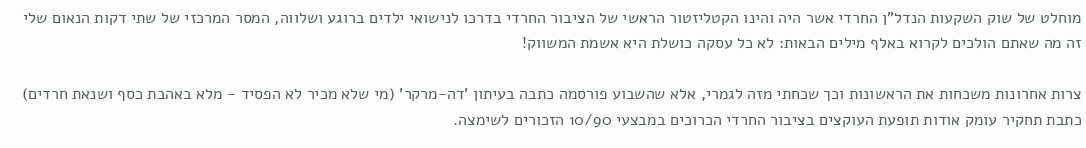מוחלט של שוק השקעות הנדל"ן החרדי אשר היה והינו הקטליזטור הראשי של הציבור החרדי בדרכו לנישואי ילדים ברוגע ושלווה, המסר המרכזי של שתי דקות הנאום שלי זה מה שאתם הולכים לקרוא באלף מילים הבאות: לא כל עסקה כושלת היא אשמת המשווק!

צרות אחרונות משכחות את הראשונות וכך שכחתי מזה לגמרי, אלא שהשבוע פורסמה כתבה בעיתון 'דה-מרקר' (מי שלא מכיר לא הפסיד - מלא באהבת כסף ושנאת חרדים) כתבת תחקיר עומק אודות תופעת העוקצים בציבור החרדי הכרוכים במבצעי 10/90 הזכורים לשימצה.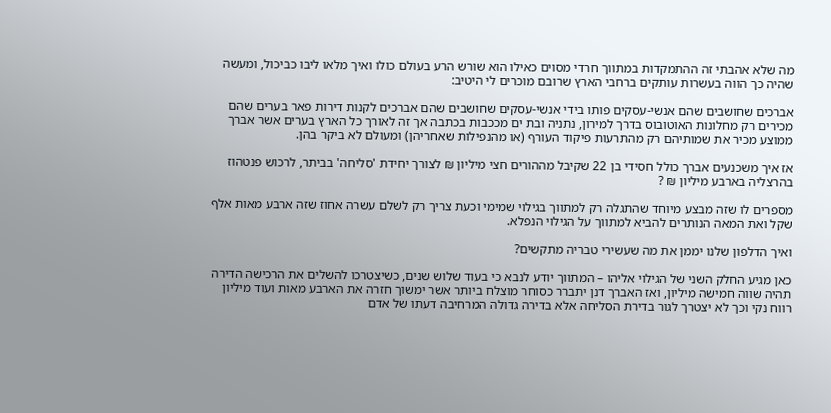מה שלא אהבתי זה ההתמקדות במתווך חרדי מסוים כאילו הוא שורש הרע בעולם כולו ואיך מלאו ליבו כביכול, ומעשה שהיה כך הווה בעשרות עותקים ברחבי הארץ שרובם מוכרים לי היטיב:

אברכים שחושבים שהם אנשי-עסקים פותו בידי אנשי-עסקים שחושבים שהם אברכים לקנות דירות פאר בערים שהם מכירים רק מחלונות האוטובוס בדרך למירון, נתניה ובת ים מככבות בכתבה אך זה לאורך כל הארץ בערים אשר אברך ממוצע מכיר את שמותיהם רק מהתרעות פיקוד העורף (או מהנפילות שאחריהן) ומעולם לא ביקר בהן.

אז איך משכנעים אברך כולל חסידי בן 22 שקיבל מההורים חצי מיליון ₪ לצורך יחידת 'סליחה' בביתר, לרכוש פנטהוז בהרצליה בארבע מיליון ₪ ?

מספרים לו שזה מבצע מיוחד שהתגלה רק למתווך בגילוי שמימי וכעת צריך רק לשלם עשרה אחוז שזה ארבע מאות אלף שקל ואת המאה הנותרים להביא למתווך על הגילוי הנפלא.

ואיך הדלפון שלנו יממן את מה שעשירי טבריה מתקשים?

כאן מגיע החלק השני של הגילוי אליהו – המתווך יודע לנבא כי בעוד שלוש שנים, כשיצטרכו להשלים את הרכישה הדירה תהיה שווה חמישה מיליון, ואז האברך דנן יתברר כסוחר מוצלח ביותר אשר ימשוך חזרה את הארבע מאות ועוד מיליון רווח נקי וכך לא יצטרך לגור בדירת הסליחה אלא בדירה גדולה המרחיבה דעתו של אדם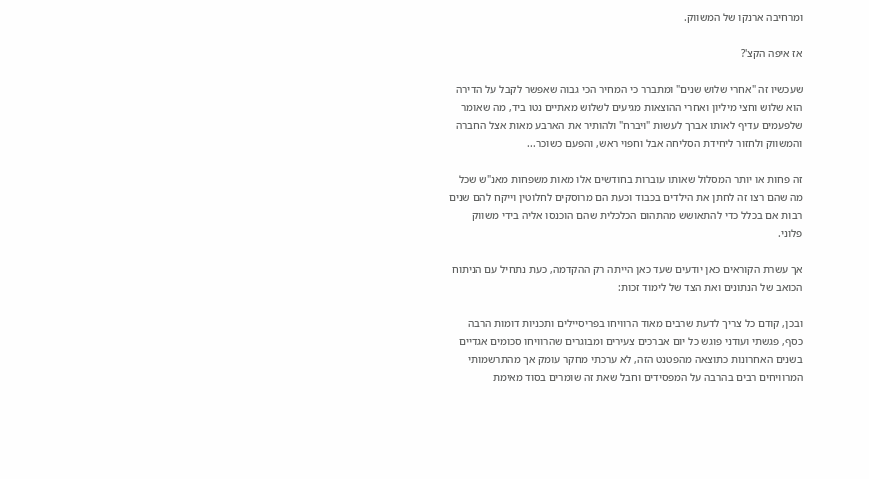ומרחיבה ארנקו של המשווק.

אז איפה הקצ'?

שעכשיו זה "אחרי שלוש שנים" ומתברר כי המחיר הכי גבוה שאפשר לקבל על הדירה הוא שלוש וחצי מיליון ואחרי ההוצאות מגיעים לשלוש מאתיים נטו ביד, מה שאומר שלפעמים עדיף לאותו אברך לעשות "ויברח" ולהותיר את הארבע מאות אצל החברה והמשווק ולחזור ליחידת הסליחה אבל וחפוי ראש, והפעם כשוכר...

זה פחות או יותר המסלול שאותו עוברות בחודשים אלו מאות משפחות מאנ"ש שכל מה שהם רצו זה לחתן את הילדים בכבוד וכעת הם מרוסקים לחלוטין וייקח להם שנים רבות אם בכלל כדי להתאושש מהתהום הכלכלית שהם הוכנסו אליה בידי משווק פלוני.

אך עשרת הקוראים כאן יודעים שעד כאן הייתה רק ההקדמה, כעת נתחיל עם הניתוח הכואב של הנתונים ואת הצד של לימוד זכות:

ובכן, קודם כל צריך לדעת שרבים מאוד הרוויחו בפריסיילים ותכניות דומות הרבה כסף, פגשתי ועודני פוגש כל יום אברכים צעירים ומבוגרים שהרוויחו סכומים אגדיים בשנים האחרונות כתוצאה מהפטנט הזה, לא ערכתי מחקר עומק אך מהתרשמותי המרוויחים רבים בהרבה על המפסידים וחבל שאת זה שומרים בסוד מאימת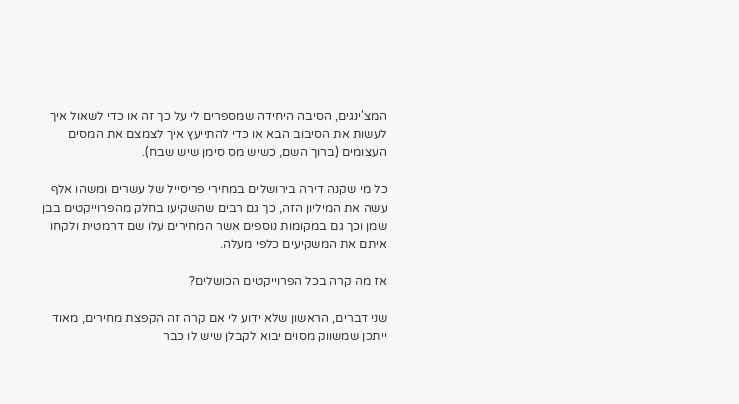המצ'ינגים, הסיבה היחידה שמספרים לי על כך זה או כדי לשאול איך לעשות את הסיבוב הבא או כדי להתייעץ איך לצמצם את המסים העצומים (ברוך השם, כשיש מס סימן שיש שבח).

כל מי שקנה דירה בירושלים במחירי פריסייל של עשרים ומשהו אלף עשה את המיליון הזה, כך גם רבים שהשקיעו בחלק מהפרוייקטים בבן שמן וכך גם במקומות נוספים אשר המחירים עלו שם דרמטית ולקחו איתם את המשקיעים כלפי מעלה.

אז מה קרה בכל הפרוייקטים הכושלים?

שני דברים, הראשון שלא ידוע לי אם קרה זה הקפצת מחירים, מאוד ייתכן שמשווק מסוים יבוא לקבלן שיש לו כבר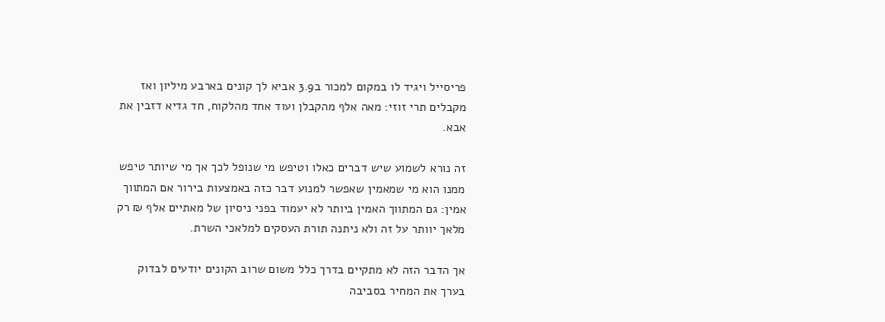פריסייל ויגיד לו במקום למכור ב3.9 אביא לך קונים בארבע מיליון ואז מקבלים תרי זוזי: מאה אלף מהקבלן ועוד אחד מהלקוח, חד גדיא דזבין את אבא.

זה נורא לשמוע שיש דברים כאלו וטיפש מי שנופל לכך אך מי שיותר טיפש ממנו הוא מי שמאמין שאפשר למנוע דבר כזה באמצעות בירור אם המתווך אמין: גם המתווך האמין ביותר לא יעמוד בפני ניסיון של מאתיים אלף ₪ רק מלאך יוותר על זה ולא ניתנה תורת העסקים למלאכי השרת.

אך הדבר הזה לא מתקיים בדרך כלל משום שרוב הקונים יודעים לבדוק בערך את המחיר בסביבה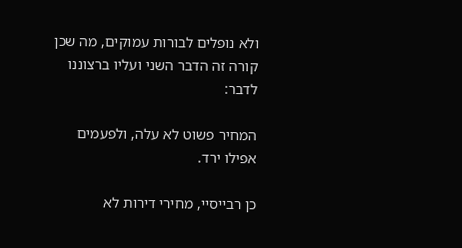ולא נופלים לבורות עמוקים, מה שכן קורה זה הדבר השני ועליו ברצוננו לדבר:

המחיר פשוט לא עלה, ולפעמים אפילו ירד.

כן רבייסיי, מחירי דירות לא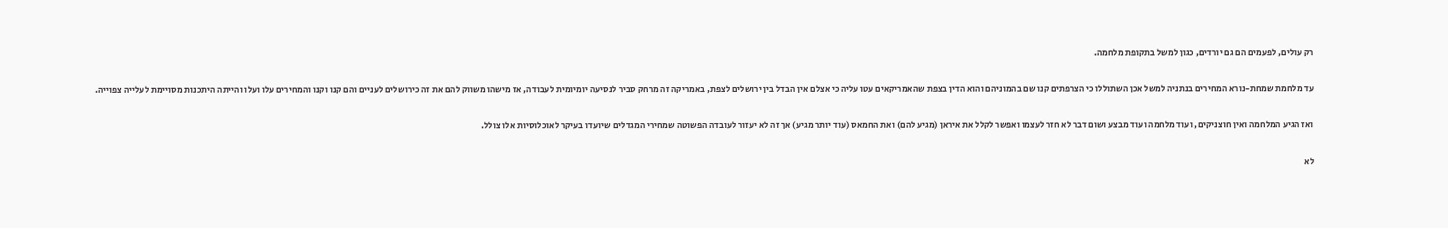רק עולים, לפעמים הם גם יורדים, כגון למשל בתקופת מלחמה.

עד מלחמת שמחת-נורא המחירים בנתניה למשל אכן השתוללו כי הצרפתים קנו שם בהמוניהם והוא הדין בצפת שהאמריקאים עטו עליה כי אצלם אין הבדל בין ירושלים לצפת, באמריקה זה מרחק סביר לנסיעה יומיומית לעבודה, אז מישהו משווק להם את זה כירושלים לעניים והם קנו וקנו והמחירים עלו ועלו והייתה היתכנות מסויימת לעלייה צפוייה.

ואז הגיע המלחמה ואין חוצניקים, ועוד מלחמה ועוד מבצע ושום דבר לא חזר לעצמו ואפשר לקלל את איראן (מגיע להם) ואת החמאס (עוד יותר מגיע) אך זה לא יעזור לעובדה הפשוטה שמחירי המגדלים שיועדו בעיקר לאוכלוסיות אלו צולל.

לא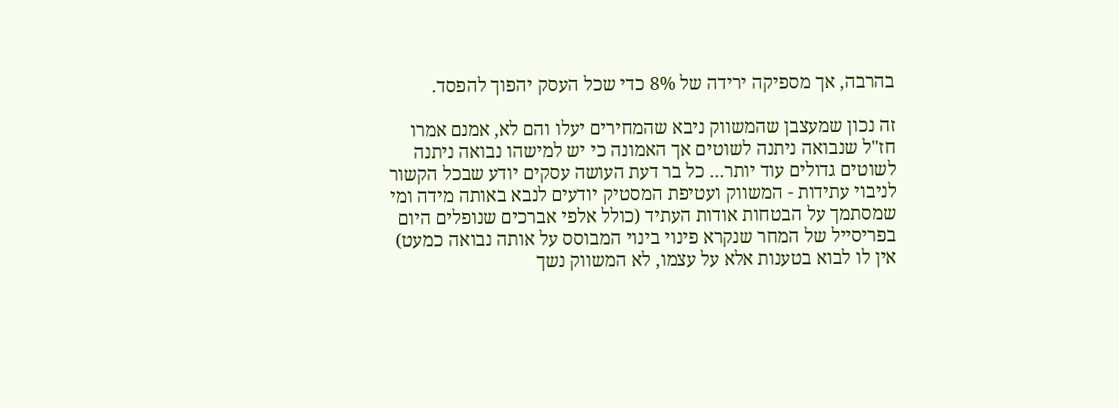בהרבה, אך מספיקה ירידה של 8% כדי שכל העסק יהפוך להפסד.

זה נכון שמעצבן שהמשווק ניבא שהמחירים יעלו והם לא, אמנם אמרו חז"ל שנבואה ניתנה לשוטים אך האמונה כי יש למישהו נבואה ניתנה לשוטים גדולים עוד יותר... כל בר דעת העושה עסקים יודע שבכל הקשור לניבוי עתידות - המשווק ועטיפת המסטיק יודעים לנבא באותה מידה ומי שמסתמך על הבטחות אודות העתיד (כולל אלפי אברכים שנופלים היום בפריסייל של המחר שנקרא פינוי בינוי המבוסס על אותה נבואה כמעט) אין לו לבוא בטענות אלא על עצמו, לא המשווק נשך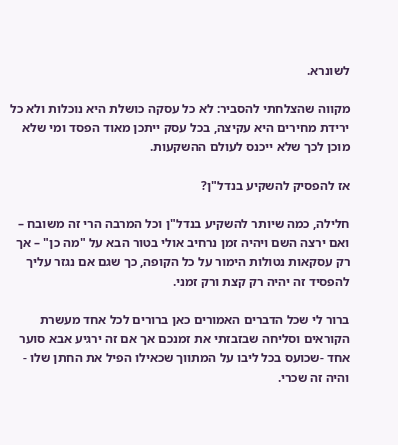לשונרא.

מקווה שהצלחתי להסביר: לא כל עסקה כושלת היא נוכלות ולא כל ירידת מחירים היא עקיצה, בכל עסק ייתכן מאוד הפסד ומי שלא מוכן לכך שלא ייכנס לעולם ההשקעות.

אז להפסיק להשקיע בנדל"ן?

חלילה, כמה שיותר להשקיע בנדל"ן וכל המרבה הרי זה משובח – ואם ירצה השם ויהיה זמן נרחיב אולי בטור הבא על "מה כן" – אך רק עסקאות נטולות הימור על כל הקופה, כך שגם אם נגזר עליך להפסיד זה יהיה רק קצת ורק זמני.

ברור לי שכל הדברים האמורים כאן ברורים לכל אחד מעשרת הקוראים וסליחה שבזבזתי את זמנכם אך אם זה ירגיע אבא סוער אחד -שכועס בכל ליבו על המתווך שכאילו הפיל את החתן שלו - והיה זה שכרי.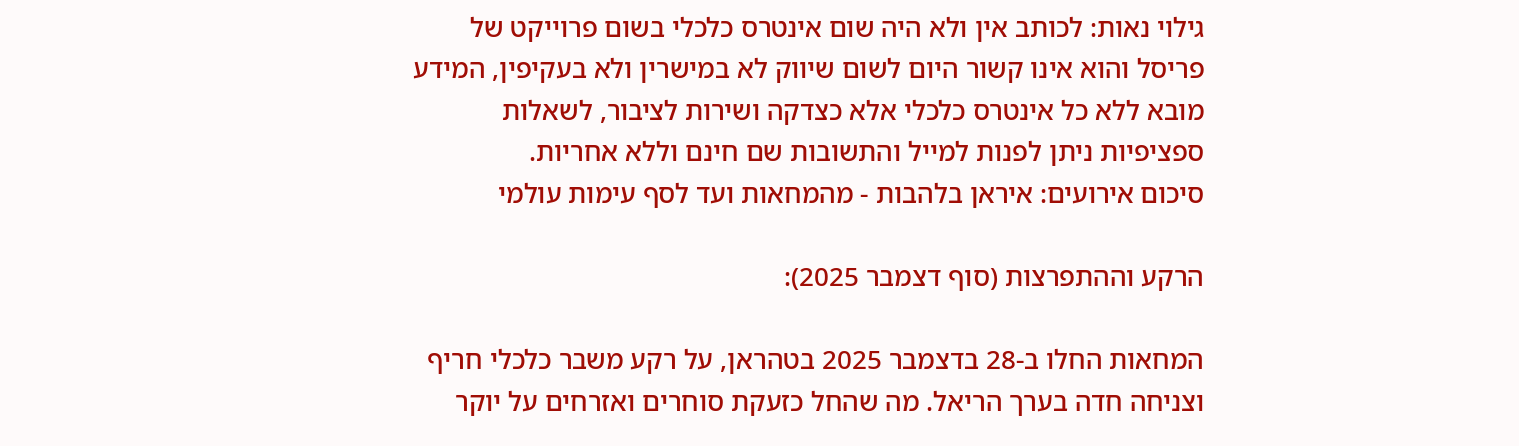גילוי נאות: לכותב אין ולא היה שום אינטרס כלכלי בשום פרוייקט של פריסל והוא אינו קשור היום לשום שיווק לא במישרין ולא בעקיפין, המידע מובא ללא כל אינטרס כלכלי אלא כצדקה ושירות לציבור, לשאלות ספציפיות ניתן לפנות למייל והתשובות שם חינם וללא אחריות.
סיכום אירועים: איראן בלהבות - מהמחאות ועד לסף עימות עולמי

הרקע וההתפרצות (סוף דצמבר 2025):

המחאות החלו ב-28 בדצמבר 2025 בטהראן, על רקע משבר כלכלי חריף וצניחה חדה בערך הריאל. מה שהחל כזעקת סוחרים ואזרחים על יוקר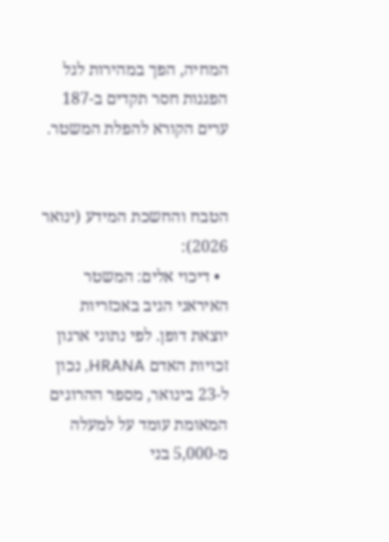המחיה, הפך במהירות לגל הפגנות חסר תקדים ב-187 ערים הקורא להפלת המשטר.


הטבח והחשכת המידע (ינואר 2026):
  • דיכוי אלים: המשטר האיראני הגיב באכזריות יוצאת דופן. לפי נתוני ארגון זכויות האדם HRANA, נכון ל-23 בינואר, מספר ההרוגים המאומת עומד על למעלה מ-5,000 בני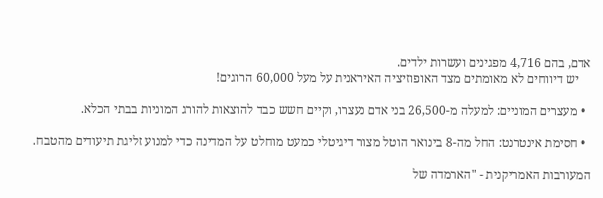אדם, בהם 4,716 מפגינים ועשרות ילדים.
    יש דיווחים לא מאומתים מצד האופוזיציה האיראנית על מעל 60,000 הרוגים!

  • מעצרים המוניים: למעלה מ-26,500 בני אדם נעצרו, וקיים חשש כבד להוצאות להורג המוניות בבתי הכלא.

  • חסימת אינטרנט: החל מה-8 בינואר הוטל מצור דיגיטלי כמעט מוחלט על המדינה כדי למנוע זליגת תיעודים מהטבח.

המעורבות האמריקנית - "הארמדה של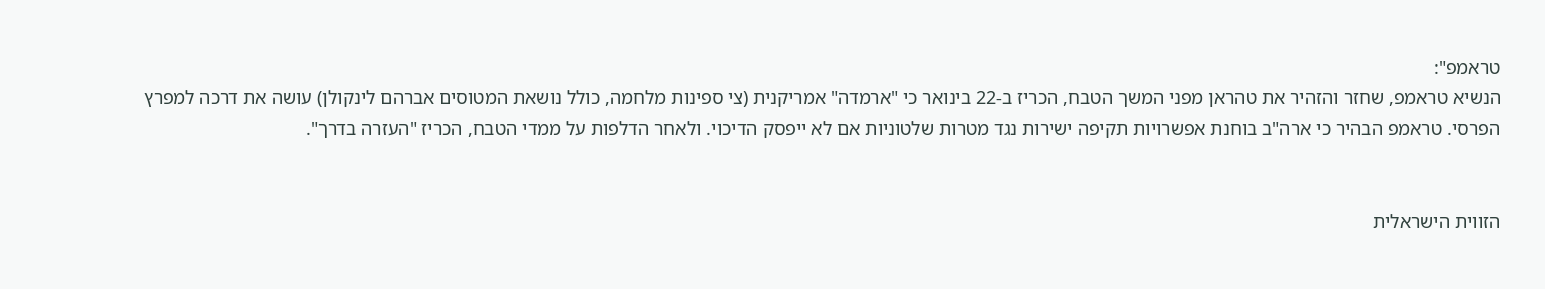טראמפ":
הנשיא טראמפ, שחזר והזהיר את טהראן מפני המשך הטבח, הכריז ב-22 בינואר כי "ארמדה" אמריקנית (צי ספינות מלחמה, כולל נושאת המטוסים אברהם לינקולן) עושה את דרכה למפרץ הפרסי. טראמפ הבהיר כי ארה"ב בוחנת אפשרויות תקיפה ישירות נגד מטרות שלטוניות אם לא ייפסק הדיכוי. ולאחר הדלפות על ממדי הטבח, הכריז "העזרה בדרך".


הזווית הישראלית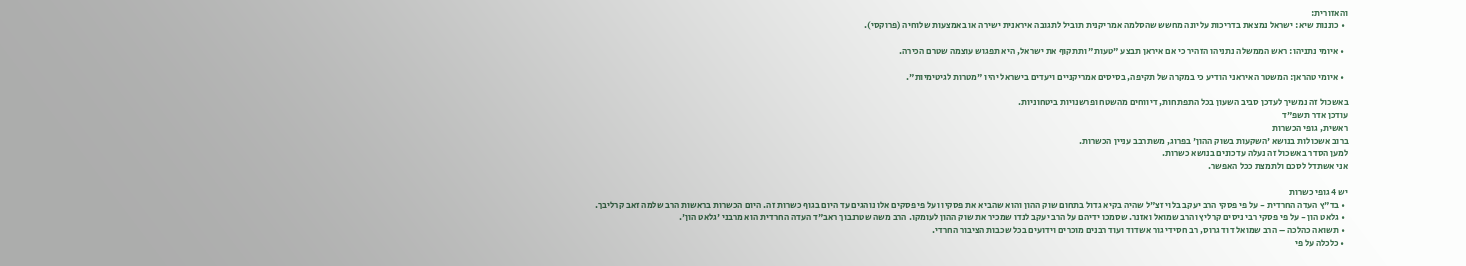והאזורית:
  • כוננות שיא: ישראל נמצאת בדריכות עליונה מחשש שהסלמה אמריקנית תוביל לתגובה איראנית ישירה או באמצעות שלוחיה (פרוקסי).

  • איומי נתניהו: ראש הממשלה נתניהו הזהיר כי אם איראן תבצע "טעות" ותתקוף את ישראל, היא תפגוש עוצמה שטרם הכירה.

  • איומי טהראן: המשטר האיראני הודיע כי במקרה של תקיפה, בסיסים אמריקניים ויעדים בישראל יהיו "מטרות לגיטימיות".

באשכול זה נמשיך לעדכן סביב השעון בכל התפתחות, דיווחים מהשטח ופרשנויות ביטחוניות.
עודכן אדר תשפ"ד
ראשית, גופי הכשרות
ברוב אשכולות בנושא 'השקעות בשוק ההון' בפרוג, משתרבב עניין הכשרות.
למען הסדר באשכול זה נעלה עדכונים בנושא כשרות.
אני אשתדל לסכם ולתמצת ככל האפשר.

יש 4 גופי כשרות
  • בד"ץ העדה החרדית - על פי פסקי הרב יעקב בלוי זצ"ל שהיה בקיא גדול בתחום שוק ההון והוא שהביא את פסקיו ועל פי פסקים אלו נוהגים עד היום בגוף כשרות זה. היום הכשרות בראשות הרב שלמה זאב קרליבך.
  • גלאט הון - על פי פסקי רבי ניסים קרליץ והרב שמואל ואזנר. שסמכו ידיהם על הרב יעקב לנדו שמכיר את שוק ההון לעומקו. הרב משה שטרנבוך ראב"ד העדה החרדית הוא מרבני 'גלאט הון'.
  • תשואה כהלכה – הרב שמואל דוד גרוס, רב חסידי גור אשדוד ועוד רבנים מוכרים וידועים בכל שכבות הציבור החרדי.
  • כלכלה על פי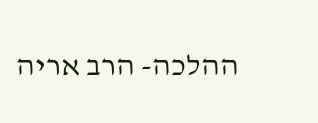ההלכה- הרב אריה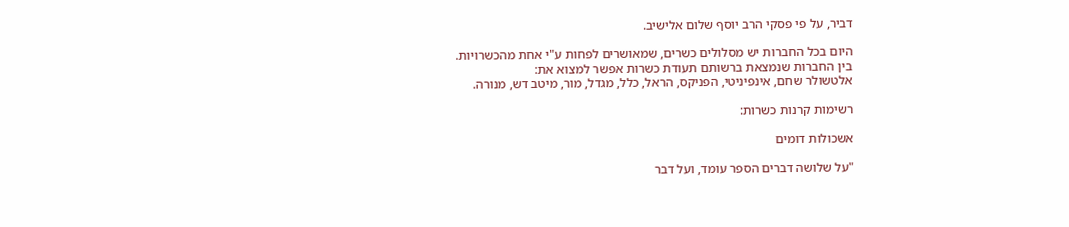דביר, על פי פסקי הרב יוסף שלום אלישיב.

היום בכל החברות יש מסלולים כשרים, שמאושרים לפחות ע"י אחת מהכשרויות.
בין החברות שנמצאת ברשותם תעודת כשרות אפשר למצוא את:
אלטשולר שחם, אינפיניטי, הפניקס, הראל, כלל, מגדל, מור, מיטב דש, מנורה.

רשימות קרנות כשרות:

אשכולות דומים

"על שלושה דברים הספר עומד, ועל דבר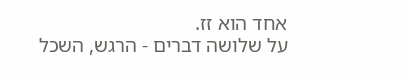אחד הוא זז.
על שלושה דברים - הרגש, השכל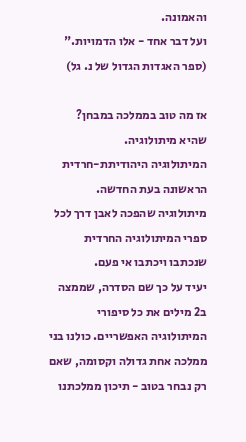והאמונה.
ועל דבר אחד - אלו הדמויות."
(ספר האגדות הגדול של נ. גל)

אז מה טוב בממלכה במבחן?
שהיא מיתולוגיה.
המיתולוגיה היהודיתת-חרדית הראשונה בעת החדשה.
מיתולוגיה שהפכה לאבן דרך לכל ספרי המיתולוגיה החרדית שנכתבו ויכתבו אי פעם.
יעיד על כך שם הסדרה, שממצה ב2 מילים את כל סיפורי המיתולוגיה האפשריים. כולנו בני ממלכה אחת גדולה וקסומה, שאם רק נבחר בטוב - תיכון ממלכתנו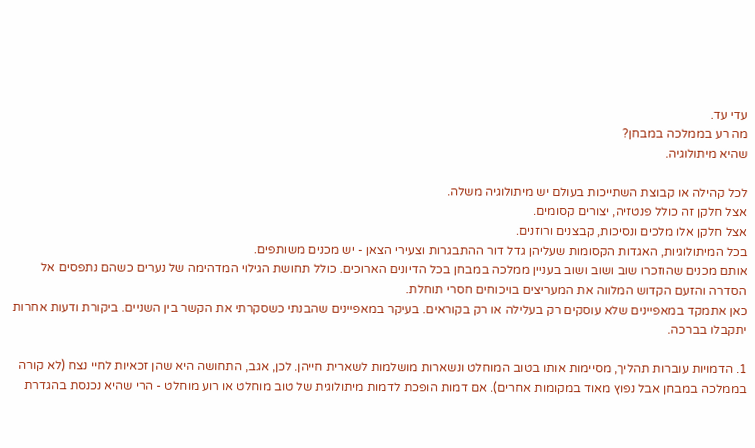עדי עד.
מה רע בממלכה במבחן?
שהיא מיתולוגיה.

לכל קהילה או קבוצת השתייכות בעולם יש מיתולוגיה משלה.
אצל חלקן זה כולל פנטזיה, יצורים קסומים.
אצל חלקן אלו מלכים ונסיכות, קבצנים ורוזנים.
בכל המיתולוגיות, האגדות הקסומות שעליהן גדל דור ההתבגרות וצעירי הצאן - יש מכנים משותפים.
אותם מכנים שהוזכרו שוב ושוב ושוב בעניין ממלכה במבחן בכל הדיונים הארוכים. כולל תחושת הגילוי המדהימה של נערים כשהם נתפסים אל הסדרה והזעם הקדוש המלווה את המעריצים בויכוחים חסרי תוחלת.
כאן אתמקד במאפיינים שלא עוסקים רק בעלילה או רק בקוראים. בעיקר במאפיינים שהבנתי כשסקרתי את הקשר בין השניים. ביקורת ודעות אחרות יתקבלו בברכה.

1. הדמויות עוברות תהליך, מסיימות אותו בטוב המוחלט ונשארות מושלמות לשארית חייהן. לכן, אגב, התחושה היא שהן זכאיות לחיי נצח (לא קורה בממלכה במבחן אבל נפוץ מאוד במקומות אחרים). אם דמות הופכת לדמות מיתולוגית של טוב מוחלט או רוע מוחלט - הרי שהיא נכנסת בהגדרת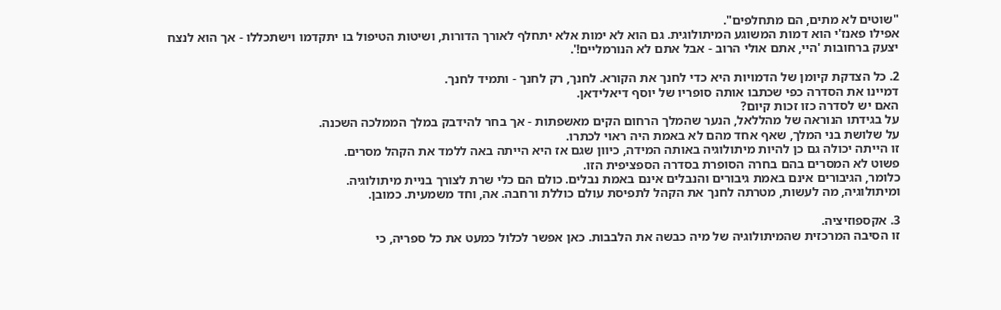"שוטים לא מתים, הם מתחלפים".
אפילו פאנז'י הוא דמות המשוגע המיתולוגית. גם הוא לא ימות אלא יתחלף לאורך הדורות, ושיטות הטיפול בו יתקדמו וישתכללו - אך הוא לנצח יצעק ברחובות 'היי, אתם אולי הרוב - אבל אתם לא הנורמליים!'.

2. כל הצדקת קיומן של הדמויות היא כדי לחנך את הקורא. לחנך, רק לחנך - ותמיד לחנך.
דמיינו את הסדרה כפי שכתבו אותה סופריו של יוסף דיאלידאן.
האם יש לסדרה כזו זכות קיום?
על בגידתו הנוראה של מהללאל, הנער שהמלך הרחום הקים מאשפתות - אך בחר להידבק במלך הממלכה השכנה.
על שלושת בני המלך, שאף אחד מהם לא באמת היה ראוי לכתרו.
זו הייתה יכולה גם כן להיות מיתולוגיה באותה המידה, כיוון שגם אז היא הייתה באה ללמד את הקהל מסרים.
פשוט לא המסרים בהם בחרה הסופרת בסדרה הספציפית הזו.
כלומר, הגיבורים אינם באמת גיבורים והנבלים אינם באמת נבלים. כולם הם כלי שרת לצורך בניית מיתולוגיה.
ומיתולוגיה, מה לעשות, מטרתה לחנך את הקהל לתפיסת עולם כוללת ורחבה. אה, וחד משמעית. כמובן.

3. אקספוזיציה.
זו הסיבה המרכזית שהמיתולוגיה של מיה כבשה את הלבבות. כאן אפשר לכלול כמעט את כל ספריה, כי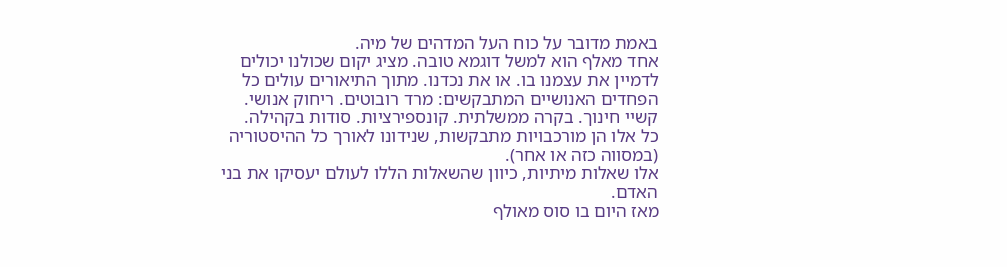באמת מדובר על כוח העל המדהים של מיה.
אחד מאלף הוא למשל דוגמא טובה. מציג יקום שכולנו יכולים לדמיין את עצמנו בו. או את נכדנו. מתוך התיאורים עולים כל הפחדים האנושיים המתבקשים: מרד רובוטים. ריחוק אנושי. קשיי חינוך. בקרה ממשלתית. קונספירציות. סודות בקהילה.
כל אלו הן מורכבויות מתבקשות, שנידונו לאורך כל ההיסטוריה (במסווה כזה או אחר).
אלו שאלות מיתיות, כיוון שהשאלות הללו לעולם יעסיקו את בני האדם.
מאז היום בו סוס מאולף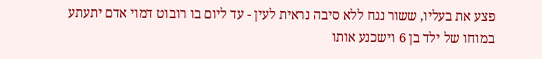פצע את בעליו, ששור נגח ללא סיבה נראית לעין - עד ליום בו רובוט דמוי אדם יתעתע במוחו של ילד בן 6 וישכנע אותו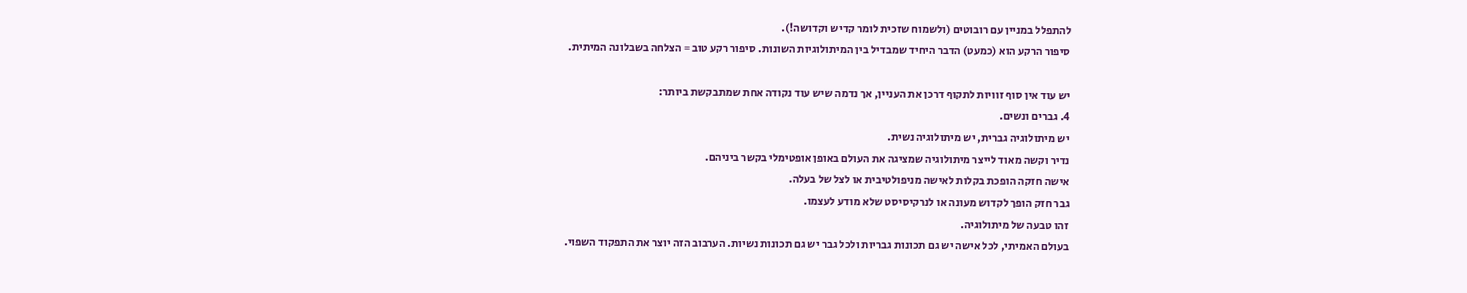להתפלל במניין עם רובוטים (ולשמוח שזכית לומר קדיש וקדושה!).
סיפור הרקע הוא (כמעט) הדבר היחיד שמבדיל בין המיתולוגיות השונות. סיפור רקע טוב = הצלחה בשבלונה המיתית.

יש עוד אין סוף זוויות לתקוף דרכן את העניין, אך נדמה שיש עוד נקודה אחת שמתבקשת ביותר:
4. גברים ונשים.
יש מיתולוגיה גברית, יש מיתולוגיה נשית.
נדיר וקשה מאוד לייצר מיתולוגיה שמציגה את העולם באופן אופטימלי בקשר ביניהם.
אישה חזקה הופכת בקלות לאישה מניפולטיבית או לצל של בעלה.
גבר חזק הופך לקדוש מעונה או לנרקיסיסט שלא מודע לעצמו.
זהו טבעה של מיתולוגיה.
בעולם האמיתי, לכל אישה יש גם תכונות גבריות ולכל גבר יש גם תכונות נשיות. הערבוב הזה יוצר את התפקוד השפוי.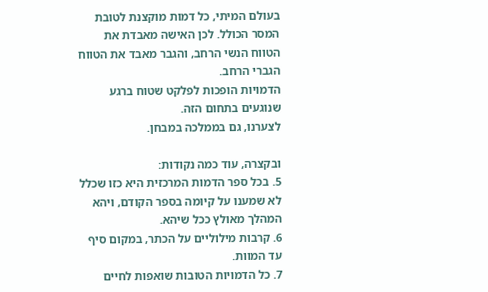בעולם המיתי, כל דמות מוקצנת לטובת המסר הכולל. לכן האישה מאבדת את הטווח הנשי הרחב, והגבר מאבד את הטווח הגברי הרחב.
הדמויות הופכות לפלקט שטוח ברגע שנוגעים בתחום הזה.
לצערנו, גם בממלכה במבחן.

ובקצרה, עוד כמה נקודות:
5. בכל ספר הדמות המרכזית היא כזו שכלל לא שמענו על קיומה בספר הקודם, ויהא המהלך מאולץ ככל שיהא.
6. קרבות מילוליים על הכתר, במקום סיף עד המוות.
7. כל הדמויות הטובות שואפות לחיים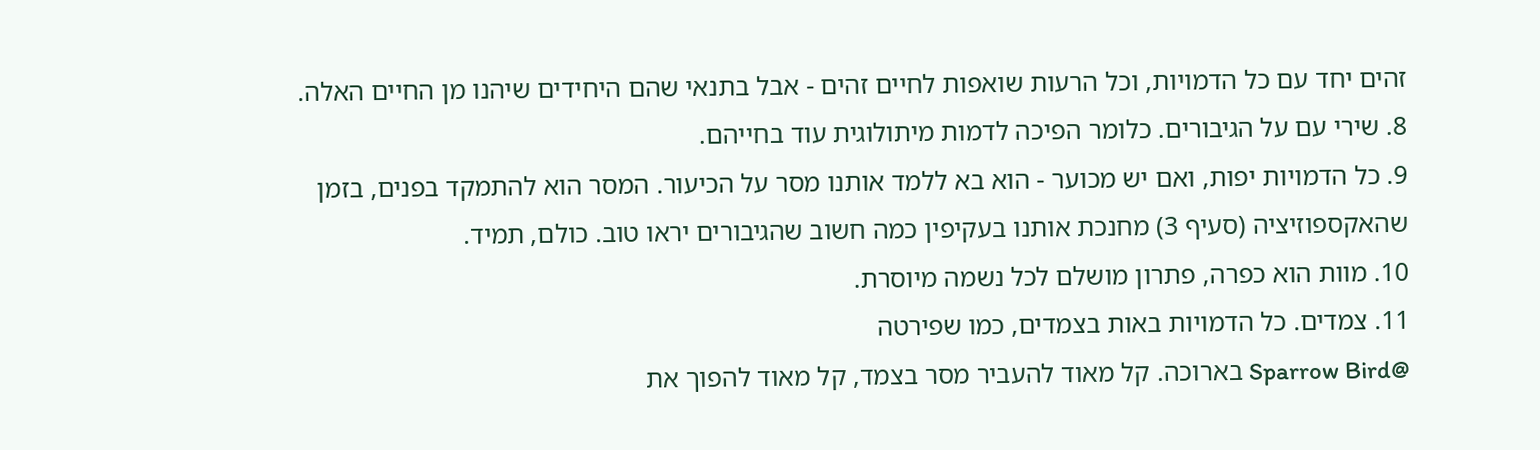זהים יחד עם כל הדמויות, וכל הרעות שואפות לחיים זהים - אבל בתנאי שהם היחידים שיהנו מן החיים האלה.
8. שירי עם על הגיבורים. כלומר הפיכה לדמות מיתולוגית עוד בחייהם.
9. כל הדמויות יפות, ואם יש מכוער - הוא בא ללמד אותנו מסר על הכיעור. המסר הוא להתמקד בפנים, בזמן שהאקספוזיציה (סעיף 3) מחנכת אותנו בעקיפין כמה חשוב שהגיבורים יראו טוב. כולם, תמיד.
10. מוות הוא כפרה, פתרון מושלם לכל נשמה מיוסרת.
11. צמדים. כל הדמויות באות בצמדים, כמו שפירטה
@Sparrow Bird בארוכה. קל מאוד להעביר מסר בצמד, קל מאוד להפוך את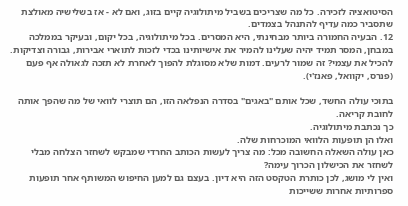הסיטואציה לזכירה. כל מה שצריכים בשביל מיתולוגיה קיים בזוג, ואם לא - אז בשלישיה מאולצת שתסביר כמה עדיף להתנהל בצמדים.
12. הבעיה החמורה ביותר מבחינתי, היא המסרים. בכל מיתולוגיה, בכל יקום, ובעיקר בממלכה במבחן, המסר תמיד יהיה שעלינו להמיר את אישיותינו בכדי לזכות לתוארי אבירות, גבורה וצדיקות. להכיל את עצמי? זה שמור לרעים. דמות שלא מסוגלת להפוך לאחרת לא תזכה לגאולה אף פעם (פנרס, יקוואל, פאנז'י).

בתוכי עולה החשד, שכל אותם "באגים" בסדרה הנפלאה הזו, הם תוצרי לוואי של מה שהפך אותה לחובת קריאה.
כך נכתבת מיתולוגיה.
ואלו הן תופעות הלוואי המוכרחות שלה.
כאן עולה השאלה החשובה מכל: מה צריך לעשות הכותב החרדי שמבקש לשחזר הצלחה מבלי לשחזר את הכישלון הכרוך עימה?
ואין לי מושג, לכן כותרת הטקסט הזה היא דיון. בעצם גם למען החיפוש המשותף אחר תופעות ספרותיות אחרות ששייכות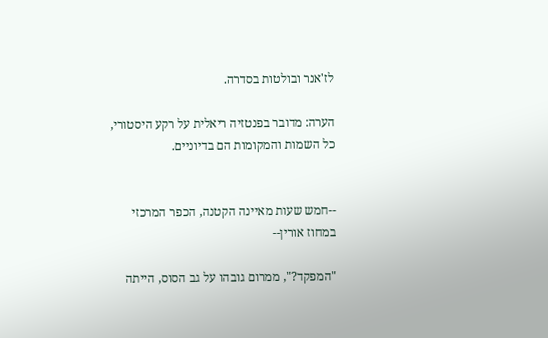לז'אנר ובולטות בסדרה.

הערה: מדובר בפנטזיה ריאלית על רקע היסטורי, כל השמות והמקומות הם בדיוניים.


--חמש שעות מאיינה הקטנה, הכפר המרכזי במחוז אורין--

"המפקד?", ממרום גובהו על גב הסוס, הייתה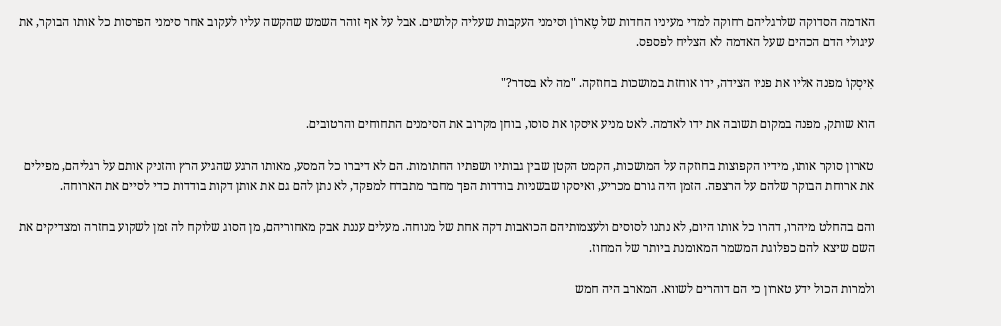האדמה הסדוקה שלרגליהם רחוקה למדי מעיניו החדות של טֶארוֹן וסימני העקבות שעליה קלושים. אבל על אף זוהר השמש שהקשה עליו לעקוב אחר סימני הפרסות כל אותו הבוקר, את עיגולי הדם הכהים שעל האדמה לא הצליח לפספס.

אִיסְקוֹ מפנה אליו את פניו הצידה, ידו אוחזת במושכות בחוזקה. "מה לא בסדר?"

הוא שותק, מפנה במקום תשובה את ידו לאדמה. לאט מניע איסקו את סוסו, בוחן מקרוב את הסימנים התחוחים והרטובים.

טארון סוקר אותו, מידיו הקפוצות בחוזקה על המושכות, הקמט הקטן שבין גבותיו ושפתיו החתומות. הם לא דיברו כל המסע, מאותו הרגע שהגיע הרץ והזניק אותם על רגליהם, מפילים את ארוחת הבוקר שלהם על הרצפה. הזמן היה גורם מכריע, ואיסקו שבשניות בודדות הפך מחבר מתבדח למפקד, לא נתן להם גם את אותן דקות בודדות כדי לסיים את הארוחה.

והם בהחלט מיהרו, דהרו כל אותו היום, לא נתנו לסוסים ולעצמותיהם הכואבות דקה אחת של מנוחה. מעלים עננת אבק מאחוריהם, מן הסוג שלוקח לה זמן לשקוע בחזרה ומצדיקים את השם שיצא להם כפלוגת המשמר המאומנת ביותר של המחוז.

ולמרות הכול ידע טארון כי הם דוהרים לשווא. המארב היה חמש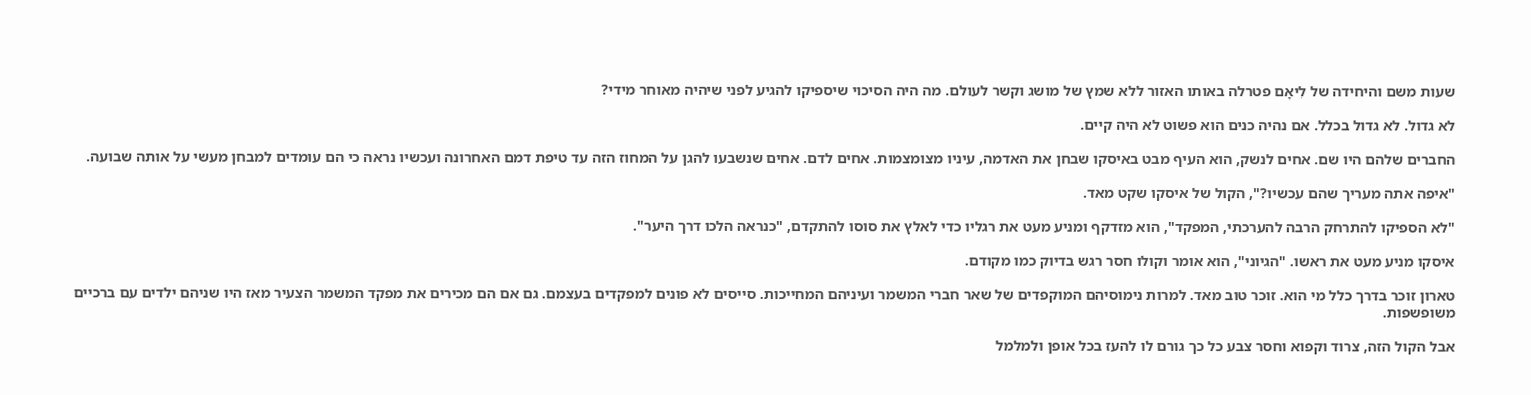שעות משם והיחידה של לִיאָם פטרלה באותו האזור ללא שמץ של מושג וקשר לעולם. מה היה הסיכוי שיספיקו להגיע לפני שיהיה מאוחר מידי?

לא גדול. לא גדול בכלל. אם נהיה כנים הוא פשוט לא היה קיים.

החברים שלהם היו שם. אחים לנשק, הוא העיף מבט באיסקו שבחן את האדמה, עיניו מצומצמות. אחים לדם. אחים שנשבעו להגן על המחוז הזה עד טיפת דמם האחרונה ועכשיו נראה כי הם עומדים למבחן מעשי על אותה שבועה.

"איפה אתה מעריך שהם עכשיו?", הקול של איסקו שקט מאד.

"לא הספיקו להתרחק הרבה להערכתי, המפקד", הוא מזדקף ומניע מעט את רגליו כדי לאלץ את סוסו להתקדם, "כנראה הלכו דרך היער".

איסקו מניע מעט את ראשו. "הגיוני", הוא אומר וקולו חסר רגש בדיוק כמו מקודם.

טארון זוכר בדרך כלל מי הוא. זוכר טוב מאד. למרות נימוסיהם המוקפדים של שאר חברי המשמר ועיניהם המחייכות. סייסים לא פונים למפקדים בעצמם. גם אם הם מכירים את מפקד המשמר הצעיר מאז היו שניהם ילדים עם ברכיים משופשפות.

אבל הקול הזה, צרוד וקפוא וחסר צבע כל כך גורם לו להעז בכל אופן ולמלמל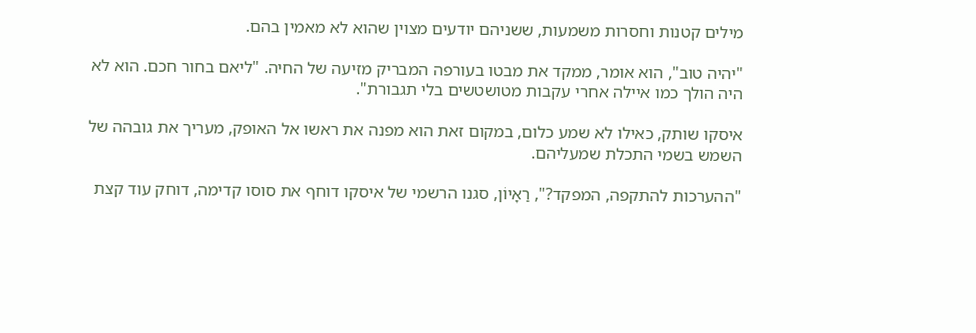מילים קטנות וחסרות משמעות, ששניהם יודעים מצוין שהוא לא מאמין בהם.

"יהיה טוב", הוא אומר, ממקד את מבטו בעורפה המבריק מזיעה של החיה. "ליאם בחור חכם. הוא לא היה הולך כמו איילה אחרי עקבות מטושטשים בלי תגבורת".

איסקו שותק, כאילו לא שמע כלום, במקום זאת הוא מפנה את ראשו אל האופק, מעריך את גובהה של השמש בשמי התכלת שמעליהם.

"ההערכות להתקפה, המפקד?", רַאָיוֹן, סגנו הרשמי של איסקו דוחף את סוסו קדימה, דוחק עוד קצת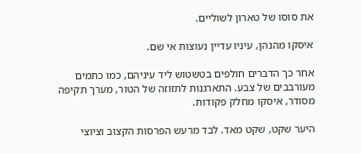את סוסו של טארון לשוליים.

איסקו מהנהן, עיניו עדיין נעוצות אי שם.

אחר כך הדברים חולפים בטשטוש ליד עיניהם, כמו כתמים מעורבבים של צבע. התארגנות לתזוזה של הטור, מערך תקיפה מסודר, איסקו מחלק פקודות.

היער שקט, שקט מאד. לבד מרעש הפרסות הקצוב וציוצי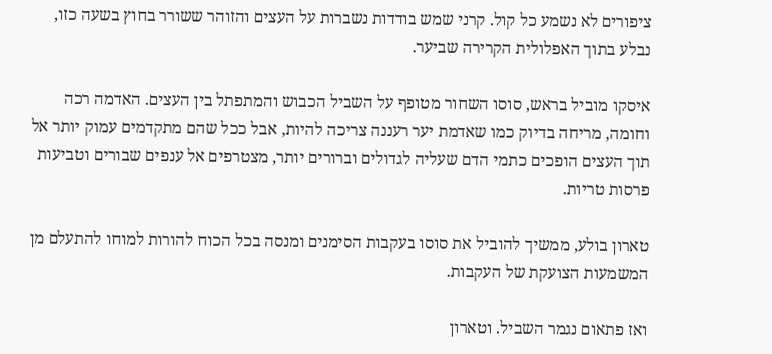ציפורים לא נשמע כל קול. קרני שמש בודדות נשברות על העצים והזוהר ששורר בחוץ בשעה כזו, נבלע בתוך האפלולית הקרירה שביער.

איסקו מוביל בראש, סוסו השחור מטופף על השביל הכבוש והמתפתל בין העצים. האדמה רכה וחומה, מריחה בדיוק כמו שאדמת יער רעננה צריכה להיות, אבל ככל שהם מתקדמים עמוק יותר אל תוך העצים הופכים כתמי הדם שעליה לגדולים וברורים יותר, מצטרפים אל ענפים שבורים וטביעות פרסות טריות.

טארון בולע, ממשיך להוביל את סוסו בעקבות הסימנים ומנסה בכל הכוח להורות למוחו להתעלם מן המשמעות הצועקת של העקבות.

ואז פתאום נגמר השביל. וטארון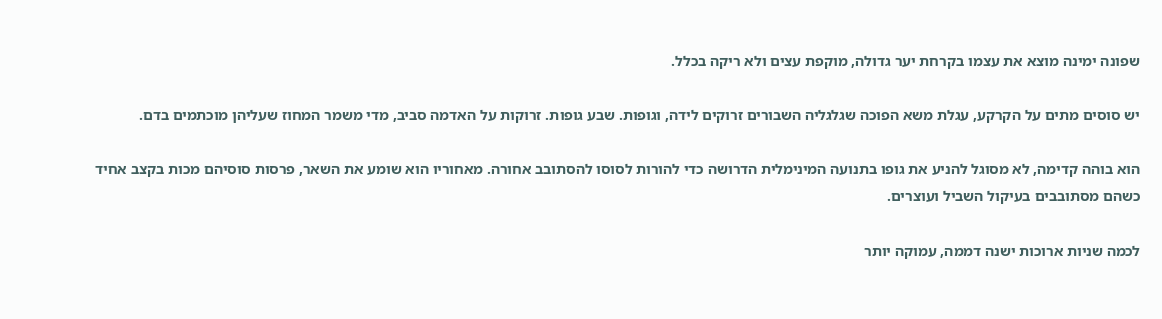שפונה ימינה מוצא את עצמו בקרחת יער גדולה, מוקפת עצים ולא ריקה בכלל.

יש סוסים מתים על הקרקע, עגלת משא הפוכה שגלגליה השבורים זרוקים לידה, וגופות. שבע גופות. זרוקות על האדמה סביב, מדי משמר המחוז שעליהן מוכתמים בדם.

הוא בוהה קדימה, לא מסוגל להניע את גופו בתנועה המינימלית הדרושה כדי להורות לסוסו להסתובב אחורה. מאחוריו הוא שומע את השאר, פרסות סוסיהם מכות בקצב אחיד כשהם מסתובבים בעיקול השביל ועוצרים.

לכמה שניות ארוכות ישנה דממה, עמוקה יותר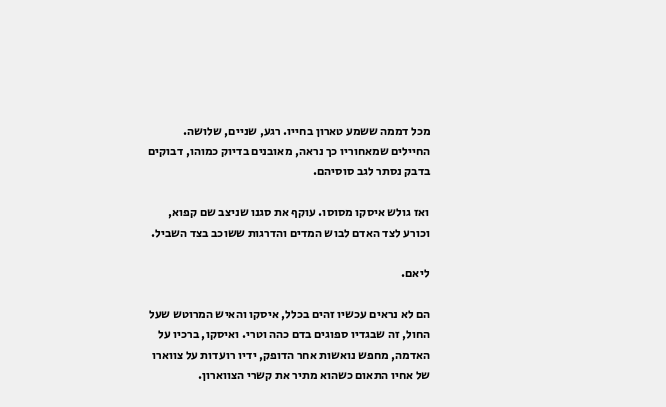מכל דממה ששמע טארון בחייו. רגע, שניים, שלושה. החיילים שמאחוריו כך נראה, מאובנים בדיוק כמוהו, דבוקים בדבק נסתר לגב סוסיהם.

ואז גולש איסקו מסוסו. עוקף את סגנו שניצב שם קפוא, וכורע לצד האדם לבוש המדים והדרגות ששוכב בצד השביל.

ליאם.

הם לא נראים עכשיו זהים בכלל, איסקו והאיש המרוטש שעל החול, זה שבגדיו ספוגים בדם כהה וטרי. ואיסקו, ברכיו על האדמה, מחפש נואשות אחר הדופק, ידיו רועדות על צווארו של אחיו התאום כשהוא מתיר את קשרי הצווארון.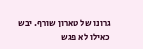גרונו של טארון שורף. יבש כאילו לא פגש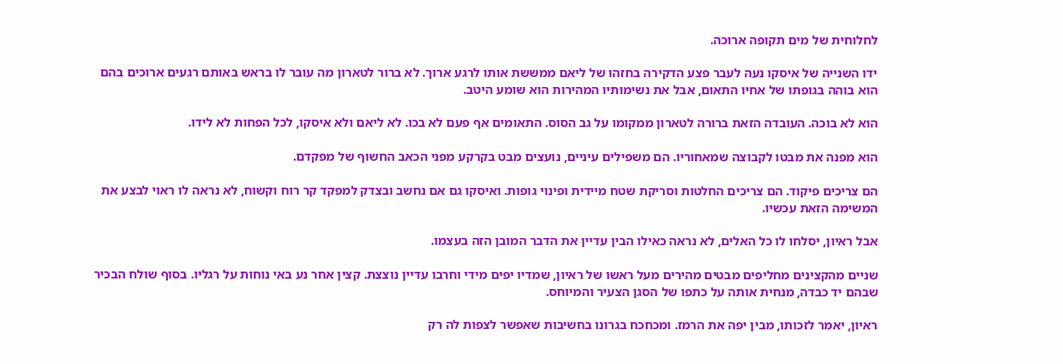לחלוחית של מים תקופה ארוכה.

ידו השנייה של איסקו נעה לעבר פצע הדקירה בחזהו של ליאם ממששת אותו לרגע ארוך. לא ברור לטארון מה עובר לו בראש באותם רגעים ארוכים בהם הוא בוהה בגופתו של אחיו התאום, אבל את נשימותיו המהירות הוא שומע היטב.

הוא לא בוכה. העובדה הזאת ברורה לטארון ממקומו על גב הסוס. התאומים אף פעם לא בכו. לא ליאם ולא איסקו, לכל הפחות לא לידו.

הוא מפנה את מבטו לקבוצה שמאחוריו. הם משפילים עיניים, נועצים מבט בקרקע מפני הכאב החשוף של מפקדם.

הם צריכים פיקוד. הם צריכים החלטות וסריקת שטח מיידית ופינוי גופות. ואיסקו גם אם נחשב ובצדק למפקד קר רוח וקשוח, לא נראה לו ראוי לבצע את המשימה הזאת עכשיו.

אבל ראיון, יסלחו לו כל האלים, לא נראה כאילו הבין עדיין את הדבר המובן הזה בעצמו.

שניים מהקצינים מחליפים מבטים מהירים מעל ראשו של ראיון, שמדיו יפים מידי וחרבו עדיין נוצצת. קצין אחר נע באי נוחות על רגליו. בסוף שולח הבכיר שבהם יד כבדה, מנחית אותה על כתפו של הסגן הצעיר והמיוחס.

ראיון, יאמר לזכותו, מבין יפה את הרמז. ומכחכח בגרונו בחשיבות שאפשר לצפות לה רק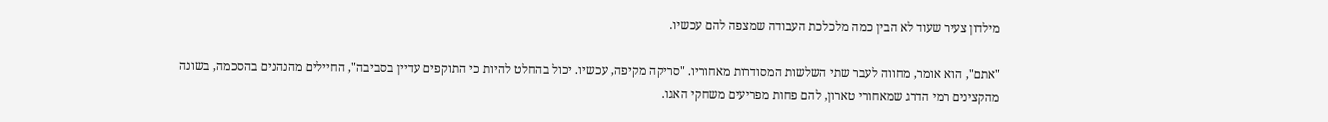מילדון צעיר שעוד לא הבין כמה מלכלכת העבודה שמצפה להם עכשיו.

"אתם", הוא אומר, מחווה לעבר שתי השלשות המסודרות מאחוריו. "סריקה מקיפה, עכשיו. יכול בהחלט להיות כי התוקפים עדיין בסביבה", החיילים מהנהנים בהסכמה, בשונה מהקצינים רמי הדרג שמאחורי טארון, להם פחות מפריעים משחקי האגו.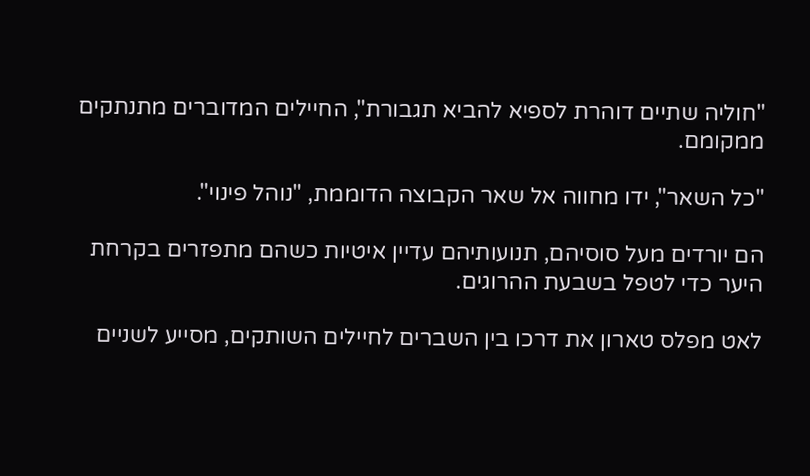"חוליה שתיים דוהרת לספיא להביא תגבורת", החיילים המדוברים מתנתקים ממקומם.

"כל השאר", ידו מחווה אל שאר הקבוצה הדוממת, "נוהל פינוי".

הם יורדים מעל סוסיהם, תנועותיהם עדיין איטיות כשהם מתפזרים בקרחת היער כדי לטפל בשבעת ההרוגים.

לאט מפלס טארון את דרכו בין השברים לחיילים השותקים, מסייע לשניים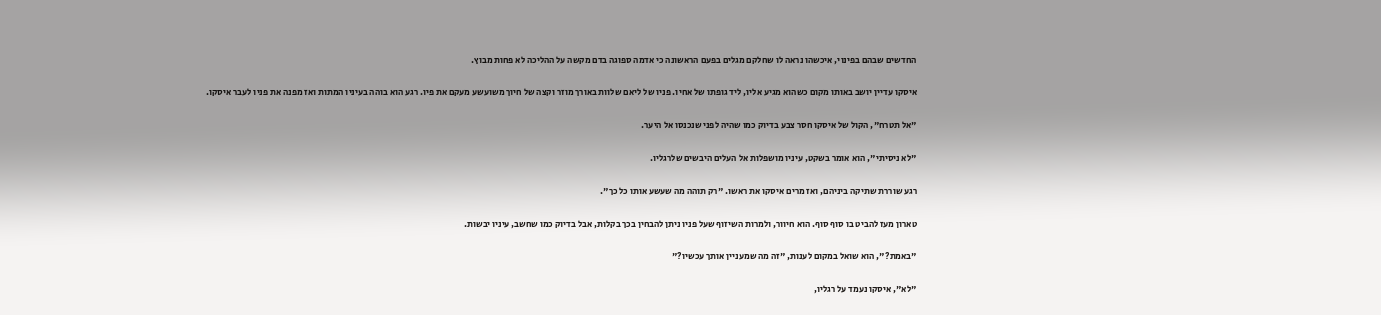החדשים שבהם בפינוי, איכשהו נראה לו שחלקם מגלים בפעם הראשונה כי אדמה ספוגה בדם מקשה על ההליכה לא פחות מבוץ.

איסקו עדיין יושב באותו מקום כשהוא מגיע אליו, ליד גופתו של אחיו. פניו של ליאם שלוות באורך מוזר וקצה של חיוך משועשע מעקם את פיו. רגע הוא בוהה בעיניו המתות ואז מפנה את פניו לעבר איסקו.

"אל תטרח", הקול של איסקו חסר צבע בדיוק כמו שהיה לפני שנכנסו אל היער.

"לא ניסיתי", הוא אומר בשקט, עיניו מושפלות אל העלים היבשים שלרגליו.

רגע שוררת שתיקה ביניהם, ואז מרים איסקו את ראשו. "רק תוהה מה שעשע אותו כל כך".

טארון מעז להביט בו סוף סוף. הוא חיוור, ולמרות השיזוף שעל פניו ניתן להבחין בכך בקלות, אבל בדיוק כמו שחשב, עיניו יבשות.

"באמת?", הוא שואל במקום לענות, "זה מה שמעניין אותך עכשיו?"

"לא", איסקו נעמד על רגליו,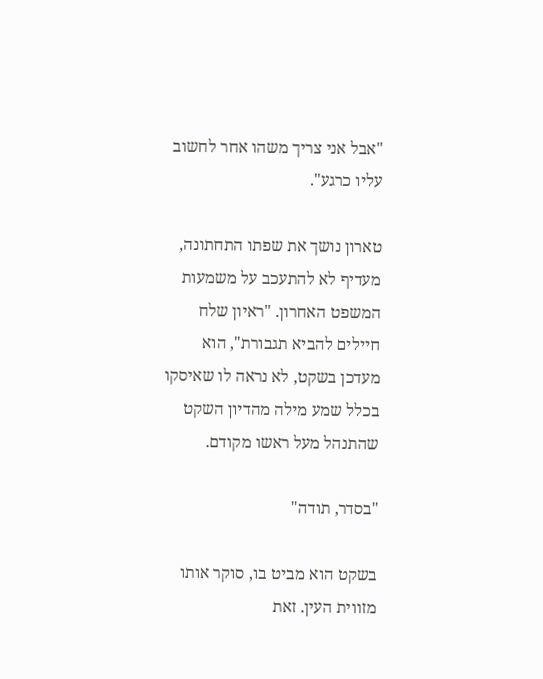"אבל אני צריך משהו אחר לחשוב עליו כרגע".

טארון נושך את שפתו התחתונה, מעדיף לא להתעכב על משמעות המשפט האחרון. "ראיון שלח חיילים להביא תגבורת", הוא מעדכן בשקט, לא נראה לו שאיסקו בכלל שמע מילה מהדיון השקט שהתנהל מעל ראשו מקודם.

"בסדר, תודה"

בשקט הוא מביט בו, סוקר אותו מזווית העין. זאת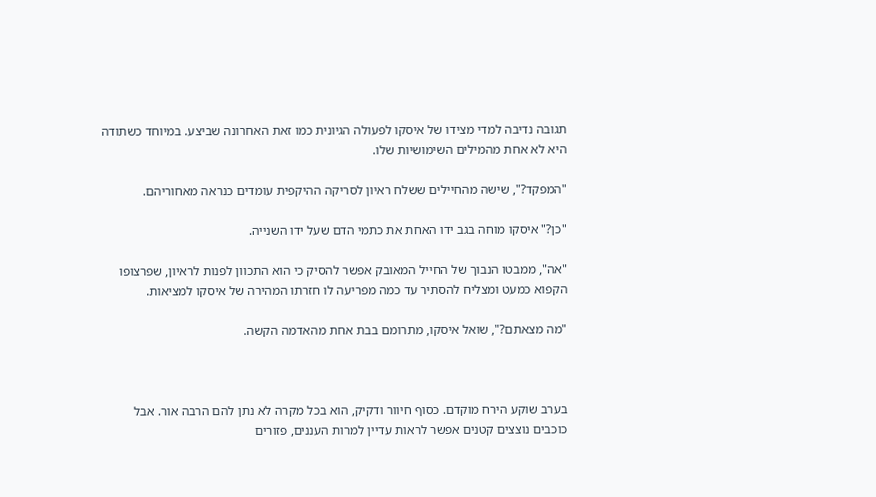תגובה נדיבה למדי מצידו של איסקו לפעולה הגיונית כמו זאת האחרונה שביצע. במיוחד כשתודה היא לא אחת מהמילים השימושיות שלו.

"המפקד?", שישה מהחיילים ששלח ראיון לסריקה ההיקפית עומדים כנראה מאחוריהם.

"כן?" איסקו מוחה בגב ידו האחת את כתמי הדם שעל ידו השנייה.

"אה", ממבטו הנבוך של החייל המאובק אפשר להסיק כי הוא התכוון לפנות לראיון, שפרצופו הקפוא כמעט ומצליח להסתיר עד כמה מפריעה לו חזרתו המהירה של איסקו למציאות.

"מה מצאתם?", שואל איסקו, מתרומם בבת אחת מהאדמה הקשה.



בערב שוקע הירח מוקדם. כסוף חיוור ודקיק, הוא בכל מקרה לא נתן להם הרבה אור. אבל כוכבים נוצצים קטנים אפשר לראות עדיין למרות העננים, פזורים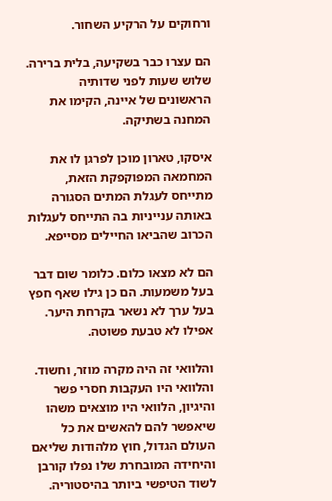ורחוקים על הרקיע השחור.

הם עצרו כבר בשקיעה, בלית ברירה. שלוש שעות לפני שדותיה הראשונים של איינה, הקימו את המחנה בשתיקה.

איסקו, טארון מוכן לפרגן לו את המחמאה המפוקפקת הזאת, מתייחס לעגלת המתים הסגורה באותה ענייניות בה התייחס לעגלות הכרוב שהביאו החיילים מסייפא.

הם לא מצאו כלום. כלומר שום דבר בעל משמעות. הם כן גילו שאף חפץ בעל ערך לא נשאר בקרחת היער. אפילו לא טבעת פשוטה.

והלוואי זה היה מקרה מוזר, וחשוד. והלוואי היו העקבות חסרי פשר והיגיון, הלוואי היו מוצאים משהו שיאפשר להם להאשים את כל העולם הגדול, חוץ מלהודות שליאם והיחידה המובחרת שלו נפלו קורבן לשוד הטיפשי ביותר בהיסטוריה.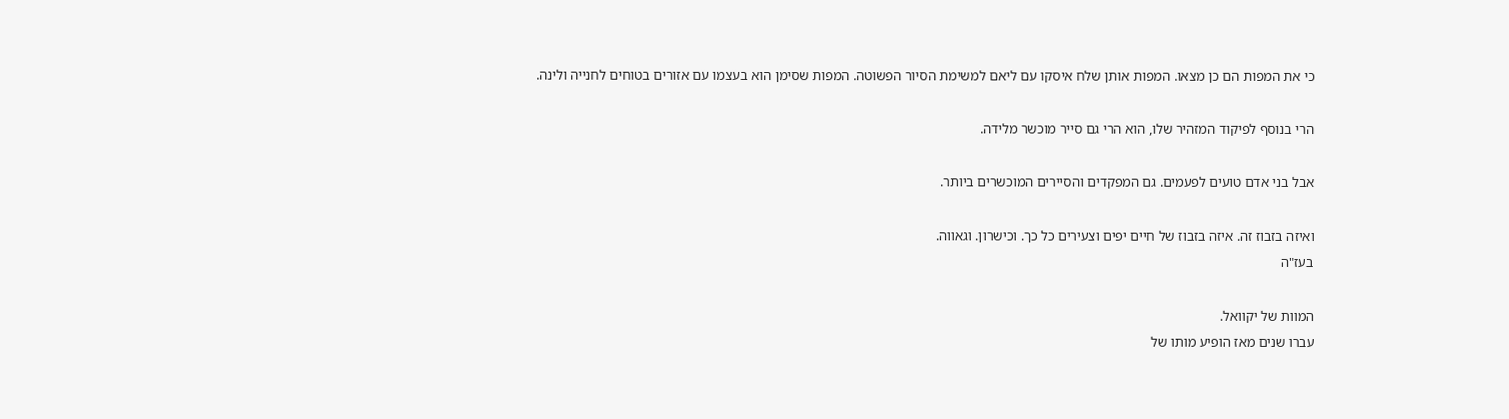כי את המפות הם כן מצאו. המפות אותן שלח איסקו עם ליאם למשימת הסיור הפשוטה. המפות שסימן הוא בעצמו עם אזורים בטוחים לחנייה ולינה.

הרי בנוסף לפיקוד המזהיר שלו, הוא הרי גם סייר מוכשר מלידה.

אבל בני אדם טועים לפעמים. גם המפקדים והסיירים המוכשרים ביותר.

ואיזה בזבוז זה. איזה בזבוז של חיים יפים וצעירים כל כך. וכישרון. וגאווה.
בעז"ה

המוות של יקוואל.
עברו שנים מאז הופיע מותו של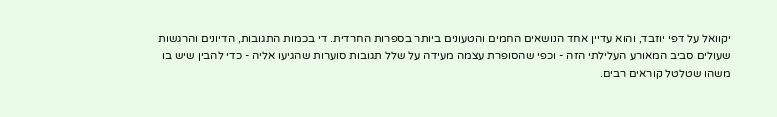יקוואל על דפי יוזבד, והוא עדיין אחד הנושאים החמים והטעונים ביותר בספרות החרדית. די בכמות התגובות, הדיונים והרגשות שעולים סביב המאורע העלילתי הזה - וכפי שהסופרת עצמה מעידה על שלל תגובות סוערות שהגיעו אליה - כדי להבין שיש בו משהו שטלטל קוראים רבים.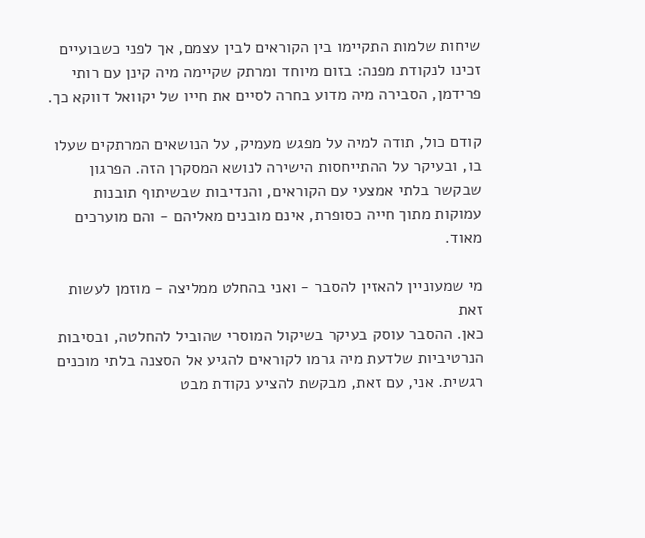שיחות שלמות התקיימו בין הקוראים לבין עצמם, אך לפני כשבועיים זכינו לנקודת מפנה: בזום מיוחד ומרתק שקיימה מיה קינן עם רותי פרידמן, הסבירה מיה מדוע בחרה לסיים את חייו של יקוואל דווקא כך.

קודם כול, תודה למיה על מפגש מעמיק, על הנושאים המרתקים שעלו בו, ובעיקר על ההתייחסות הישירה לנושא המסקרן הזה. הפרגון שבקשר בלתי אמצעי עם הקוראים, והנדיבות שבשיתוף תובנות עמוקות מתוך חייה כסופרת, אינם מובנים מאליהם - והם מוערכים מאוד.

מי שמעוניין להאזין להסבר - ואני בהחלט ממליצה - מוזמן לעשות זאת
כאן. ההסבר עוסק בעיקר בשיקול המוסרי שהוביל להחלטה, ובסיבות הנרטיביות שלדעת מיה גרמו לקוראים להגיע אל הסצנה בלתי מוכנים רגשית. אני, עם זאת, מבקשת להציע נקודת מבט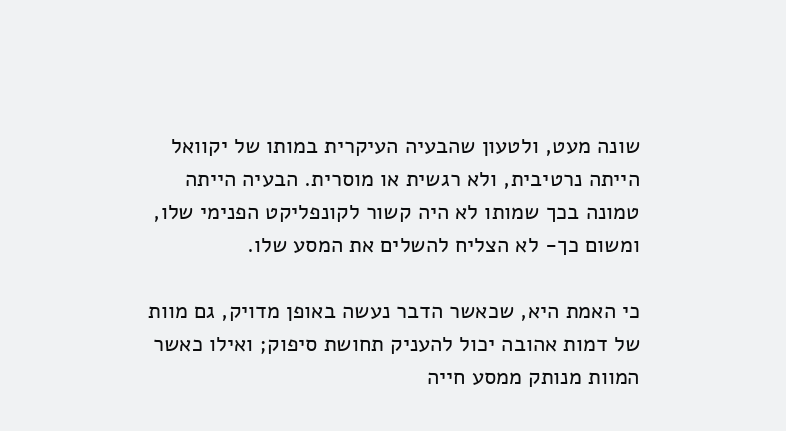שונה מעט, ולטעון שהבעיה העיקרית במותו של יקוואל הייתה נרטיבית, ולא רגשית או מוסרית. הבעיה הייתה טמונה בכך שמותו לא היה קשור לקונפליקט הפנימי שלו, ומשום כך- לא הצליח להשלים את המסע שלו.

כי האמת היא, שכאשר הדבר נעשה באופן מדויק, גם מוות של דמות אהובה יכול להעניק תחושת סיפוק; ואילו כאשר המוות מנותק ממסע חייה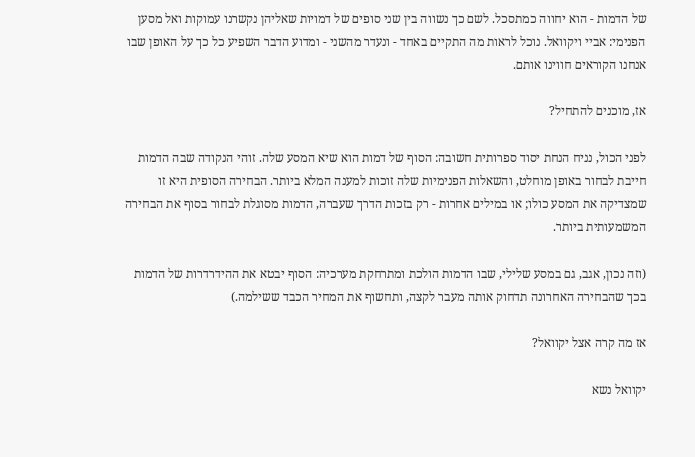של הדמות - הוא יחווה כמתסכל. לשם כך נשווה בין שני סופים של דמויות שאליהן נקשרנו עמוקות ואל מסען הפנימי: אביי ויקוואל. נוכל לראות מה התקיים באחד - ונעדר מהשני - ומדוע הדבר השפיע כל כך על האופן שבו אנחנו הקוראים חווינו אותם.

אז, מוכנים להתחיל?

לפני הכול, נניח הנחת יסוד ספרותית חשובה: הסוף של דמות הוא שיא המסע שלה. זוהי הנקודה שבה הדמות חייבת לבחור באופן מוחלט, והשאלות הפנימיות שלה זוכות למענה המלא ביותר. הבחירה הסופית היא זו שמצדיקה את המסע כולו; או במילים אחרות - רק בזכות הדרך שעברה, הדמות מסוגלת לבחור בסוף את הבחירה המשמעותית ביותר.

(וזה נכון, אגב, גם במסע שלילי, שבו הדמות הולכת ומתרחקת מערכיה: הסוף יבטא את ההידרדרות של הדמות בכך שהבחירה האחרונה תדחוק אותה מעבר לקצה, ותחשוף את המחיר הכבד ששילמה.)

אז מה קרה אצל יקוואל?

יקוואל נשא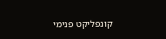קונפליקט פנימי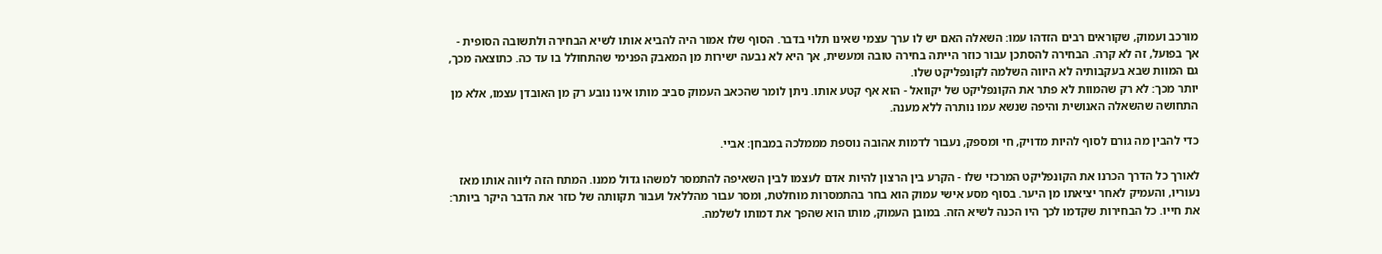מורכב ועמוק, שקוראים רבים הזדהו עמו: השאלה האם יש לו ערך עצמי שאינו תלוי בדבר. הסוף שלו אמור היה להביא אותו לשיא הבחירה ולתשובה הסופית - אך בפועל, זה לא קרה. הבחירה להסתכן עבור כוזר הייתה בחירה טובה ומעשית, אך היא לא נבעה ישירות מן המאבק הפנימי שהתחולל בו עד כה. כתוצאה מכך, גם המוות שבא בעקבותיה לא היווה השלמה לקונפליקט שלו.
יותר מכך: לא רק שהמוות לא פתר את הקונפליקט של יקוואל - הוא אף קטע אותו. ניתן לומר שהכאב העמוק סביב מותו אינו נובע רק מן האובדן עצמו, אלא מן התחושה שהשאלה האנושית והיפה שנשא עמו נותרה ללא מענה.

כדי להבין מה גורם לסוף להיות מדויק, חי ומספק, נעבור לדמות אהובה נוספת מממלכה במבחן: אביי.

לאורך כל הדרך הכרנו את הקונפליקט המרכזי שלו - הקרע בין הרצון להיות אדם לעצמו לבין השאיפה להתמסר למשהו גדול ממנו. המתח הזה ליווה אותו מאז נעוריו, והעמיק לאחר יציאתו מן היער. בסוף מסע אישי עמוק הוא בחר בהתמסרות מוחלטת, ומסר עבור מהללאל ועבור תקוותה של כוזר את הדבר היקר ביותר: את חייו. כל הבחירות שקדמו לכך היו הכנה לשיא הזה. במובן העמוק, מותו הוא שהפך את דמותו לשלמה.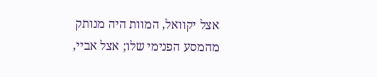אצל יקוואל, המוות היה מנותק מהמסע הפנימי שלו; אצל אביי,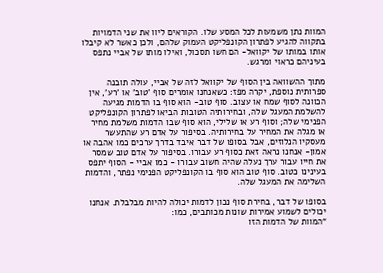המוות נתן משמעות לכל המסע שלו. הקוראים ליוו את שני הדמויות בתקווה להגיע לפתרון הקונפליקט העמוק שלהם, ולכן כאשר לא קיבלו אותו במותו של יקוואל- הם חשו תסכול, ואילו מותו של אביי נתפס בעיניהם כראוי ומרגש.

מתוך ההשוואה בין הסוף של יקוואל לזה של אביי, עולה תובנה ספרותית נוספת, יקרה מפז: כשאנחנו אומרים סוף 'טוב' או 'רע', אין הכוונה לסוף שמח או עצוב. סוף טוב- הוא סוף בו הדמות מגיעה להשלמת המעגל שלה, ובחירותיה הטובות הביאו לפתרון הקונפליקט הפנימי שלה; וסוף רע או שלילי, הוא סוף שבו הדמות משלמת מחיר או מגלה את המחיר על בחירותיה. בסיפור על אדם רע שהתעשר מעסקיו הנלוזים, אבל בסופו של דבר איבד בדרך ערכים כמו אהבה או אמון- אנחנו נראה זאת כסוף רע עבורו. בסיפור על אדם טוב שמסר את חייו עבור ערך נעלה שהיה חשוב עבורו - כמו אביי - הסוף יתפס בעינינו כטוב. סוף טוב הוא סוף בו הקונפליקט הפנימי נפתר, והדמות השלימה את המעגל שלה.

בסופו של דבר, בחירת סוף נכון לדמות יכולה להיות מבלבלת. אנחנו יכולים לשמוע אמירות שונות מכותבים, כמו:
“המוות של הדמות הזו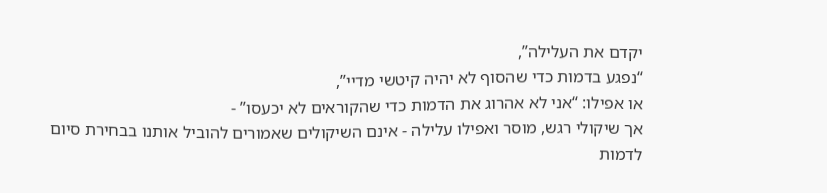יקדם את העלילה”,
“נפגע בדמות כדי שהסוף לא יהיה קיטשי מדיי”,
או אפילו: “אני לא אהרוג את הדמות כדי שהקוראים לא יכעסו” -
אך שיקולי רגש, מוסר ואפילו עלילה - אינם השיקולים שאמורים להוביל אותנו בבחירת סיום לדמות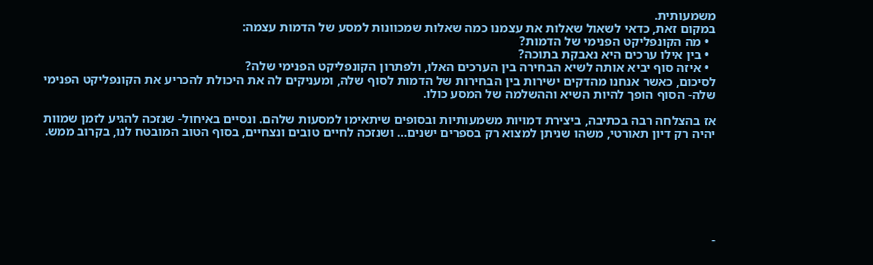משמעותית.
במקום זאת, כדאי לשאול שאלות את עצמנו כמה שאלות שמכוונות למסע של הדמות עצמה:
  • מה הקונפליקט הפנימי של הדמות?
  • בין אילו ערכים היא נאבקת בתוכה?
  • איזה סוף יביא אותה לשיא הבחירה בין הערכים האלו, ולפתרון הקונפליקט הפנימי שלה?
לסיכום, כאשר אנחנו מהדקים ישירות בין הבחירות של הדמות לסוף שלה, ומעניקים לה את היכולת להכריע את הקונפליקט הפנימי שלה- הסוף הופך להיות השיא וההשלמה של המסע כולו.

אז בהצלחה רבה בכתיבה, ביצירת דמויות משמעותיות ובסופים שיתאימו למסעות שלהם. ונסיים באיחול- שנזכה להגיע לזמן שמוות יהיה רק דיון תאורטי, משהו שניתן למצוא רק בספרים ישנים… ושנזכה לחיים טובים ונצחיים, בסוף הטוב המובטח לנו, בקרוב ממש.







-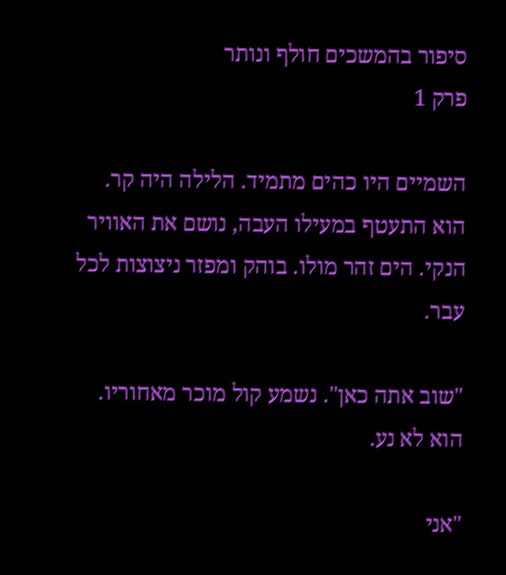סיפור בהמשכים חולף ונותר
פרק 1

השמיים היו כהים מתמיד. הלילה היה קר. הוא התעטף במעילו העבה, נושם את האוויר הנקי. הים זהר מולו. בוהק ומפזר ניצוצות לכל עבר.

"שוב אתה כאן". נשמע קול מוכר מאחוריו. הוא לא נע.

"אני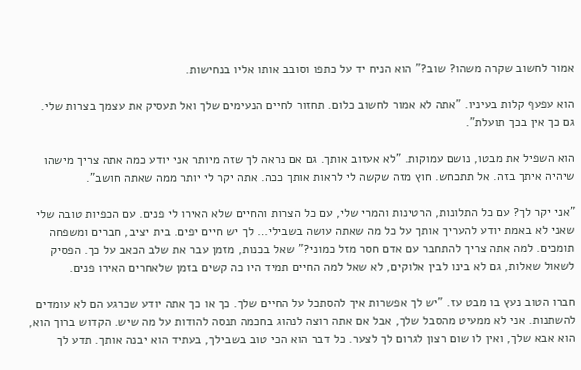אמור לחשוב שקרה משהו? שוב?" הוא הניח יד על כתפו וסובב אותו אליו בנחישות.

הוא עפעף קלות בעיניו. "אתה לא אמור לחשוב כלום. תחזור לחיים הנעימים שלך ואל תעסיק את עצמך בצרות שלי. גם כך אין בכך תועלת".

הוא השפיל את מבטו, נושם עמוקות. "לא אעזוב אותך. גם אם נראה לך שזה מיותר אני יודע כמה אתה צריך מישהו שיהיה איתך בזה. אל תתכחש. חוץ מזה שקשה לי לראות אותך ככה. אתה יקר לי יותר ממה שאתה חושב".

"אני יקר לך? עם כל התלונות, הרטינות והמרי שלי, עם כל הצרות והחיים שלא האירו לי פנים. עם הכפיות טובה שלי שאני לא באמת יודע להעריך אותך על כל מה שאתה עושה בשבילי… לך יש חיים יפים. בית יציב, חברים ומשפחה תומכים. למה אתה צריך להתחבר עם אדם חסר מזל כמוני?" שאל בכנות, מזמן עבר את שלב הכאב על כך. הפסיק לשאול שאלות, גם לא בינו לבין אלוקים, לא שאל למה החיים תמיד היו כה קשים בזמן שלאחרים האירו פנים.

חברו הטוב נעץ בו מבט עז. "יש לך אפשרות איך להסתכל על החיים שלך. כך או כך אתה יודע שכרגע הם לא עומדים להשתנות. אני לא ממעיט מהסבל שלך, אבל אם אתה רוצה לנהוג בחכמה תנסה להודות על מה שיש. הקדוש ברוך הוא, הוא אבא שלך, ואין לו שום רצון לגרום לך לצער. כל דבר הוא הכי טוב בשבילך, בעתיד הוא יבנה אותך. תדע לך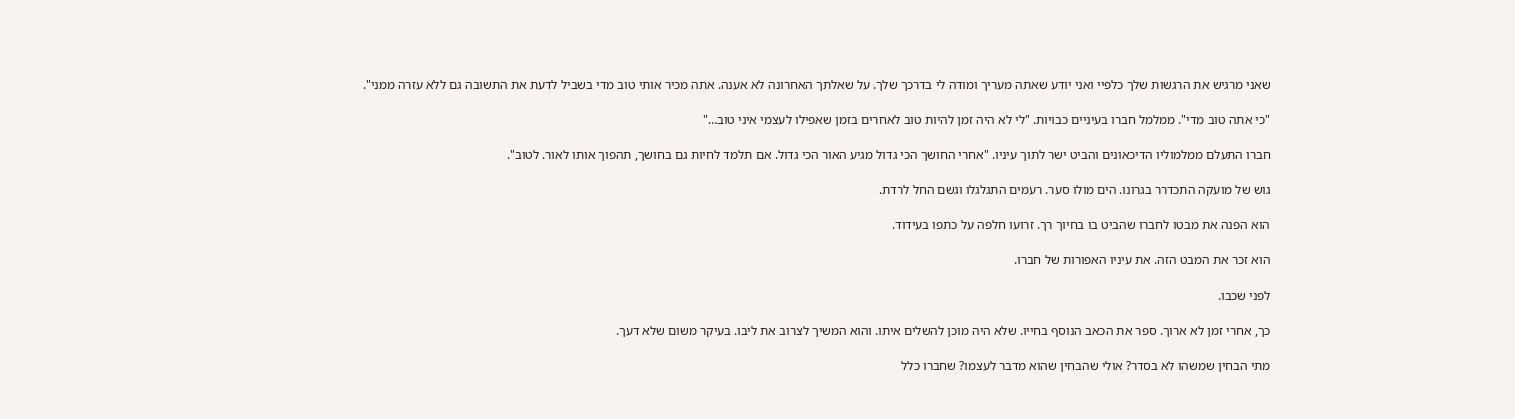שאני מרגיש את הרגשות שלך כלפיי ואני יודע שאתה מעריך ומודה לי בדרכך שלך. על שאלתך האחרונה לא אענה. אתה מכיר אותי טוב מדי בשביל לדעת את התשובה גם ללא עזרה ממני".

"כי אתה טוב מדי". ממלמל חברו בעיניים כבויות. "לי לא היה זמן להיות טוב לאחרים בזמן שאפילו לעצמי איני טוב…"

חברו התעלם ממלמוליו הדיכאונים והביט ישר לתוך עיניו. "אחרי החושך הכי גדול מגיע האור הכי גדול. אם תלמד לחיות גם בחושך, תהפוך אותו לאור. לטוב".

גוש של מועקה התכדרר בגרונו. הים מולו סער. רעמים התגלגלו וגשם החל לרדת.

הוא הפנה את מבטו לחברו שהביט בו בחיוך רך. זרועו חלפה על כתפו בעידוד.

הוא זכר את המבט הזה. את עיניו האפורות של חברו.

לפני שכבו.

כך, אחרי זמן לא ארוך. ספר את הכאב הנוסף בחייו. שלא היה מוכן להשלים איתו. והוא המשיך לצרוב את ליבו. בעיקר משום שלא דעך.

מתי הבחין שמשהו לא בסדר? אולי שהבחין שהוא מדבר לעצמו? שחברו כלל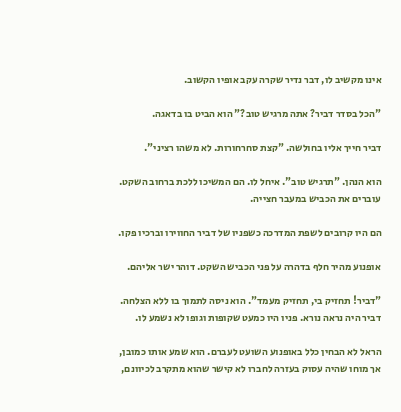אינו מקשיב לו, דבר נדיר שקרה עקב אופיו הקשוב.

"הכל בסדר דביר? אתה מרגיש טוב?" הוא הביט בו בדאגה.

דביר חייך אליו בחולשה. "קצת סחרחורות. לא משהו רציני".

הוא הנהן. "תרגיש טוב". איחל לו. הם המשיכו ללכת ברחוב השקט. עוברים את הכביש במעבר חצייה.

הם היו קרובים לשפת המדרכה כשפניו של דביר החווירו וברכיו פקו.

אופנוע מהיר חלף בדהרה על פני הכביש השקט. דוהר ישר אליהם.

"דביר! תחזיק בי, תחזיק מעמד". הוא ניסה לתמוך בו ללא הצלחה. דביר היה נראה נורא. פניו היו כמעט שקופות וגופו לא נשמע לו.

הראל לא הבחין כלל באופנוע השועט לעברם. הוא שמע אותו כמובן, אך מוחו שהיה עסוק בעזרה לחברו לא קישר שהוא מתקרב לכיוונם,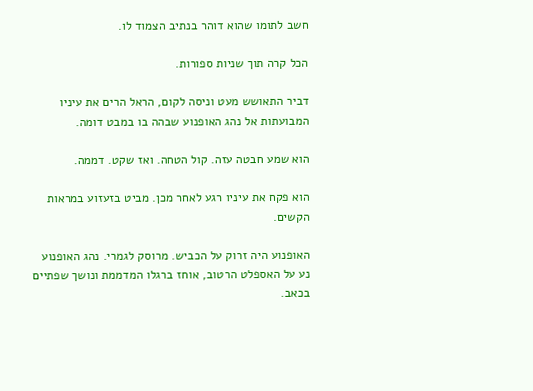חשב לתומו שהוא דוהר בנתיב הצמוד לו.

הכל קרה תוך שניות ספורות.

דביר התאושש מעט וניסה לקום, הראל הרים את עיניו המבועתות אל נהג האופנוע שבהה בו במבט דומה.

הוא שמע חבטה עזה. קול הטחה. ואז שקט. דממה.

הוא פקח את עיניו רגע לאחר מכן. מביט בזעזוע במראות הקשים.

האופנוע היה זרוק על הכביש. מרוסק לגמרי. נהג האופנוע נע על האספלט הרטוב, אוחז ברגלו המדממת ונושך שפתיים בכאב.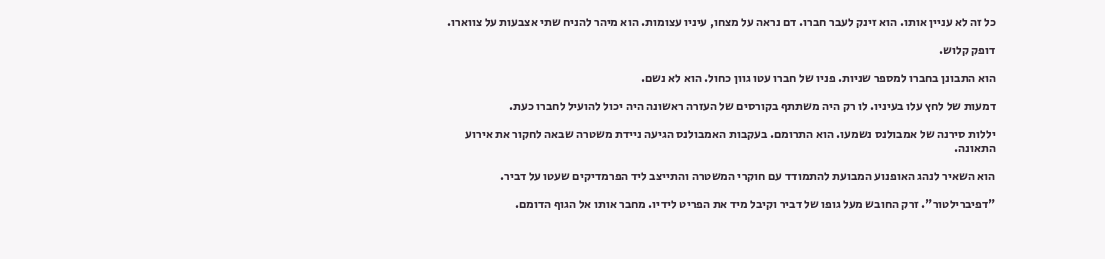כל זה לא עניין אותו. הוא זינק לעבר חברו. דם נראה על מצחו, עיניו עצומות. הוא מיהר להניח שתי אצבעות על צווארו.

דופק קלוש.

הוא התבונן בחברו למספר שניות. פניו של חברו עטו גוון כחול. הוא לא נשם.

דמעות של לחץ עלו בעיניו. לו רק היה משתתף בקורסים של העזרה ראשונה היה יכול להועיל לחברו כעת.

יללות סירנה של אמבולנס נשמעו. הוא התרומם. בעקבות האמבולנס הגיעה ניידת משטרה שבאה לחקור את אירוע התאונה.

הוא השאיר לנהג האופנוע המבועת להתמודד עם חוקרי המשטרה והתייצב ליד הפרמדיקים שעטו על דביר.

"דפיברילטור". זרק החובש מעל גופו של דביר וקיבל מיד את הפריט לידיו. מחבר אותו אל הגוף הדומם.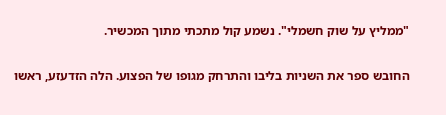"ממליץ על שוק חשמלי". נשמע קול מתכתי מתוך המכשיר.

החובש ספר את השניות בליבו והתרחק מגופו של הפצוע. הלה הזדעזע, ראשו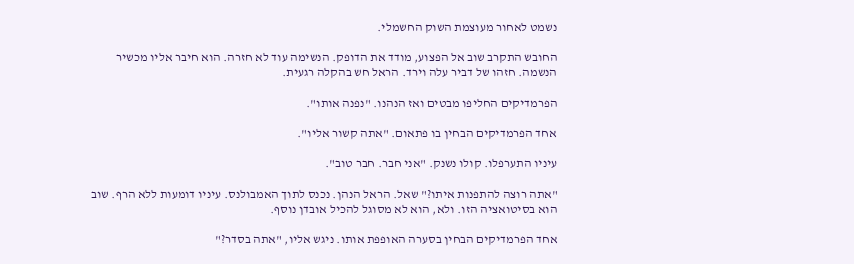נשמט לאחור מעוצמת השוק החשמלי.

החובש התקרב שוב אל הפצוע, מודד את הדופק. הנשימה עוד לא חזרה. הוא חיבר אליו מכשיר הנשמה. חזהו של דביר עלה וירד. הראל חש בהקלה רגעית.

הפרמדיקים החליפו מבטים ואז הנהנו. "נפנה אותו".

אחד הפרמדיקים הבחין בו פתאום. "אתה קשור אליו".

עיניו התערפלו. קולו נשנק. "אני חבר. חבר טוב".

"אתה רוצה להתפנות איתו?" שאל. הראל הנהן. נכנס לתוך האמבולנס. עיניו דומעות ללא הרף. שוב הוא בסיטואציה הזו. ולא, הוא לא מסוגל להכיל אובדן נוסף.

אחד הפרמדיקים הבחין בסערה האופפת אותו. ניגש אליו, "אתה בסדר?"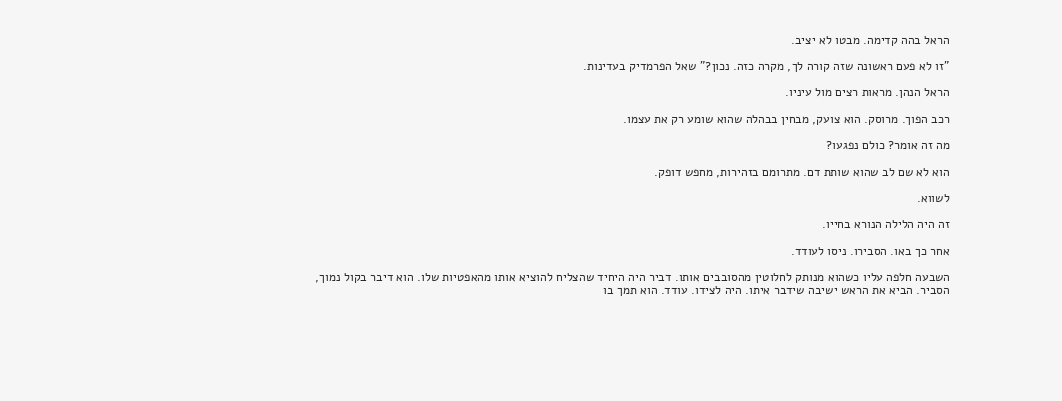הראל בהה קדימה. מבטו לא יציב.

"זו לא פעם ראשונה שזה קורה לך, מקרה כזה. נכון?" שאל הפרמדיק בעדינות.

הראל הנהן. מראות רצים מול עיניו.

רכב הפוך. מרוסק. הוא צועק, מבחין בבהלה שהוא שומע רק את עצמו.

מה זה אומר? כולם נפגעו?

הוא לא שם לב שהוא שותת דם. מתרומם בזהירות, מחפש דופק.

לשווא.

זה היה הלילה הנורא בחייו.

אחר כך באו. הסבירו. ניסו לעודד.

השבעה חלפה עליו כשהוא מנותק לחלוטין מהסובבים אותו. דביר היה היחיד שהצליח להוציא אותו מהאפטיות שלו. הוא דיבר בקול נמוך, הסביר. הביא את הראש ישיבה שידבר איתו. היה לצידו. עודד. הוא תמך בו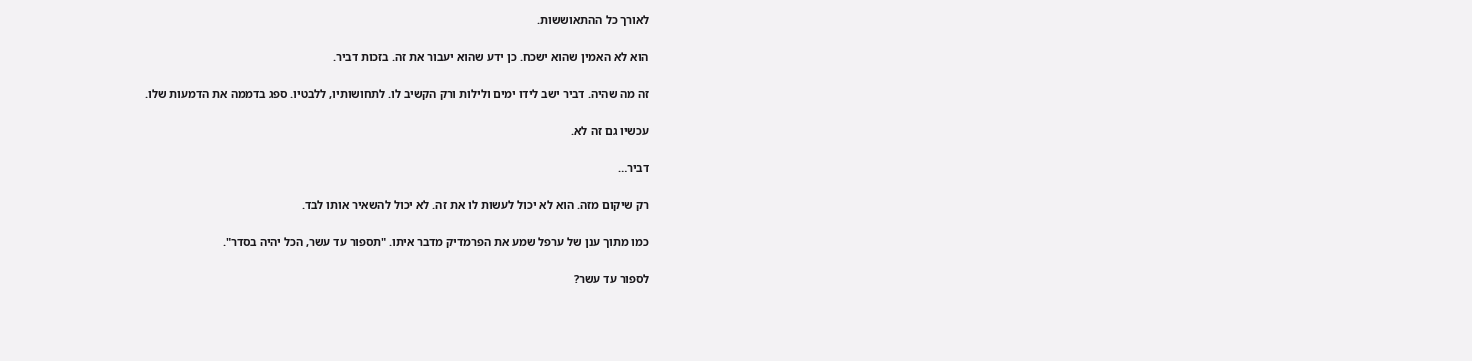לאורך כל ההתאוששות.

הוא לא האמין שהוא ישכח. כן ידע שהוא יעבור את זה. בזכות דביר.

זה מה שהיה. דביר ישב לידו ימים ולילות ורק הקשיב לו. לתחושותיו, ללבטיו. ספג בדממה את הדמעות שלו.

עכשיו גם זה לא.

דביר…

רק שיקום מזה. הוא לא יכול לעשות לו את זה. לא יכול להשאיר אותו לבד.

כמו מתוך ענן של ערפל שמע את הפרמדיק מדבר איתו. "תספור עד עשר, הכל יהיה בסדר".

לספור עד עשר?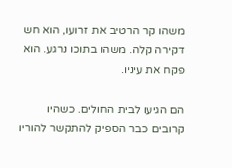משהו קר הרטיב את זרועו, הוא חש דקירה קלה. משהו בתוכו נרגע. הוא פקח את עיניו.

הם הגיעו לבית החולים. כשהיו קרובים כבר הספיק להתקשר להוריו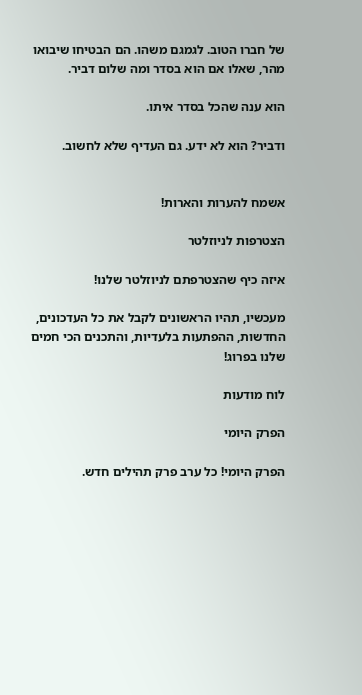של חברו הטוב. לגמגם משהו. הם הבטיחו שיבואו מהר, שאלו אם הוא בסדר ומה שלום דביר.

הוא ענה שהכל בסדר איתו.

ודביר? הוא לא ידע. גם העדיף שלא לחשוב.


אשמח להערות והארות!

הצטרפות לניוזלטר

איזה כיף שהצטרפתם לניוזלטר שלנו!

מעכשיו, תהיו הראשונים לקבל את כל העדכונים, החדשות, ההפתעות בלעדיות, והתכנים הכי חמים שלנו בפרוג!

לוח מודעות

הפרק היומי

הפרק היומי! כל ערב פרק תהילים חדש.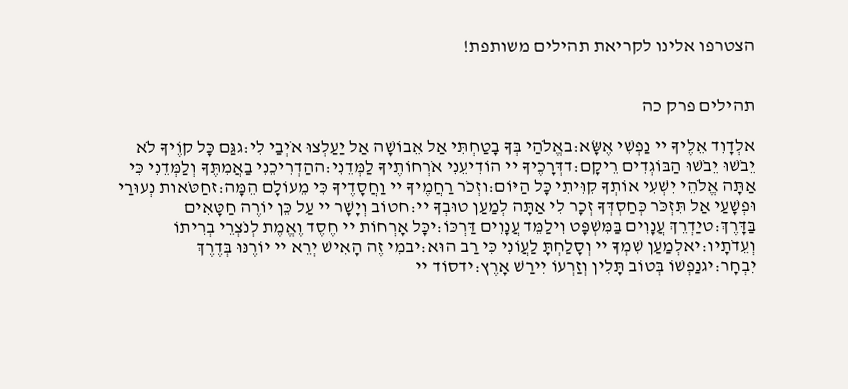הצטרפו אלינו לקריאת תהילים משותפת!


תהילים פרק כה

אלְדָוִד אֵלֶיךָ יי נַפְשִׁי אֶשָּׂא:באֱלֹהַי בְּךָ בָטַחְתִּי אַל אֵבוֹשָׁה אַל יַעַלְצוּ אֹיְבַי לִי:גגַּם כָּל קוֶֹיךָ לֹא יֵבֹשׁוּ יֵבֹשׁוּ הַבּוֹגְדִים רֵיקָם:דדְּרָכֶיךָ יי הוֹדִיעֵנִי אֹרְחוֹתֶיךָ לַמְּדֵנִי:ההַדְרִיכֵנִי בַאֲמִתֶּךָ וְלַמְּדֵנִי כִּי אַתָּה אֱלֹהֵי יִשְׁעִי אוֹתְךָ קִוִּיתִי כָּל הַיּוֹם:וזְכֹר רַחֲמֶיךָ יי וַחֲסָדֶיךָ כִּי מֵעוֹלָם הֵמָּה:זחַטֹּאות נְעוּרַי וּפְשָׁעַי אַל תִּזְכֹּר כְּחַסְדְּךָ זְכָר לִי אַתָּה לְמַעַן טוּבְךָ יי:חטוֹב וְיָשָׁר יי עַל כֵּן יוֹרֶה חַטָּאִים בַּדָּרֶךְ:טיַדְרֵךְ עֲנָוִים בַּמִּשְׁפָּט וִילַמֵּד עֲנָוִים דַּרְכּוֹ:יכָּל אָרְחוֹת יי חֶסֶד וֶאֱמֶת לְנֹצְרֵי בְרִיתוֹ וְעֵדֹתָיו:יאלְמַעַן שִׁמְךָ יי וְסָלַחְתָּ לַעֲוֹנִי כִּי רַב הוּא:יבמִי זֶה הָאִישׁ יְרֵא יי יוֹרֶנּוּ בְּדֶרֶךְ יִבְחָר:יגנַפְשׁוֹ בְּטוֹב תָּלִין וְזַרְעוֹ יִירַשׁ אָרֶץ:ידסוֹד יי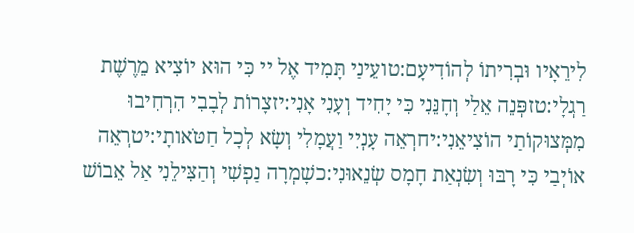לִירֵאָיו וּבְרִיתוֹ לְהוֹדִיעָם:טועֵינַי תָּמִיד אֶל יי כִּי הוּא יוֹצִיא מֵרֶשֶׁת רַגְלָי:טזפְּנֵה אֵלַי וְחָנֵּנִי כִּי יָחִיד וְעָנִי אָנִי:יזצָרוֹת לְבָבִי הִרְחִיבוּ מִמְּצוּקוֹתַי הוֹצִיאֵנִי:יחרְאֵה עָנְיִי וַעֲמָלִי וְשָׂא לְכָל חַטֹּאותָי:יטרְאֵה אוֹיְבַי כִּי רָבּוּ וְשִׂנְאַת חָמָס שְׂנֵאוּנִי:כשָׁמְרָה נַפְשִׁי וְהַצִּילֵנִי אַל אֵבוֹשׁ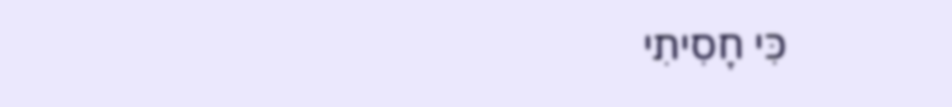כִּי חָסִיתִי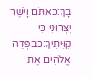בָךְ:כאתֹּם וָיֹשֶׁר יִצְּרוּנִי כִּי קִוִּיתִיךָ:כבפְּדֵה אֱלֹהִים אֶת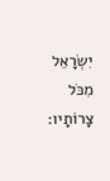יִשְׂרָאֵל מִכֹּל צָרוֹתָיו: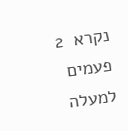נקרא  2  פעמים
למעלה